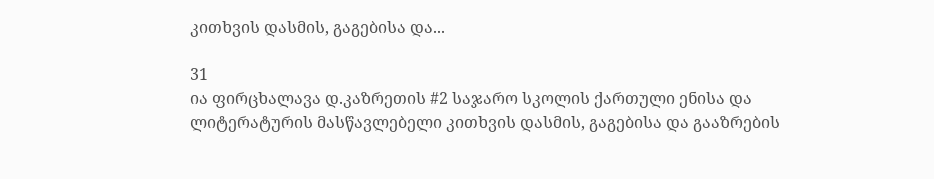კითხვის დასმის, გაგებისა და...

31
ია ფირცხალავა დ.კაზრეთის #2 საჯარო სკოლის ქართული ენისა და ლიტერატურის მასწავლებელი კითხვის დასმის, გაგებისა და გააზრების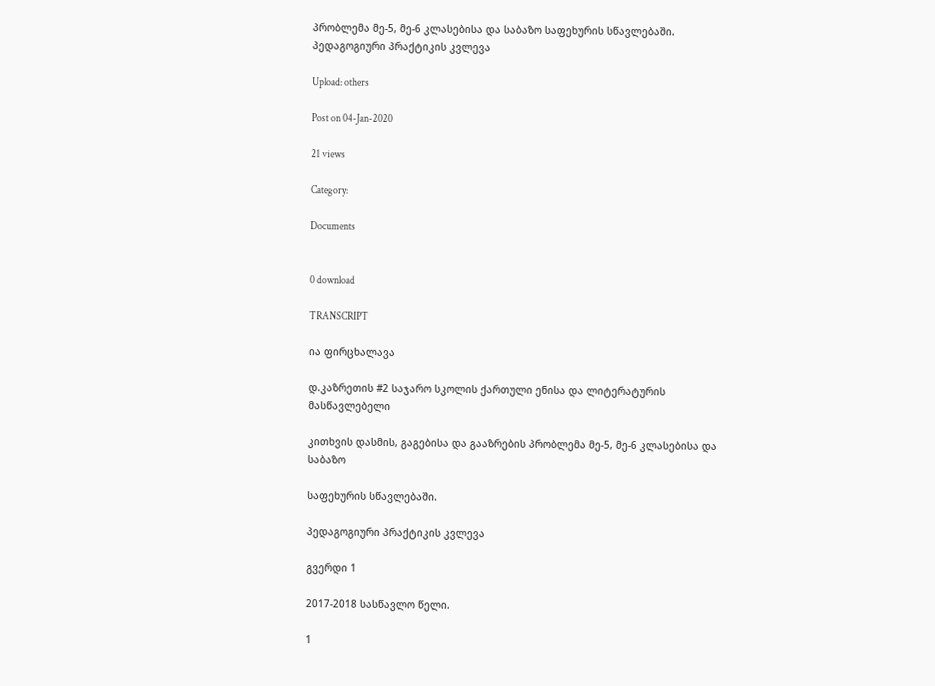პრობლემა მე-5, მე-6 კლასებისა და საბაზო საფეხურის სწავლებაში. პედაგოგიური პრაქტიკის კვლევა

Upload: others

Post on 04-Jan-2020

21 views

Category:

Documents


0 download

TRANSCRIPT

ია ფირცხალავა

დ.კაზრეთის #2 საჯარო სკოლის ქართული ენისა და ლიტერატურის მასწავლებელი

კითხვის დასმის, გაგებისა და გააზრების პრობლემა მე-5, მე-6 კლასებისა და საბაზო

საფეხურის სწავლებაში.

პედაგოგიური პრაქტიკის კვლევა

გვერდი 1

2017-2018 სასწავლო წელი.

1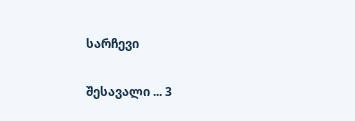სარჩევი

შესავალი ... 3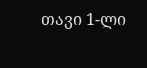თავი 1-ლი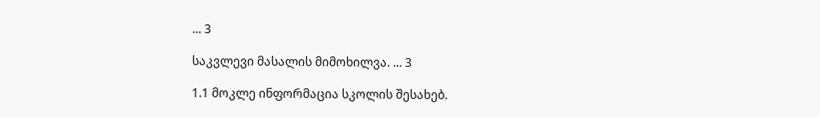... 3

საკვლევი მასალის მიმოხილვა. ... 3

1.1 მოკლე ინფორმაცია სკოლის შესახებ.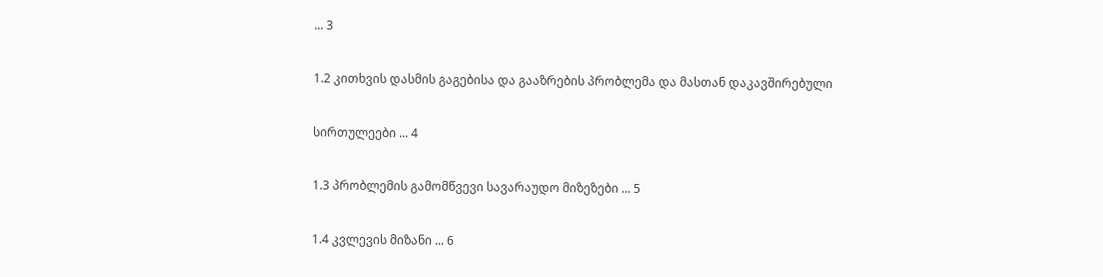... 3

1.2 კითხვის დასმის გაგებისა და გააზრების პრობლემა და მასთან დაკავშირებული

სირთულეები ... 4

1.3 პრობლემის გამომწვევი სავარაუდო მიზეზები ... 5

1.4 კვლევის მიზანი ... 6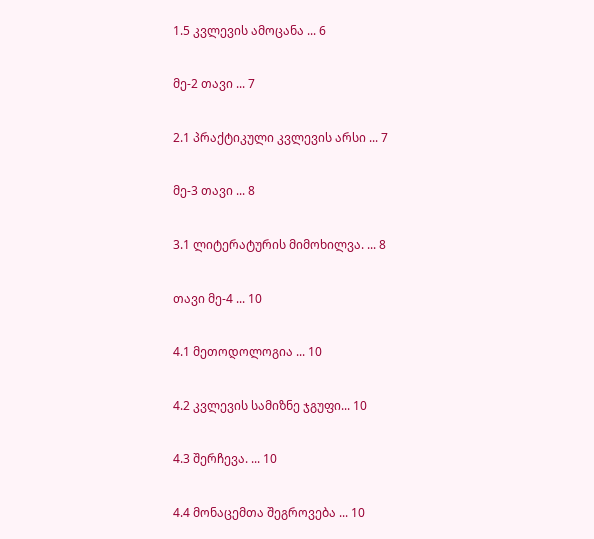1.5 კვლევის ამოცანა ... 6

მე-2 თავი ... 7

2.1 პრაქტიკული კვლევის არსი ... 7

მე-3 თავი ... 8

3.1 ლიტერატურის მიმოხილვა. ... 8

თავი მე-4 ... 10

4.1 მეთოდოლოგია ... 10

4.2 კვლევის სამიზნე ჯგუფი... 10

4.3 შერჩევა. ... 10

4.4 მონაცემთა შეგროვება ... 10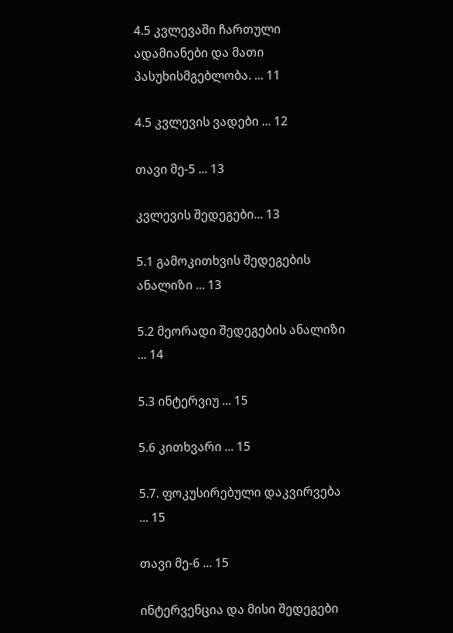4.5 კვლევაში ჩართული ადამიანები და მათი პასუხისმგებლობა. ... 11

4.5 კვლევის ვადები ... 12

თავი მე-5 ... 13

კვლევის შედეგები... 13

5.1 გამოკითხვის შედეგების ანალიზი ... 13

5.2 მეორადი შედეგების ანალიზი ... 14

5.3 ინტერვიუ ... 15

5.6 კითხვარი ... 15

5.7. ფოკუსირებული დაკვირვება ... 15

თავი მე-6 ... 15

ინტერვენცია და მისი შედეგები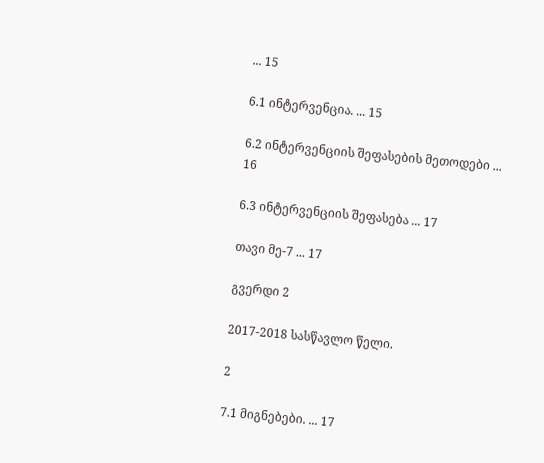... 15

6.1 ინტერვენცია. ... 15

6.2 ინტერვენციის შეფასების მეთოდები ... 16

6.3 ინტერვენციის შეფასება ... 17

თავი მე-7 ... 17

გვერდი 2

2017-2018 სასწავლო წელი.

2

7.1 მიგნებები. ... 17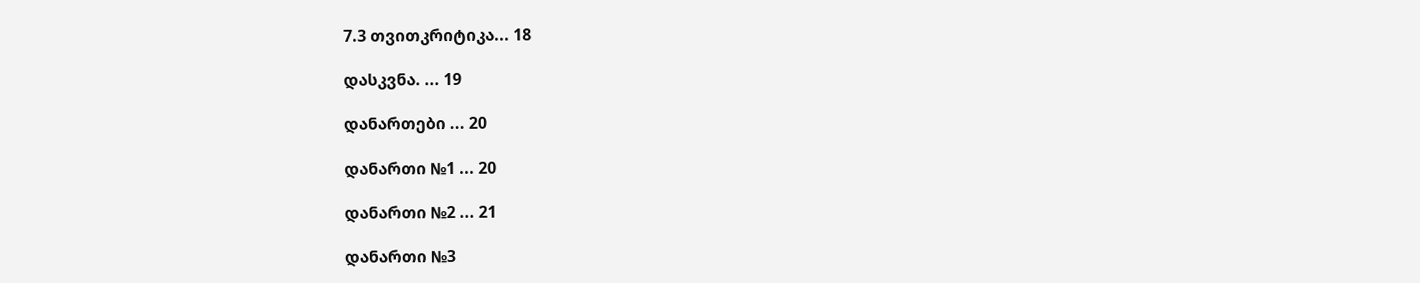7.3 თვითკრიტიკა... 18

დასკვნა. ... 19

დანართები ... 20

დანართი №1 ... 20

დანართი №2 ... 21

დანართი №3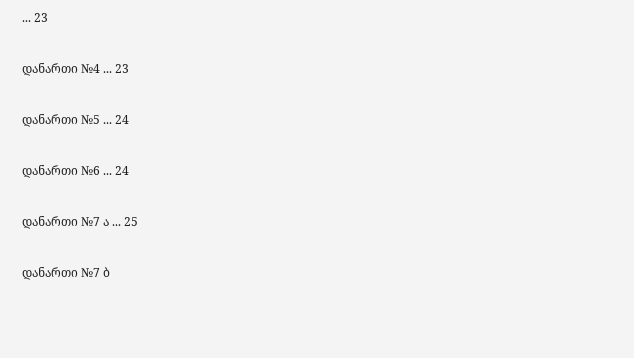... 23

დანართი №4 ... 23

დანართი №5 ... 24

დანართი №6 ... 24

დანართი №7 ა ... 25

დანართი №7 ბ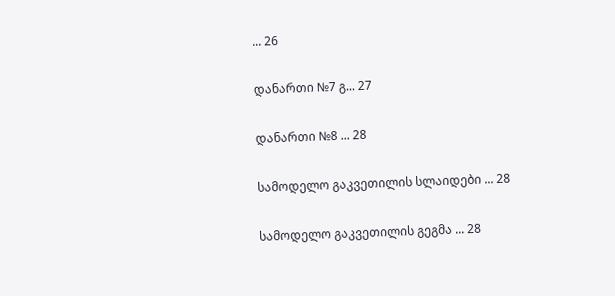... 26

დანართი №7 გ... 27

დანართი №8 ... 28

სამოდელო გაკვეთილის სლაიდები ... 28

სამოდელო გაკვეთილის გეგმა ... 28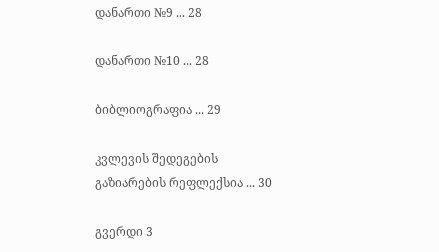დანართი №9 ... 28

დანართი №10 ... 28

ბიბლიოგრაფია ... 29

კვლევის შედეგების გაზიარების რეფლექსია ... 30

გვერდი 3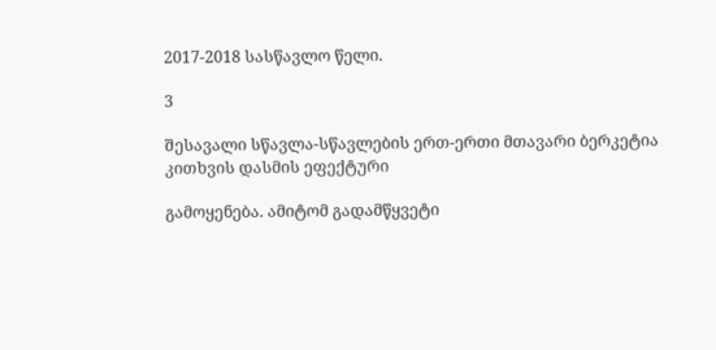2017-2018 სასწავლო წელი.

3

შესავალი სწავლა-სწავლების ერთ-ერთი მთავარი ბერკეტია კითხვის დასმის ეფექტური

გამოყენება. ამიტომ გადამწყვეტი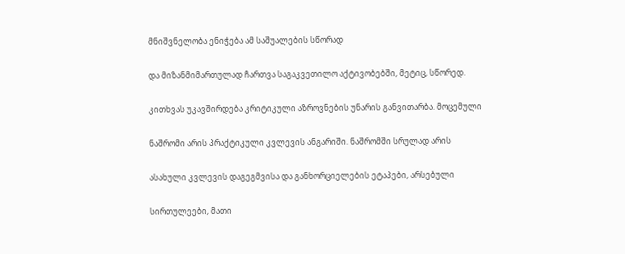მნიშვნელობა ენიჭება ამ საშუალების სწორად

და მიზანმიმართულად ჩართვა საგაკვეთილო აქტივობებში, მეტიც, სწორედ.

კითხვას უკავშირდება კრიტიკული აზროვნების უნარის განვითარბა. მოცემული

ნაშრომი არის პრაქტიკული კვლევის ანგარიში. ნაშრომში სრულად არის

ასახული კვლევის დაგეგმვისა და განხორციელების ეტაპები, არსებული

სირთულეები, მათი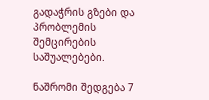გადაჭრის გზები და პრობლემის შემცირების საშუალებები.

ნაშრომი შედგება 7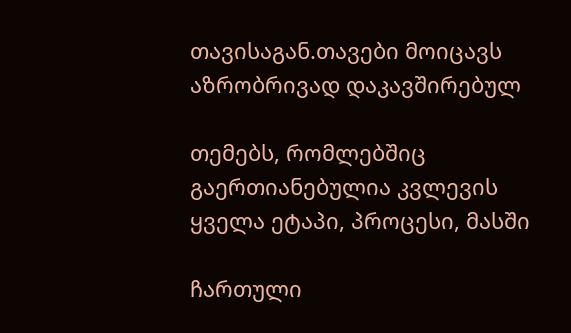თავისაგან.თავები მოიცავს აზრობრივად დაკავშირებულ

თემებს, რომლებშიც გაერთიანებულია კვლევის ყველა ეტაპი, პროცესი, მასში

ჩართული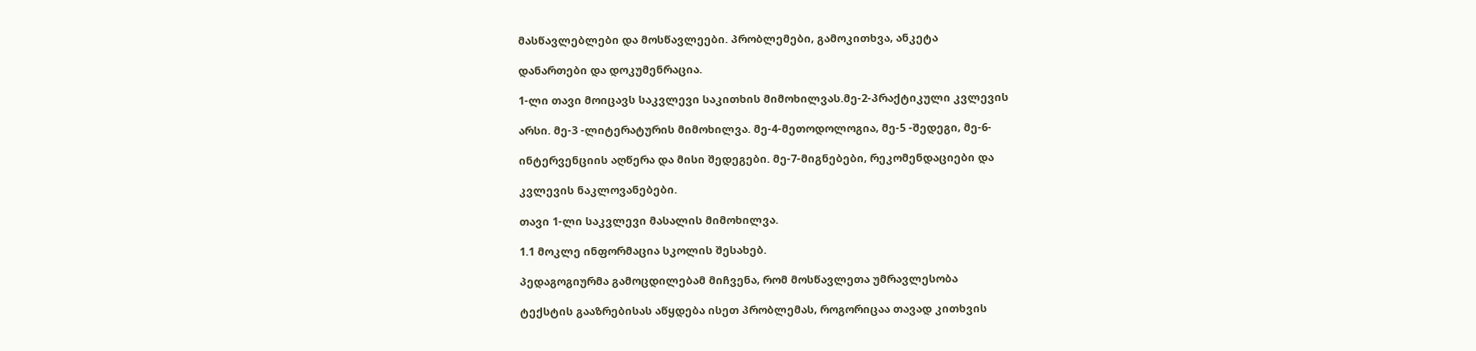მასწავლებლები და მოსწავლეები. პრობლემები, გამოკითხვა, ანკეტა

დანართები და დოკუმენრაცია.

1-ლი თავი მოიცავს საკვლევი საკითხის მიმოხილვას.მე-2-პრაქტიკული კვლევის

არსი. მე-3 -ლიტერატურის მიმოხილვა. მე-4-მეთოდოლოგია, მე-5 -შედეგი, მე-6-

ინტერვენციის აღწერა და მისი შედეგები. მე-7-მიგნებები, რეკომენდაციები და

კვლევის ნაკლოვანებები.

თავი 1-ლი საკვლევი მასალის მიმოხილვა.

1.1 მოკლე ინფორმაცია სკოლის შესახებ.

პედაგოგიურმა გამოცდილებამ მიჩვენა, რომ მოსწავლეთა უმრავლესობა

ტექსტის გააზრებისას აწყდება ისეთ პრობლემას, როგორიცაა თავად კითხვის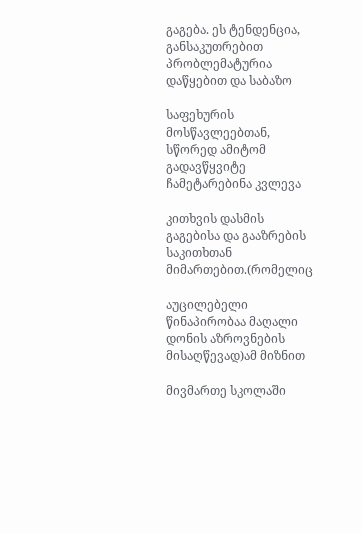გაგება. ეს ტენდენცია, განსაკუთრებით პრობლემატურია დაწყებით და საბაზო

საფეხურის მოსწავლეებთან, სწორედ ამიტომ გადავწყვიტე ჩამეტარებინა კვლევა

კითხვის დასმის გაგებისა და გააზრების საკითხთან მიმართებით.(რომელიც

აუცილებელი წინაპირობაა მაღალი დონის აზროვნების მისაღწევად)ამ მიზნით

მივმართე სკოლაში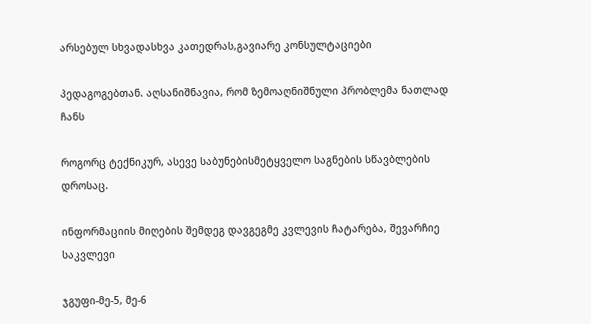არსებულ სხვადასხვა კათედრას,გავიარე კონსულტაციები

პედაგოგებთან. აღსანიშნავია, რომ ზემოაღნიშნული პრობლემა ნათლად ჩანს

როგორც ტექნიკურ, ასევე საბუნებისმეტყველო საგნების სწავბლების დროსაც.

ინფორმაციის მიღების შემდეგ დავგეგმე კვლევის ჩატარება, შევარჩიე საკვლევი

ჯგუფი-მე-5, მე-6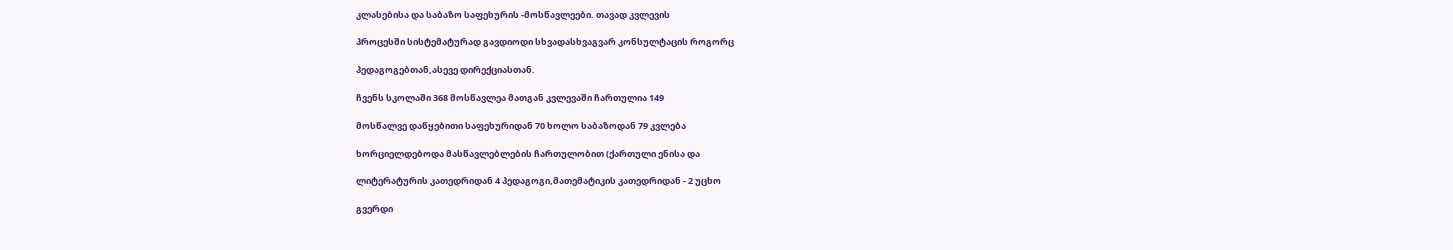კლასებისა და საბაზო საფეხურის -მოსწავლეები. თავად კვლევის

პროცესში სისტემატურად გავდიოდი სხვადასხვაგვარ კონსულტაცის როგორც

პედაგოგებთან,ასევე დირექციასთან.

ჩვენს სკოლაში 368 მოსწავლეა მათგან კვლევაში ჩართულია 149

მოსწალვე დაწყებითი საფეხურიდან 70 ხოლო საბაზოდან 79 კვლება

ხორციელდებოდა მასწავლებლების ჩართულობით (ქართული ენისა და

ლიტერატურის კათედრიდან 4 პედაგოგი,მათემატიკის კათედრიდან - 2 უცხო

გვერდი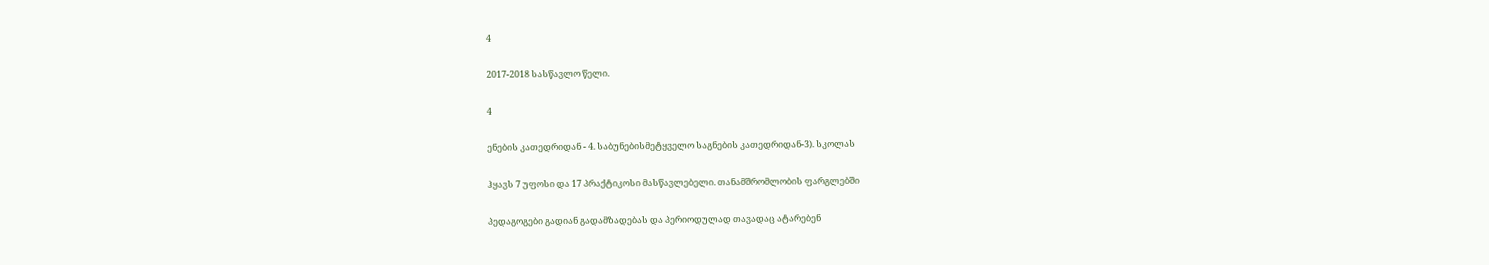4

2017-2018 სასწავლო წელი.

4

ენების კათედრიდან - 4. საბუნებისმეტყველო საგნების კათედრიდან-3). სკოლას

ჰყავს 7 უფოსი და 17 პრაქტიკოსი მასწავლებელი. თანამშრომლობის ფარგლებში

პედაგოგები გადიან გადამზადებას და პერიოდულად თავადაც ატარებენ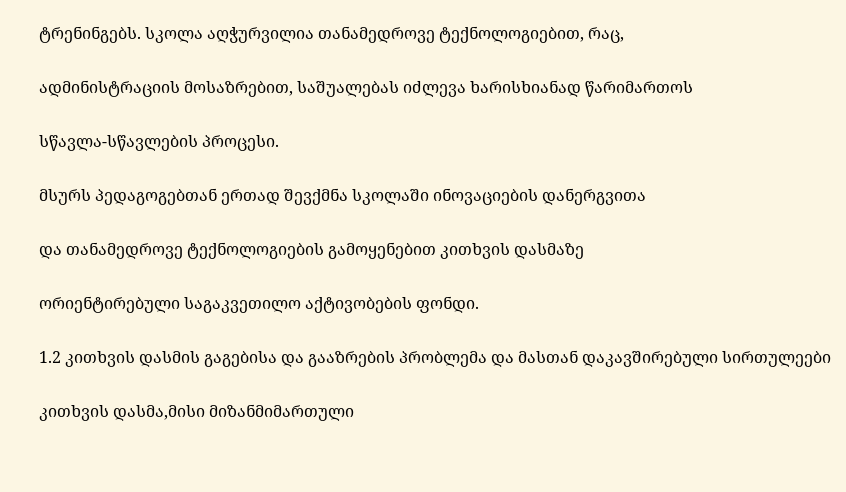ტრენინგებს. სკოლა აღჭურვილია თანამედროვე ტექნოლოგიებით, რაც,

ადმინისტრაციის მოსაზრებით, საშუალებას იძლევა ხარისხიანად წარიმართოს

სწავლა-სწავლების პროცესი.

მსურს პედაგოგებთან ერთად შევქმნა სკოლაში ინოვაციების დანერგვითა

და თანამედროვე ტექნოლოგიების გამოყენებით კითხვის დასმაზე

ორიენტირებული საგაკვეთილო აქტივობების ფონდი.

1.2 კითხვის დასმის გაგებისა და გააზრების პრობლემა და მასთან დაკავშირებული სირთულეები

კითხვის დასმა,მისი მიზანმიმართული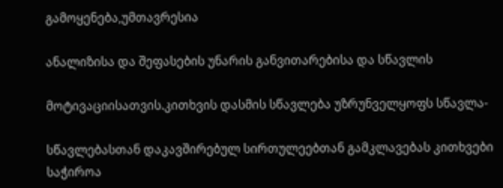გამოყენება,უმთავრესია

ანალიზისა და შეფასების უნარის განვითარებისა და სწავლის

მოტივაციისათვის.კითხვის დასმის სწავლება უზრუნველყოფს სწავლა-

სწავლებასთან დაკავშირებულ სირთულეებთან გამკლავებას კითხვები საჭიროა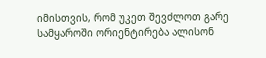იმისთვის, რომ უკეთ შევძლოთ გარე სამყაროში ორიენტირება ალისონ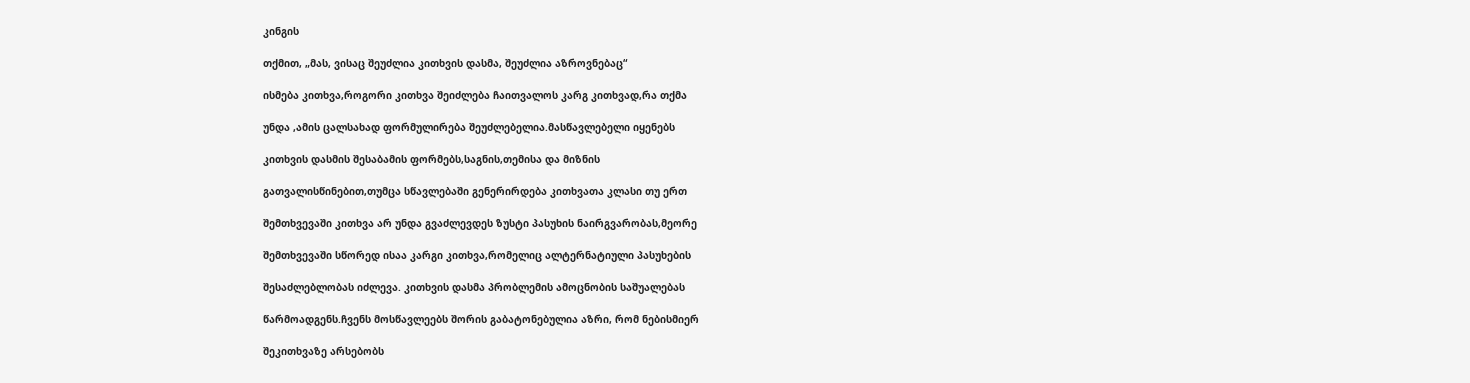კინგის

თქმით, „მას, ვისაც შეუძლია კითხვის დასმა, შეუძლია აზროვნებაც“

ისმება კითხვა,როგორი კითხვა შეიძლება ჩაითვალოს კარგ კითხვად,რა თქმა

უნდა ,ამის ცალსახად ფორმულირება შეუძლებელია.მასწავლებელი იყენებს

კითხვის დასმის შესაბამის ფორმებს,საგნის,თემისა და მიზნის

გათვალისწინებით,თუმცა სწავლებაში გენერირდება კითხვათა კლასი თუ ერთ

შემთხვევაში კითხვა არ უნდა გვაძლევდეს ზუსტი პასუხის ნაირგვარობას,მეორე

შემთხვევაში სწორედ ისაა კარგი კითხვა,რომელიც ალტერნატიული პასუხების

შესაძლებლობას იძლევა. კითხვის დასმა პრობლემის ამოცნობის საშუალებას

წარმოადგენს.ჩვენს მოსწავლეებს შორის გაბატონებულია აზრი, რომ ნებისმიერ

შეკითხვაზე არსებობს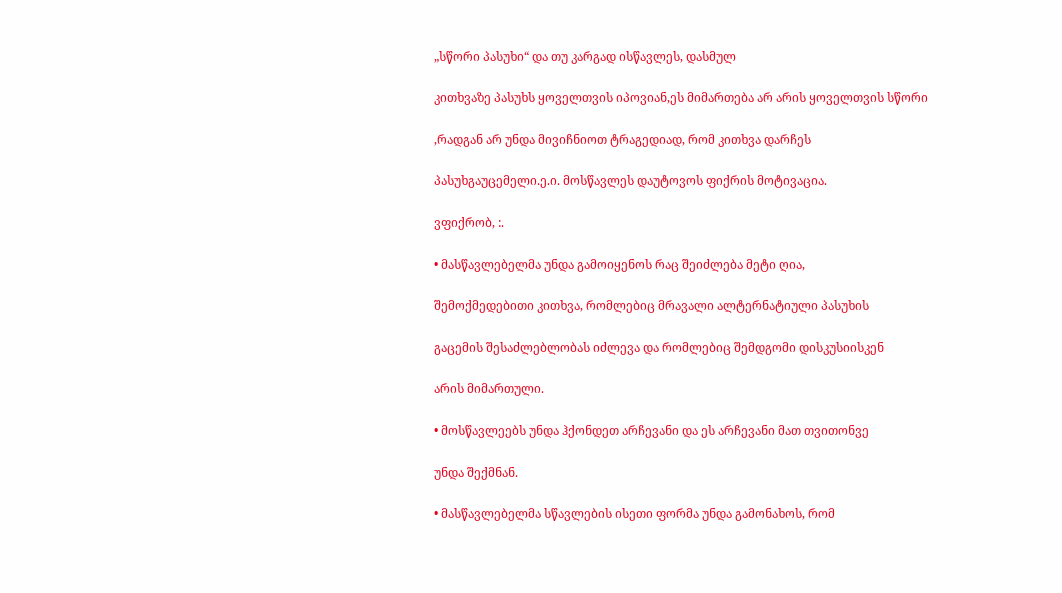„სწორი პასუხი“ და თუ კარგად ისწავლეს, დასმულ

კითხვაზე პასუხს ყოველთვის იპოვიან,ეს მიმართება არ არის ყოველთვის სწორი

,რადგან არ უნდა მივიჩნიოთ ტრაგედიად, რომ კითხვა დარჩეს

პასუხგაუცემელი.ე.ი. მოსწავლეს დაუტოვოს ფიქრის მოტივაცია.

ვფიქრობ, :.

• მასწავლებელმა უნდა გამოიყენოს რაც შეიძლება მეტი ღია,

შემოქმედებითი კითხვა, რომლებიც მრავალი ალტერნატიული პასუხის

გაცემის შესაძლებლობას იძლევა და რომლებიც შემდგომი დისკუსიისკენ

არის მიმართული.

• მოსწავლეებს უნდა ჰქონდეთ არჩევანი და ეს არჩევანი მათ თვითონვე

უნდა შექმნან.

• მასწავლებელმა სწავლების ისეთი ფორმა უნდა გამონახოს, რომ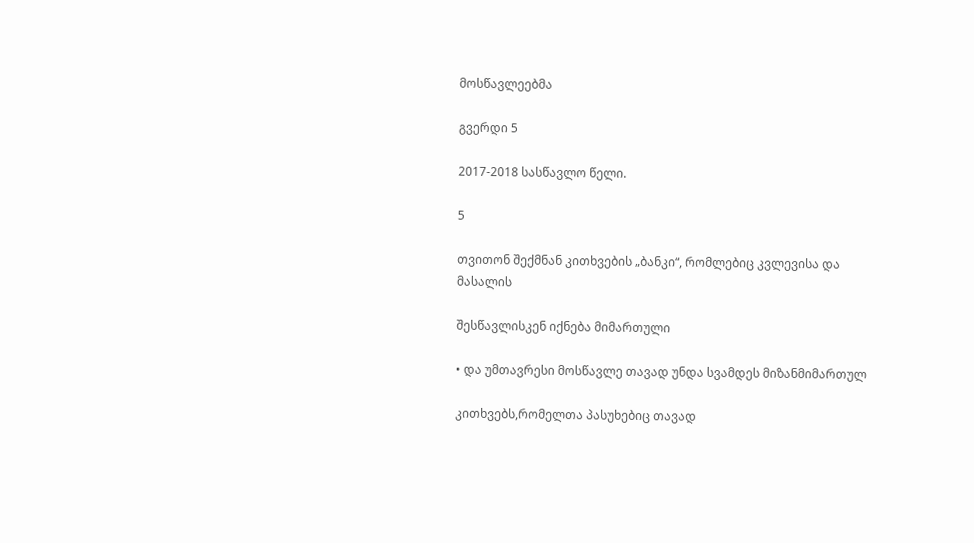მოსწავლეებმა

გვერდი 5

2017-2018 სასწავლო წელი.

5

თვითონ შექმნან კითხვების „ბანკი“, რომლებიც კვლევისა და მასალის

შესწავლისკენ იქნება მიმართული

• და უმთავრესი მოსწავლე თავად უნდა სვამდეს მიზანმიმართულ

კითხვებს,რომელთა პასუხებიც თავად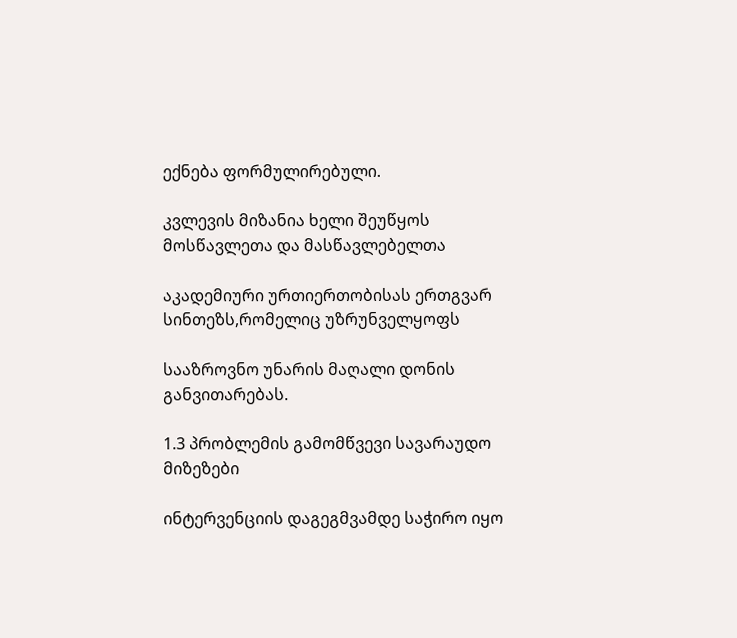ექნება ფორმულირებული.

კვლევის მიზანია ხელი შეუწყოს მოსწავლეთა და მასწავლებელთა

აკადემიური ურთიერთობისას ერთგვარ სინთეზს,რომელიც უზრუნველყოფს

სააზროვნო უნარის მაღალი დონის განვითარებას.

1.3 პრობლემის გამომწვევი სავარაუდო მიზეზები

ინტერვენციის დაგეგმვამდე საჭირო იყო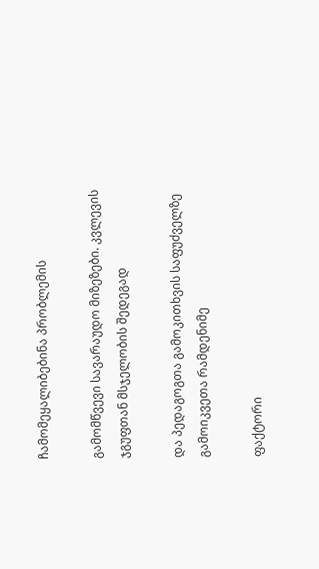ჩამომეყალიბებინა პრობლემის

გამომწვევი სავარაუდო მიზეზები. კვლევის ჯგუფთან მსჯელობის შედეგად

და პედაგოგთა გამოკითხვის საფუძველზე გამოიკვეთა რამდენიმე

ფაქტორი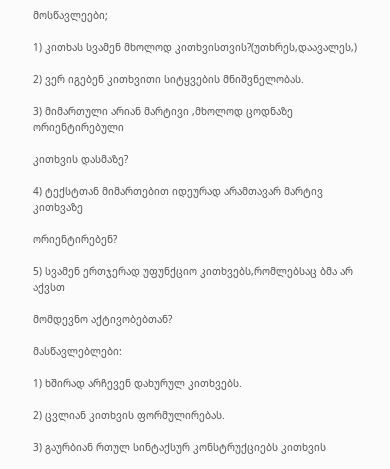მოსწავლეები;

1) კითხას სვამენ მხოლოდ კითხვისთვის?(უთხრეს,დაავალეს,)

2) ვერ იგებენ კითხვითი სიტყვების მნიშვნელობას.

3) მიმართული არიან მარტივი ,მხოლოდ ცოდნაზე ორიენტირებული

კითხვის დასმაზე?

4) ტექსტთან მიმართებით იდეურად არამთავარ მარტივ კითხვაზე

ორიენტირებენ?

5) სვამენ ერთჯერად უფუნქციო კითხვებს,რომლებსაც ბმა არ აქვსთ

მომდევნო აქტივობებთან?

მასწავლებლები:

1) ხშირად არჩევენ დახურულ კითხვებს.

2) ცვლიან კითხვის ფორმულირებას.

3) გაურბიან რთულ სინტაქსურ კონსტრუქციებს კითხვის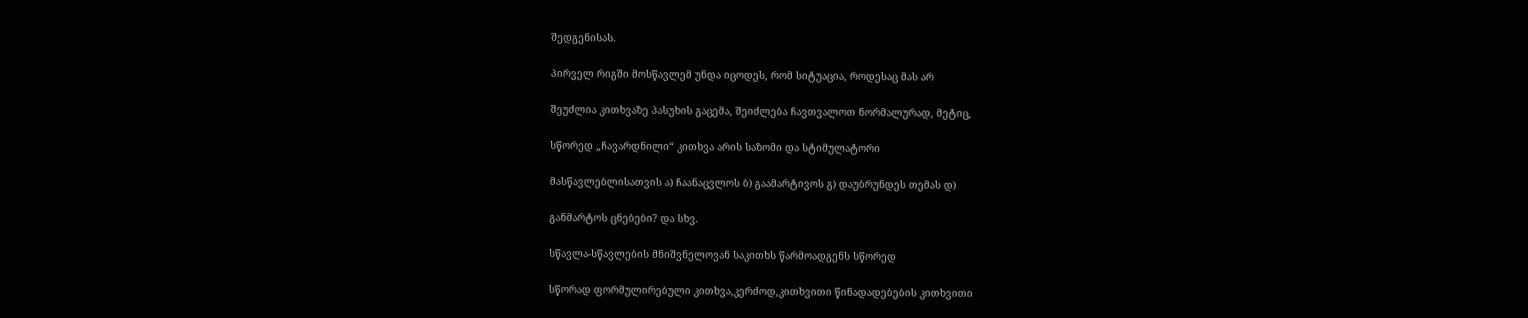შედგენისას.

პირველ რიგში მოსწავლემ უნდა იცოდეს, რომ სიტუაცია, როდესაც მას არ

შეუძლია კითხვაზე პასუხის გაცემა, შეიძლება ჩავთვალოთ ნორმალურად, მეტიც,

სწორედ „ჩავარდნილი“ კითხვა არის საზომი და სტიმულატორი

მასწავლებლისათვის ა) ჩაანაცვლოს ბ) გაამარტივოს გ) დაუბრუნდეს თემას დ)

განმარტოს ცნებები? და სხვ.

სწავლა-სწავლების მნიშვნელოვან საკითხს წარმოადგენს სწორედ

სწორად ფორმულირებული კითხვა,კერძოდ,კითხვითი წინადადებების კითხვითი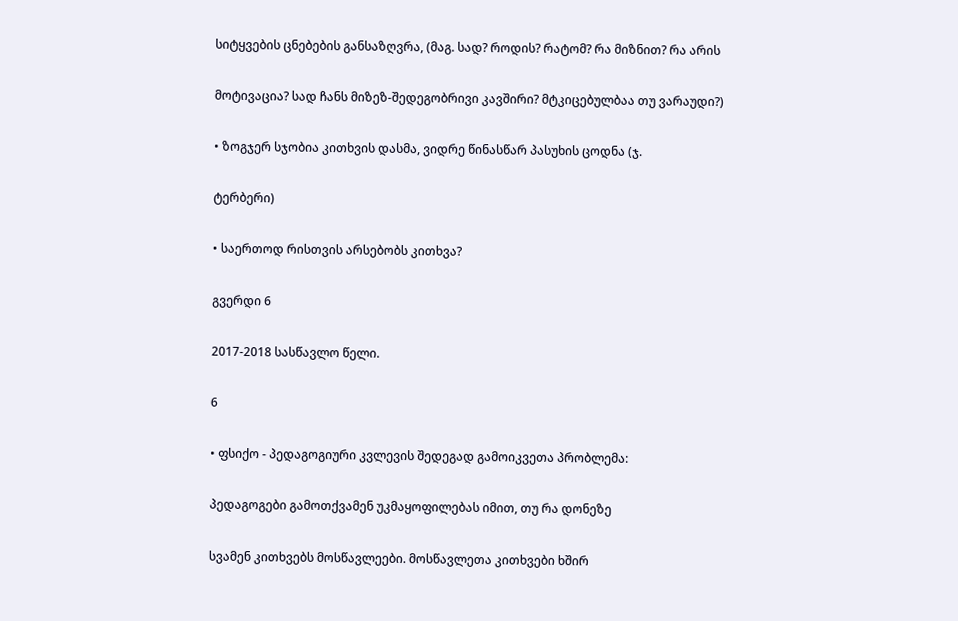სიტყვების ცნებების განსაზღვრა, (მაგ. სად? როდის? რატომ? რა მიზნით? რა არის

მოტივაცია? სად ჩანს მიზეზ-შედეგობრივი კავშირი? მტკიცებულბაა თუ ვარაუდი?)

• ზოგჯერ სჯობია კითხვის დასმა, ვიდრე წინასწარ პასუხის ცოდნა (ჯ.

ტერბერი)

• საერთოდ რისთვის არსებობს კითხვა?

გვერდი 6

2017-2018 სასწავლო წელი.

6

• ფსიქო - პედაგოგიური კვლევის შედეგად გამოიკვეთა პრობლემა:

პედაგოგები გამოთქვამენ უკმაყოფილებას იმით, თუ რა დონეზე

სვამენ კითხვებს მოსწავლეები. მოსწავლეთა კითხვები ხშირ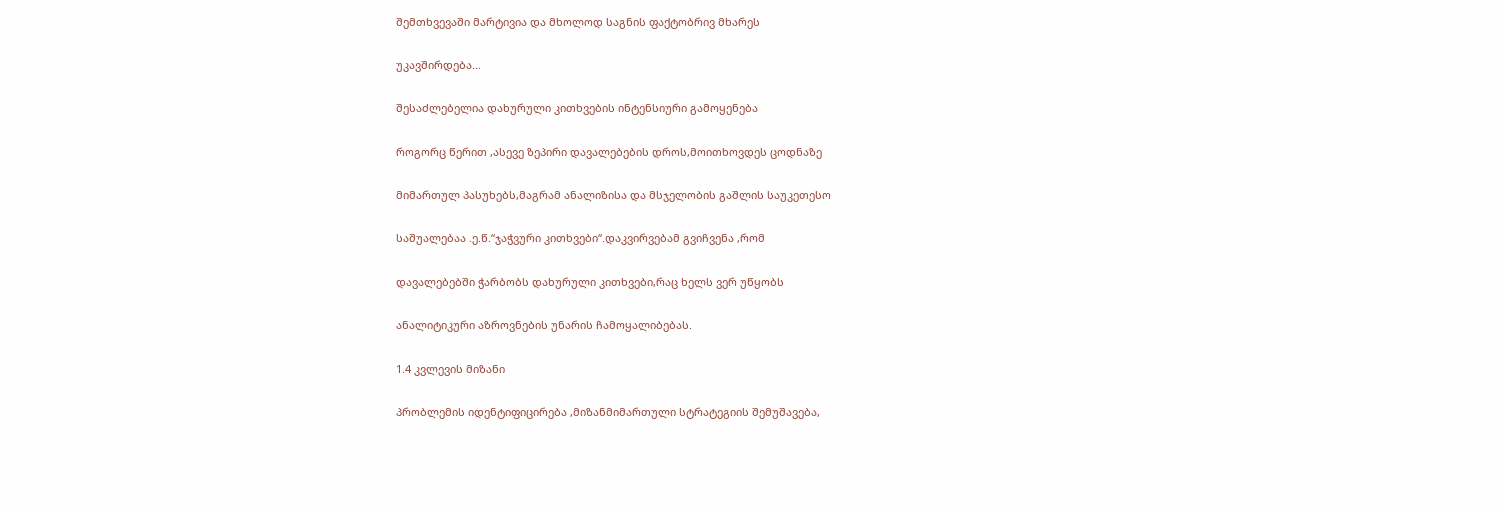შემთხვევაში მარტივია და მხოლოდ საგნის ფაქტობრივ მხარეს

უკავშირდება...

შესაძლებელია დახურული კითხვების ინტენსიური გამოყენება

როგორც წერით ,ასევე ზეპირი დავალებების დროს,მოითხოვდეს ცოდნაზე

მიმართულ პასუხებს,მაგრამ ანალიზისა და მსჯელობის გაშლის საუკეთესო

საშუალებაა .ე.წ.“ჯაჭვური კითხვები“.დაკვირვებამ გვიჩვენა ,რომ

დავალებებში ჭარბობს დახურული კითხვები,რაც ხელს ვერ უწყობს

ანალიტიკური აზროვნების უნარის ჩამოყალიბებას.

1.4 კვლევის მიზანი

პრობლემის იდენტიფიცირება ,მიზანმიმართული სტრატეგიის შემუშავება,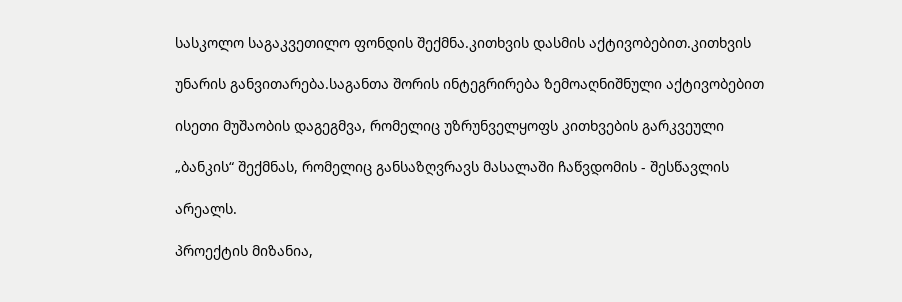სასკოლო საგაკვეთილო ფონდის შექმნა.კითხვის დასმის აქტივობებით.კითხვის

უნარის განვითარება.საგანთა შორის ინტეგრირება ზემოაღნიშნული აქტივობებით

ისეთი მუშაობის დაგეგმვა, რომელიც უზრუნველყოფს კითხვების გარკვეული

„ბანკის“ შექმნას, რომელიც განსაზღვრავს მასალაში ჩაწვდომის - შესწავლის

არეალს.

პროექტის მიზანია,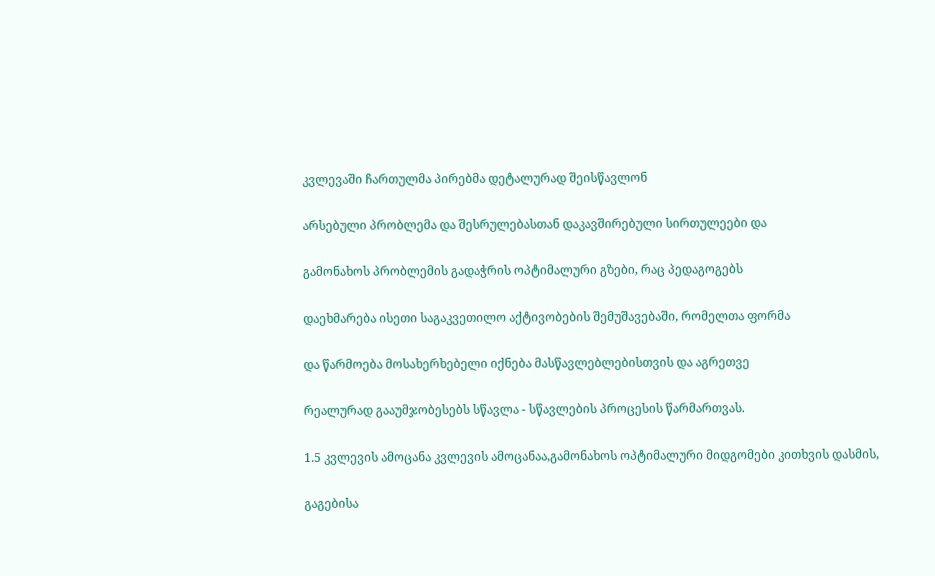კვლევაში ჩართულმა პირებმა დეტალურად შეისწავლონ

არსებული პრობლემა და შესრულებასთან დაკავშირებული სირთულეები და

გამონახოს პრობლემის გადაჭრის ოპტიმალური გზები, რაც პედაგოგებს

დაეხმარება ისეთი საგაკვეთილო აქტივობების შემუშავებაში, რომელთა ფორმა

და წარმოება მოსახერხებელი იქნება მასწავლებლებისთვის და აგრეთვე

რეალურად გააუმჯობესებს სწავლა - სწავლების პროცესის წარმართვას.

1.5 კვლევის ამოცანა კვლევის ამოცანაა,გამონახოს ოპტიმალური მიდგომები კითხვის დასმის,

გაგებისა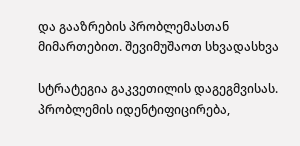და გააზრების პრობლემასთან მიმართებით. შევიმუშაოთ სხვადასხვა

სტრატეგია გაკვეთილის დაგეგმვისას. პრობლემის იდენტიფიცირება,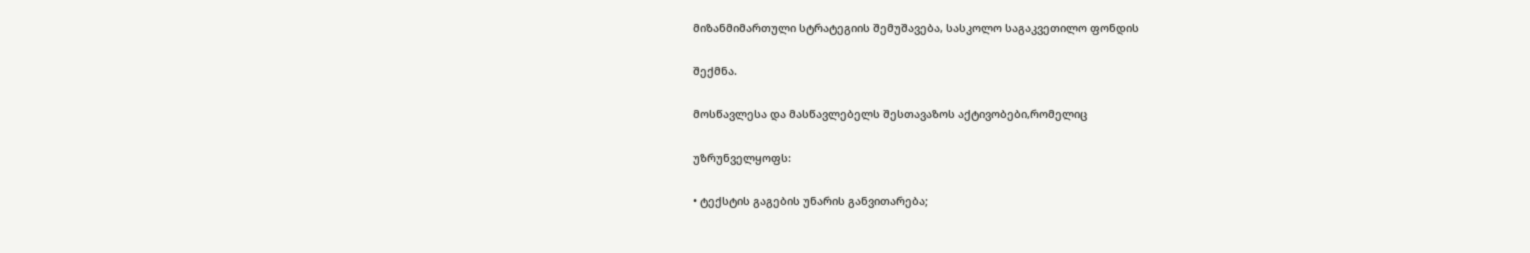მიზანმიმართული სტრატეგიის შემუშავება, სასკოლო საგაკვეთილო ფონდის

შექმნა.

მოსწავლესა და მასწავლებელს შესთავაზოს აქტივობები,რომელიც

უზრუნველყოფს:

• ტექსტის გაგების უნარის განვითარება;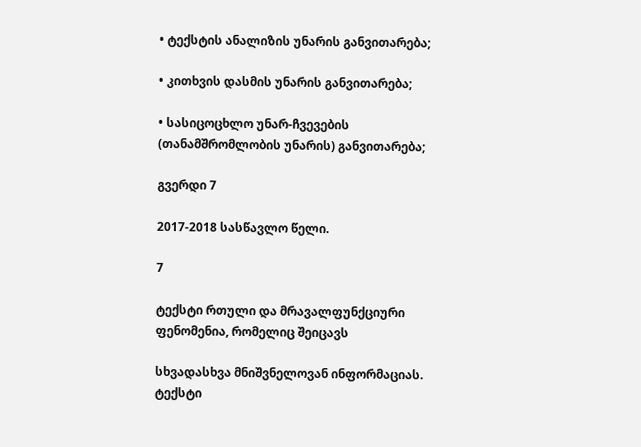• ტექსტის ანალიზის უნარის განვითარება;

• კითხვის დასმის უნარის განვითარება;

• სასიცოცხლო უნარ-ჩვევების (თანამშრომლობის უნარის) განვითარება;

გვერდი 7

2017-2018 სასწავლო წელი.

7

ტექსტი რთული და მრავალფუნქციური ფენომენია, რომელიც შეიცავს

სხვადასხვა მნიშვნელოვან ინფორმაციას. ტექსტი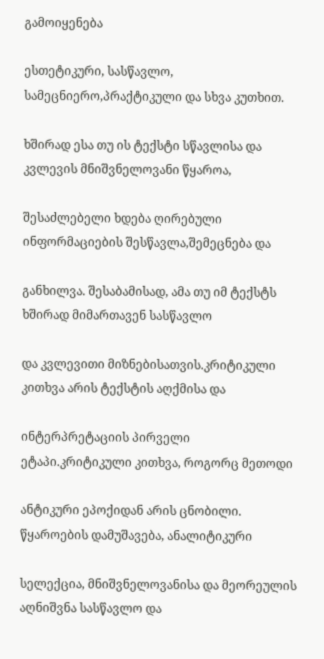გამოიყენება

ესთეტიკური, სასწავლო, სამეცნიერო,პრაქტიკული და სხვა კუთხით.

ხშირად ესა თუ ის ტექსტი სწავლისა და კვლევის მნიშვნელოვანი წყაროა,

შესაძლებელი ხდება ღირებული ინფორმაციების შესწავლა,შემეცნება და

განხილვა. შესაბამისად, ამა თუ იმ ტექსტს ხშირად მიმართავენ სასწავლო

და კვლევითი მიზნებისათვის.კრიტიკული კითხვა არის ტექსტის აღქმისა და

ინტერპრეტაციის პირველი ეტაპი.კრიტიკული კითხვა, როგორც მეთოდი

ანტიკური ეპოქიდან არის ცნობილი. წყაროების დამუშავება, ანალიტიკური

სელექცია, მნიშვნელოვანისა და მეორეულის აღნიშვნა სასწავლო და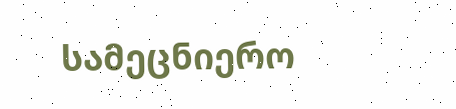სამეცნიერო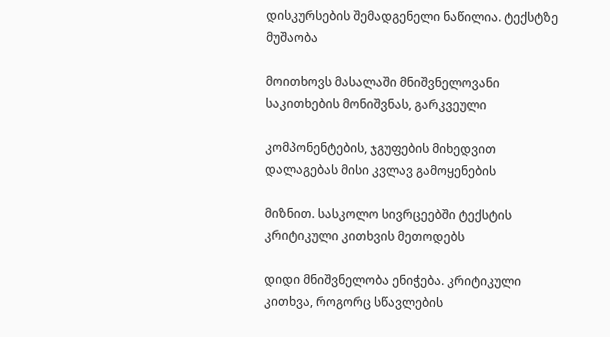დისკურსების შემადგენელი ნაწილია. ტექსტზე მუშაობა

მოითხოვს მასალაში მნიშვნელოვანი საკითხების მონიშვნას, გარკვეული

კომპონენტების, ჯგუფების მიხედვით დალაგებას მისი კვლავ გამოყენების

მიზნით. სასკოლო სივრცეებში ტექსტის კრიტიკული კითხვის მეთოდებს

დიდი მნიშვნელობა ენიჭება. კრიტიკული კითხვა, როგორც სწავლების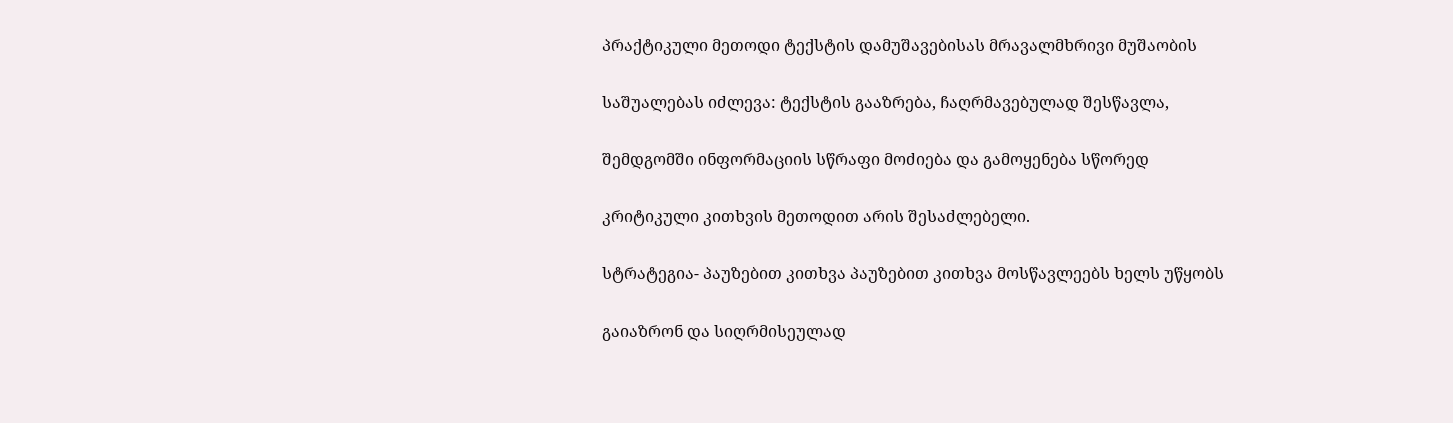პრაქტიკული მეთოდი ტექსტის დამუშავებისას მრავალმხრივი მუშაობის

საშუალებას იძლევა: ტექსტის გააზრება, ჩაღრმავებულად შესწავლა,

შემდგომში ინფორმაციის სწრაფი მოძიება და გამოყენება სწორედ

კრიტიკული კითხვის მეთოდით არის შესაძლებელი.

სტრატეგია- პაუზებით კითხვა პაუზებით კითხვა მოსწავლეებს ხელს უწყობს

გაიაზრონ და სიღრმისეულად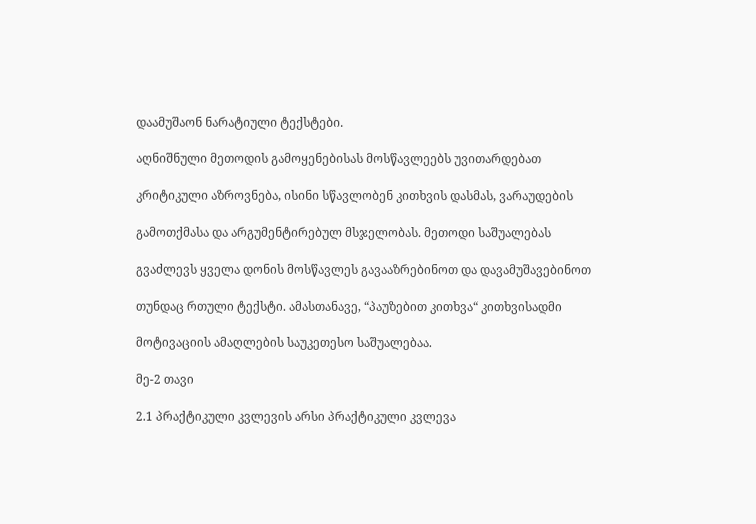დაამუშაონ ნარატიული ტექსტები.

აღნიშნული მეთოდის გამოყენებისას მოსწავლეებს უვითარდებათ

კრიტიკული აზროვნება, ისინი სწავლობენ კითხვის დასმას, ვარაუდების

გამოთქმასა და არგუმენტირებულ მსჯელობას. მეთოდი საშუალებას

გვაძლევს ყველა დონის მოსწავლეს გავააზრებინოთ და დავამუშავებინოთ

თუნდაც რთული ტექსტი. ამასთანავე, “პაუზებით კითხვა“ კითხვისადმი

მოტივაციის ამაღლების საუკეთესო საშუალებაა.

მე-2 თავი

2.1 პრაქტიკული კვლევის არსი პრაქტიკული კვლევა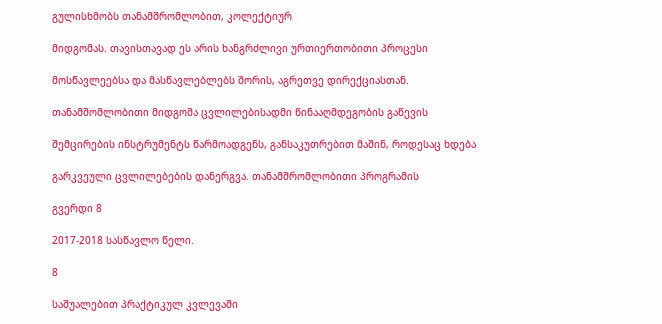გულისხმობს თანამშრომლობით, კოლექტიურ

მიდგომას. თავისთავად ეს არის ხანგრძლივი ურთიერთობითი პროცესი

მოსწავლეებსა და მასწავლებლებს შორის, აგრეთვე დირექციასთან.

თანამშომლობითი მიდგომა ცვლილებისადმი წინააღმდეგობის გაწევის

შემცირების ინსტრუმენტს წარმოადგენს, განსაკუთრებით მაშინ, როდესაც ხდება

გარკვეული ცვლილებების დანერგვა. თანამშრომლობითი პროგრამის

გვერდი 8

2017-2018 სასწავლო წელი.

8

საშუალებით პრაქტიკულ კვლევაში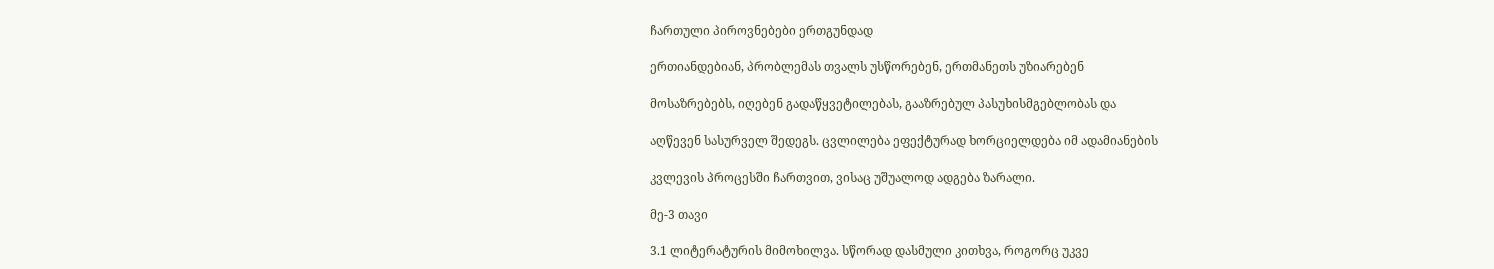ჩართული პიროვნებები ერთგუნდად

ერთიანდებიან, პრობლემას თვალს უსწორებენ, ერთმანეთს უზიარებენ

მოსაზრებებს, იღებენ გადაწყვეტილებას, გააზრებულ პასუხისმგებლობას და

აღწევენ სასურველ შედეგს. ცვლილება ეფექტურად ხორციელდება იმ ადამიანების

კვლევის პროცესში ჩართვით, ვისაც უშუალოდ ადგება ზარალი.

მე-3 თავი

3.1 ლიტერატურის მიმოხილვა. სწორად დასმული კითხვა, როგორც უკვე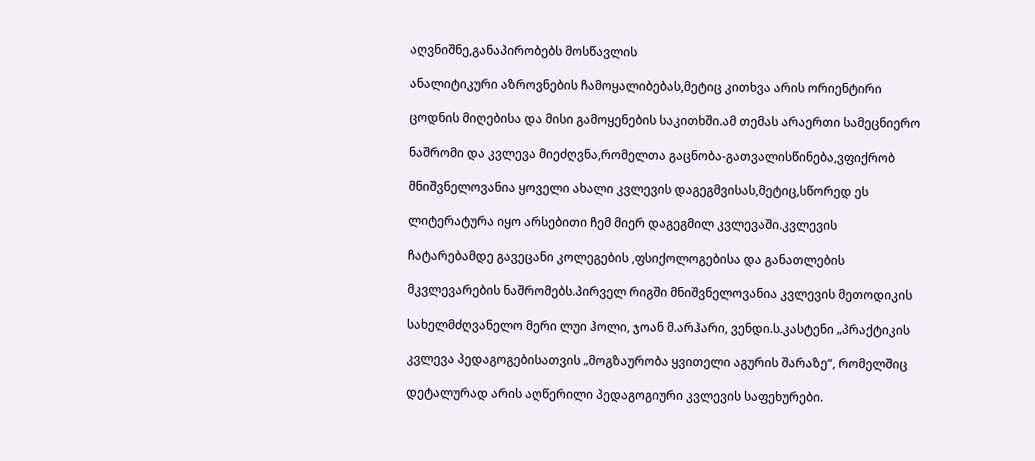აღვნიშნე,განაპირობებს მოსწავლის

ანალიტიკური აზროვნების ჩამოყალიბებას,მეტიც კითხვა არის ორიენტირი

ცოდნის მიღებისა და მისი გამოყენების საკითხში.ამ თემას არაერთი სამეცნიერო

ნაშრომი და კვლევა მიეძღვნა,რომელთა გაცნობა-გათვალისწინება,ვფიქრობ

მნიშვნელოვანია ყოველი ახალი კვლევის დაგეგმვისას,მეტიც,სწორედ ეს

ლიტერატურა იყო არსებითი ჩემ მიერ დაგეგმილ კვლევაში.კვლევის

ჩატარებამდე გავეცანი კოლეგების ,ფსიქოლოგებისა და განათლების

მკვლევარების ნაშრომებს.პირველ რიგში მნიშვნელოვანია კვლევის მეთოდიკის

სახელმძღვანელო მერი ლუი ჰოლი, ჯოან მ.არჰარი, ვენდი.ს.კასტენი „პრაქტიკის

კვლევა პედაგოგებისათვის „მოგზაურობა ყვითელი აგურის შარაზე“, რომელშიც

დეტალურად არის აღწერილი პედაგოგიური კვლევის საფეხურები.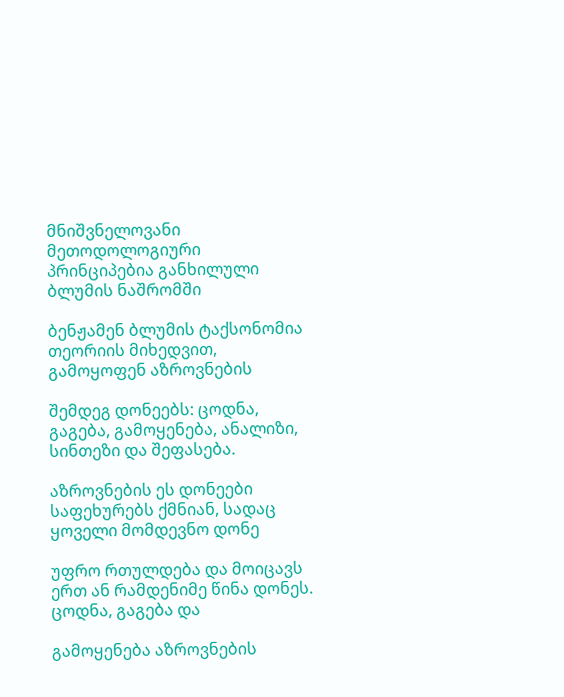მნიშვნელოვანი მეთოდოლოგიური პრინციპებია განხილული ბლუმის ნაშრომში

ბენჟამენ ბლუმის ტაქსონომია თეორიის მიხედვით, გამოყოფენ აზროვნების

შემდეგ დონეებს: ცოდნა, გაგება, გამოყენება, ანალიზი, სინთეზი და შეფასება.

აზროვნების ეს დონეები საფეხურებს ქმნიან, სადაც ყოველი მომდევნო დონე

უფრო რთულდება და მოიცავს ერთ ან რამდენიმე წინა დონეს. ცოდნა, გაგება და

გამოყენება აზროვნების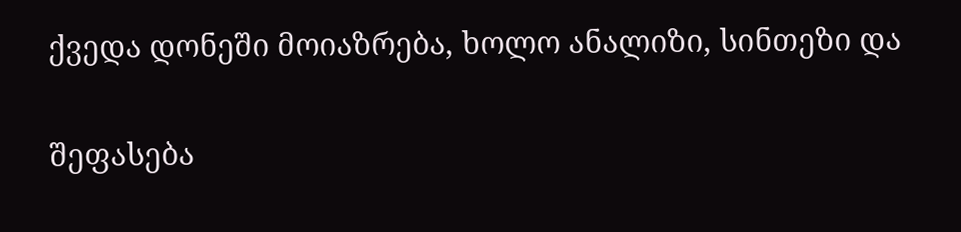ქვედა დონეში მოიაზრება, ხოლო ანალიზი, სინთეზი და

შეფასება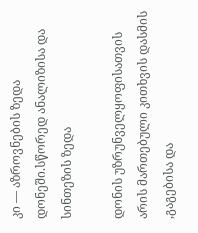კი — აზროვნების ზედა დონეში.სწორედ ანალიზისა და სინთეზის ზედა

დონის უზრუნველყოფისათვის არის მართებული კითხვის დასმის ,გაგებისა და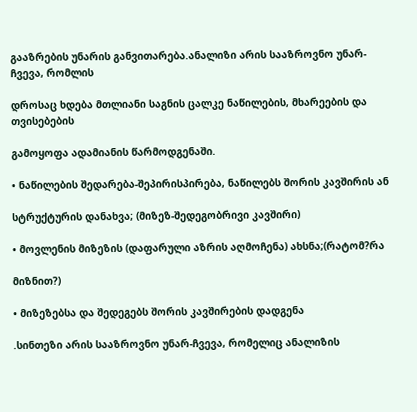გააზრების უნარის განვითარება.ანალიზი არის სააზროვნო უნარ-ჩვევა, რომლის

დროსაც ხდება მთლიანი საგნის ცალკე ნაწილების, მხარეების და თვისებების

გამოყოფა ადამიანის წარმოდგენაში.

• ნაწილების შედარება-შეპირისპირება, ნაწილებს შორის კავშირის ან

სტრუქტურის დანახვა; (მიზეზ-შედეგობრივი კავშირი)

• მოვლენის მიზეზის (დაფარული აზრის აღმოჩენა) ახსნა;(რატომ?რა

მიზნით?)

• მიზეზებსა და შედეგებს შორის კავშირების დადგენა

.სინთეზი არის სააზროვნო უნარ-ჩვევა, რომელიც ანალიზის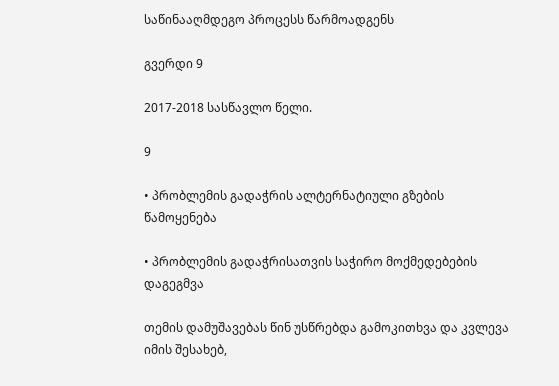საწინააღმდეგო პროცესს წარმოადგენს

გვერდი 9

2017-2018 სასწავლო წელი.

9

• პრობლემის გადაჭრის ალტერნატიული გზების წამოყენება

• პრობლემის გადაჭრისათვის საჭირო მოქმედებების დაგეგმვა

თემის დამუშავებას წინ უსწრებდა გამოკითხვა და კვლევა იმის შესახებ,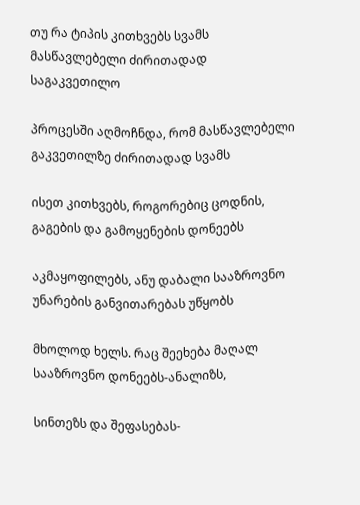თუ რა ტიპის კითხვებს სვამს მასწავლებელი ძირითადად საგაკვეთილო

პროცესში აღმოჩნდა, რომ მასწავლებელი გაკვეთილზე ძირითადად სვამს

ისეთ კითხვებს, როგორებიც ცოდნის, გაგების და გამოყენების დონეებს

აკმაყოფილებს, ანუ დაბალი სააზროვნო უნარების განვითარებას უწყობს

მხოლოდ ხელს. რაც შეეხება მაღალ სააზროვნო დონეებს-ანალიზს,

სინთეზს და შეფასებას-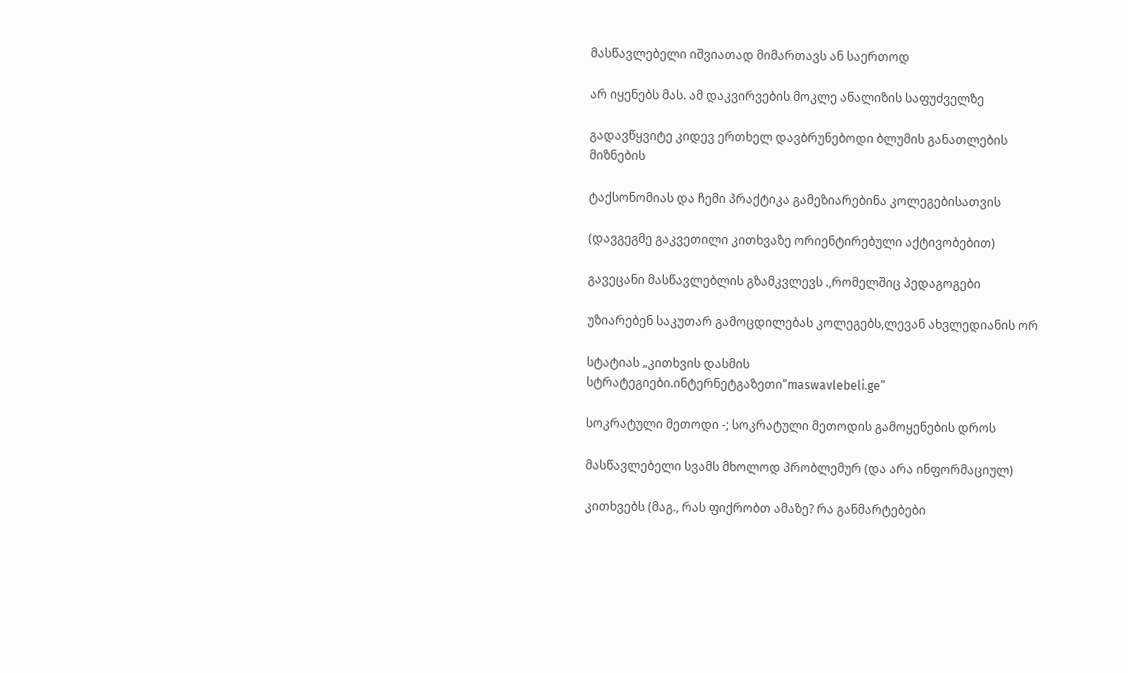მასწავლებელი იშვიათად მიმართავს ან საერთოდ

არ იყენებს მას. ამ დაკვირვების მოკლე ანალიზის საფუძველზე

გადავწყვიტე კიდევ ერთხელ დავბრუნებოდი ბლუმის განათლების მიზნების

ტაქსონომიას და ჩემი პრაქტიკა გამეზიარებინა კოლეგებისათვის

(დავგეგმე გაკვეთილი კითხვაზე ორიენტირებული აქტივობებით)

გავეცანი მასწავლებლის გზამკვლევს .,რომელშიც პედაგოგები

უზიარებენ საკუთარ გამოცდილებას კოლეგებს,ლევან ახვლედიანის ორ

სტატიას „კითხვის დასმის სტრატეგიები.ინტერნეტგაზეთი“maswavlebeli.ge”

სოკრატული მეთოდი -; სოკრატული მეთოდის გამოყენების დროს

მასწავლებელი სვამს მხოლოდ პრობლემურ (და არა ინფორმაციულ)

კითხვებს (მაგ., რას ფიქრობთ ამაზე? რა განმარტებები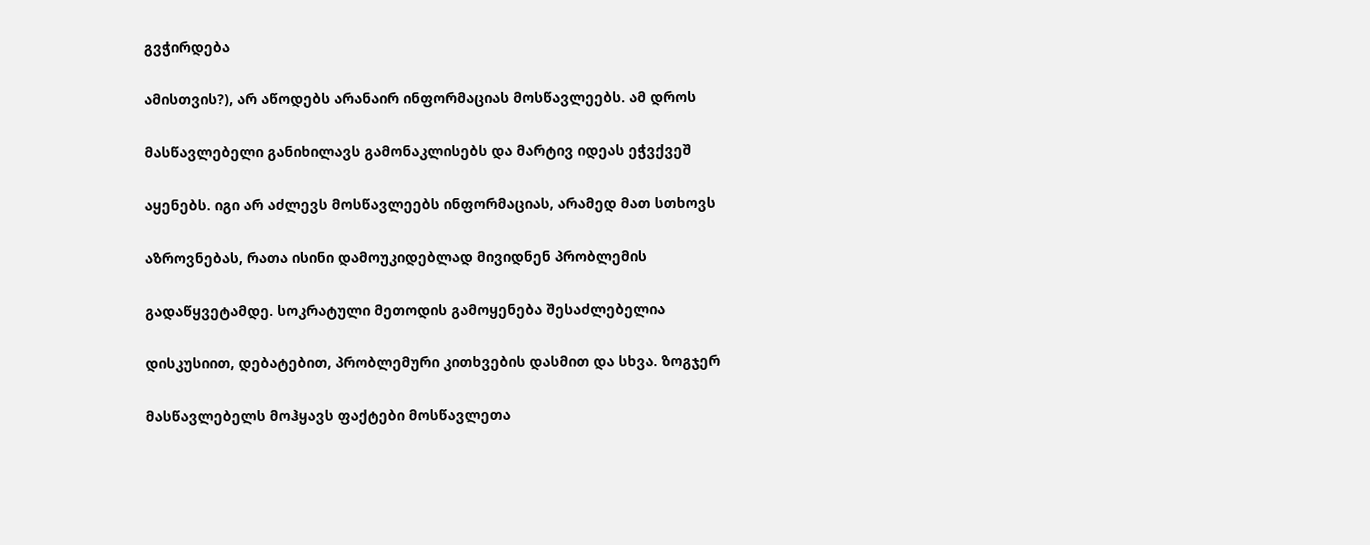გვჭირდება

ამისთვის?), არ აწოდებს არანაირ ინფორმაციას მოსწავლეებს. ამ დროს

მასწავლებელი განიხილავს გამონაკლისებს და მარტივ იდეას ეჭვქვეშ

აყენებს. იგი არ აძლევს მოსწავლეებს ინფორმაციას, არამედ მათ სთხოვს

აზროვნებას, რათა ისინი დამოუკიდებლად მივიდნენ პრობლემის

გადაწყვეტამდე. სოკრატული მეთოდის გამოყენება შესაძლებელია

დისკუსიით, დებატებით, პრობლემური კითხვების დასმით და სხვა. ზოგჯერ

მასწავლებელს მოჰყავს ფაქტები მოსწავლეთა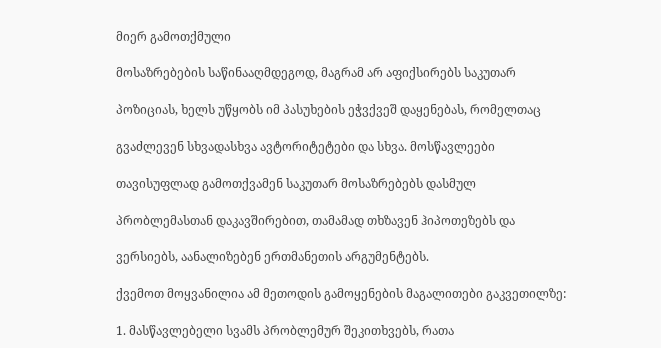მიერ გამოთქმული

მოსაზრებების საწინააღმდეგოდ, მაგრამ არ აფიქსირებს საკუთარ

პოზიციას, ხელს უწყობს იმ პასუხების ეჭვქვეშ დაყენებას, რომელთაც

გვაძლევენ სხვადასხვა ავტორიტეტები და სხვა. მოსწავლეები

თავისუფლად გამოთქვამენ საკუთარ მოსაზრებებს დასმულ

პრობლემასთან დაკავშირებით, თამამად თხზავენ ჰიპოთეზებს და

ვერსიებს, აანალიზებენ ერთმანეთის არგუმენტებს.

ქვემოთ მოყვანილია ამ მეთოდის გამოყენების მაგალითები გაკვეთილზე:

1. მასწავლებელი სვამს პრობლემურ შეკითხვებს, რათა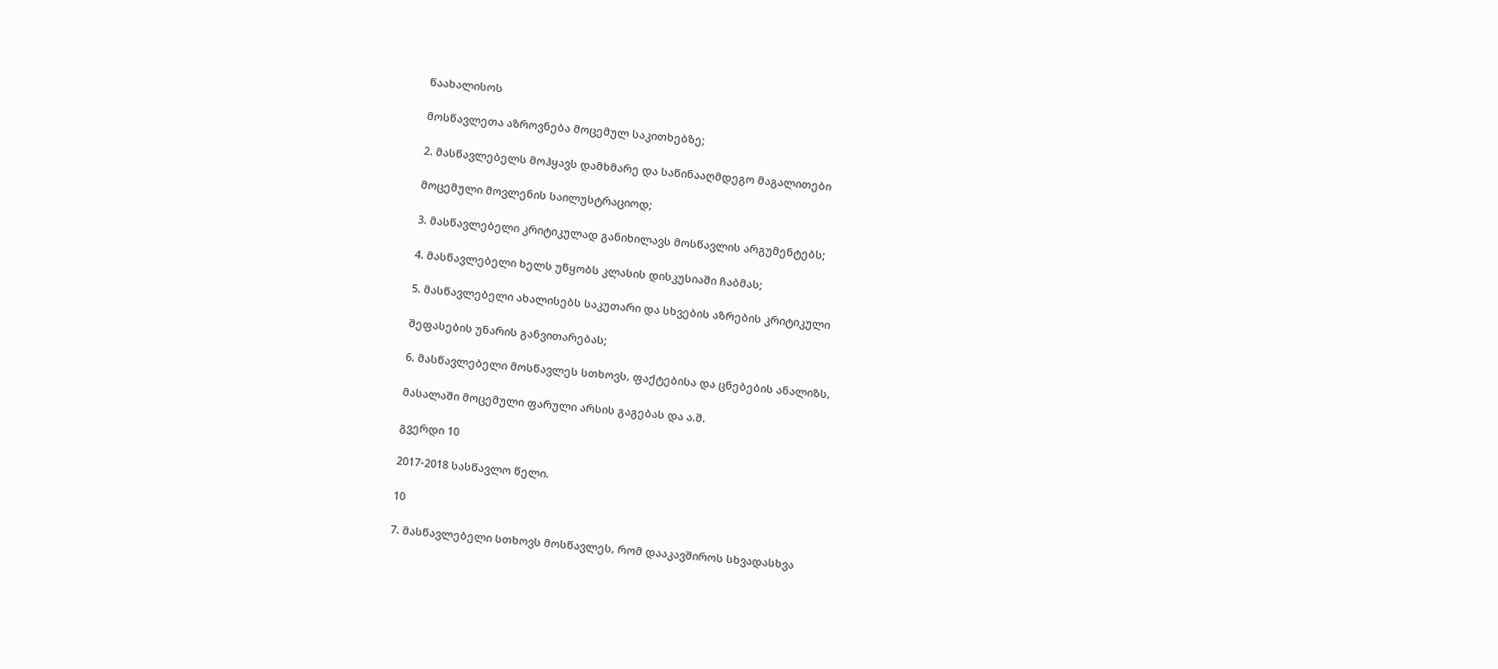წაახალისოს

მოსწავლეთა აზროვნება მოცემულ საკითხებზე;

2. მასწავლებელს მოჰყავს დამხმარე და საწინააღმდეგო მაგალითები

მოცემული მოვლენის საილუსტრაციოდ;

3. მასწავლებელი კრიტიკულად განიხილავს მოსწავლის არგუმენტებს;

4. მასწავლებელი ხელს უწყობს კლასის დისკუსიაში ჩაბმას;

5. მასწავლებელი ახალისებს საკუთარი და სხვების აზრების კრიტიკული

შეფასების უნარის განვითარებას;

6. მასწავლებელი მოსწავლეს სთხოვს, ფაქტებისა და ცნებების ანალიზს,

მასალაში მოცემული ფარული არსის გაგებას და ა.შ.

გვერდი 10

2017-2018 სასწავლო წელი.

10

7. მასწავლებელი სთხოვს მოსწავლეს, რომ დააკავშიროს სხვადასხვა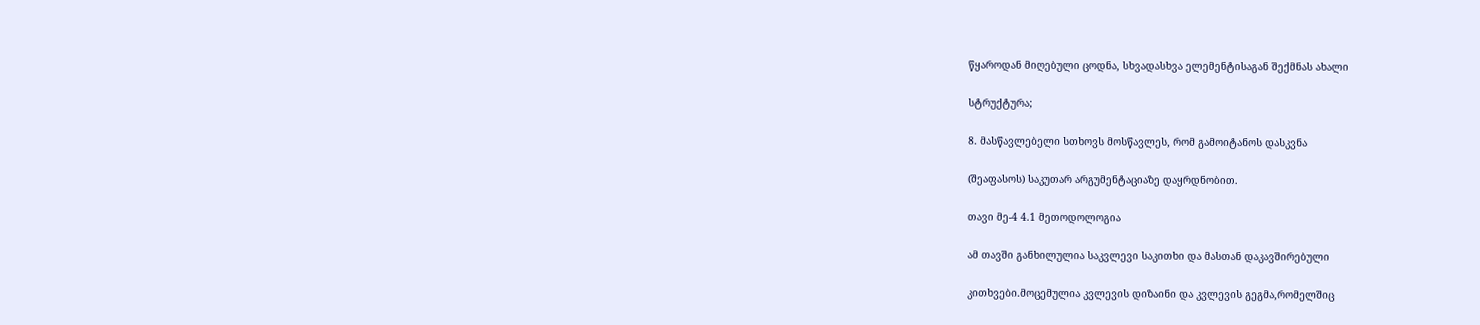წყაროდან მიღებული ცოდნა, სხვადასხვა ელემენტისაგან შექმნას ახალი

სტრუქტურა;

8. მასწავლებელი სთხოვს მოსწავლეს, რომ გამოიტანოს დასკვნა

(შეაფასოს) საკუთარ არგუმენტაციაზე დაყრდნობით.

თავი მე-4 4.1 მეთოდოლოგია

ამ თავში განხილულია საკვლევი საკითხი და მასთან დაკავშირებული

კითხვები.მოცემულია კვლევის დიზაინი და კვლევის გეგმა,რომელშიც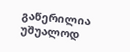გაწერილია უშუალოდ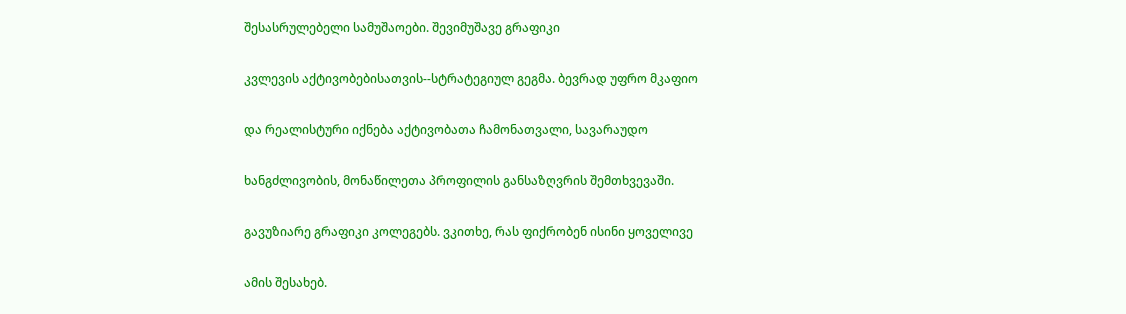შესასრულებელი სამუშაოები. შევიმუშავე გრაფიკი

კვლევის აქტივობებისათვის--სტრატეგიულ გეგმა. ბევრად უფრო მკაფიო

და რეალისტური იქნება აქტივობათა ჩამონათვალი, სავარაუდო

ხანგძლივობის, მონაწილეთა პროფილის განსაზღვრის შემთხვევაში.

გავუზიარე გრაფიკი კოლეგებს. ვკითხე, რას ფიქრობენ ისინი ყოველივე

ამის შესახებ.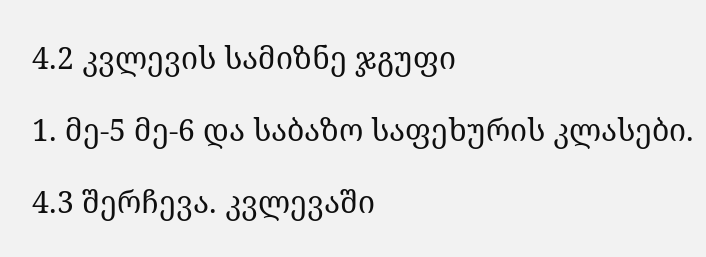4.2 კვლევის სამიზნე ჯგუფი

1. მე-5 მე-6 და საბაზო საფეხურის კლასები.

4.3 შერჩევა. კვლევაში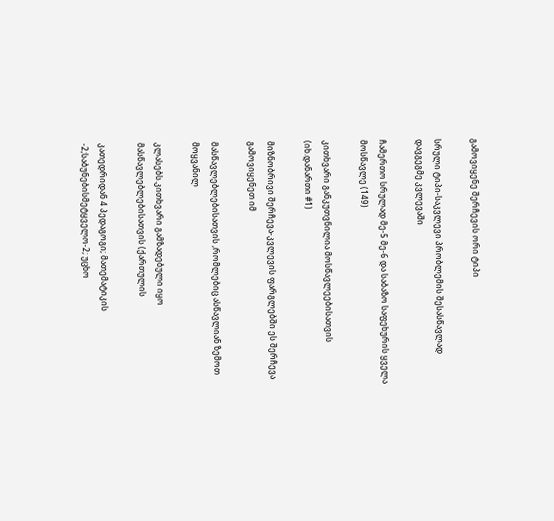გამოვიყენე შერჩევის ორი ტიპი

სრული ტიპი-საკვლევი პრობლემის შესასწავლად დავგეგმე კვლევაში

ჩამერთო სრულად მე-5 მე-6 და საბაზო საფეხურის ყველა მოსწავლე (149)

კითხვარი განკუთვნილია მოსწავლეებისათვის (იხ.დანართი #1)

მიზნობრივი შერჩევა-კვლევის ფარგლებში ეს შერჩევა გამოვიყენეთ იმ

მასწავლებლებისათვის ,რომლებიც ასწავლიან ზემოთ მოყვანილ

კლასებს.კითხვარი გამზადებული იყო მასწავლებლებისათვის (ქართულის

კათედრიდან 4 პედაგოგი; მათემატიკის -2;საბუნებისმეტყველო-2; უცხო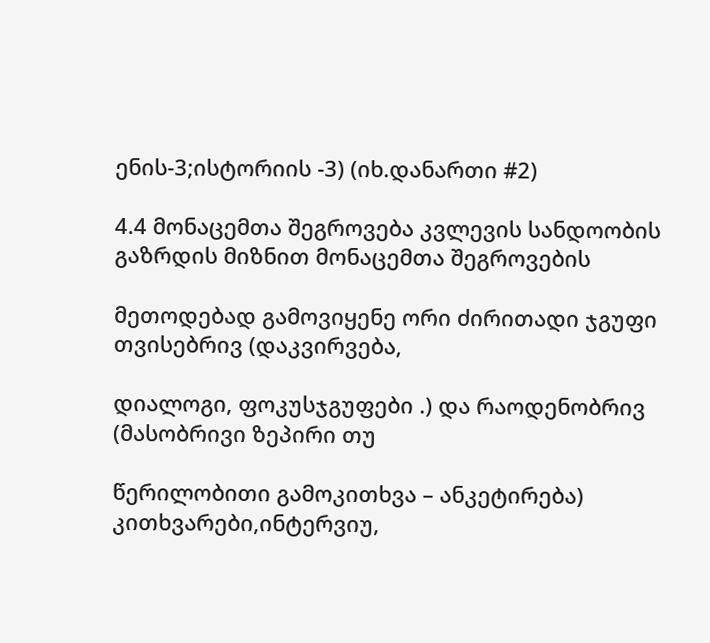ენის-3;ისტორიის -3) (იხ.დანართი #2)

4.4 მონაცემთა შეგროვება კვლევის სანდოობის გაზრდის მიზნით მონაცემთა შეგროვების

მეთოდებად გამოვიყენე ორი ძირითადი ჯგუფი თვისებრივ (დაკვირვება,

დიალოგი, ფოკუსჯგუფები .) და რაოდენობრივ (მასობრივი ზეპირი თუ

წერილობითი გამოკითხვა – ანკეტირება) კითხვარები,ინტერვიუ,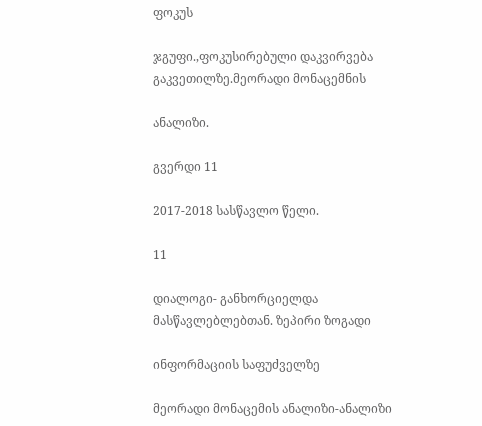ფოკუს

ჯგუფი.,ფოკუსირებული დაკვირვება გაკვეთილზე.მეორადი მონაცემნის

ანალიზი.

გვერდი 11

2017-2018 სასწავლო წელი.

11

დიალოგი- განხორციელდა მასწავლებლებთან. ზეპირი ზოგადი

ინფორმაციის საფუძველზე

მეორადი მონაცემის ანალიზი-ანალიზი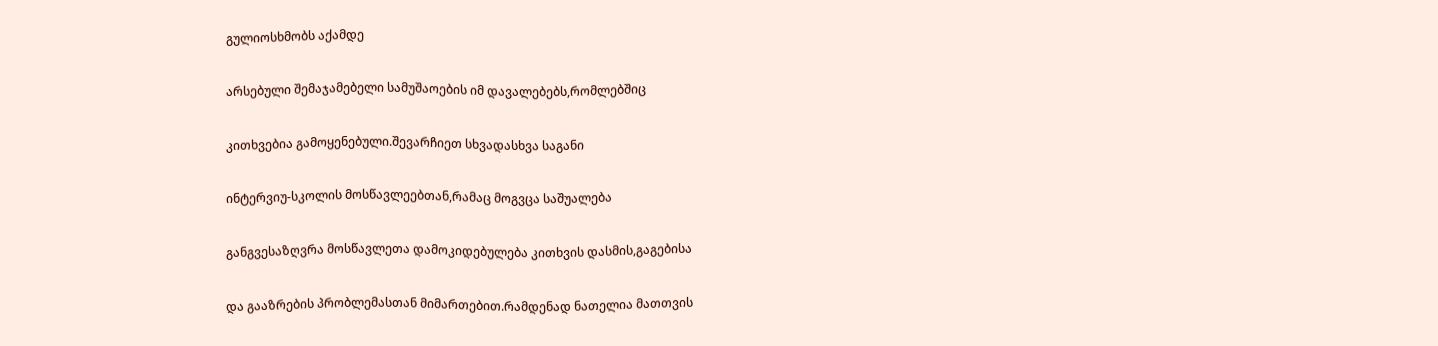გულიოსხმობს აქამდე

არსებული შემაჯამებელი სამუშაოების იმ დავალებებს,რომლებშიც

კითხვებია გამოყენებული.შევარჩიეთ სხვადასხვა საგანი

ინტერვიუ-სკოლის მოსწავლეებთან,რამაც მოგვცა საშუალება

განგვესაზღვრა მოსწავლეთა დამოკიდებულება კითხვის დასმის,გაგებისა

და გააზრების პრობლემასთან მიმართებით.რამდენად ნათელია მათთვის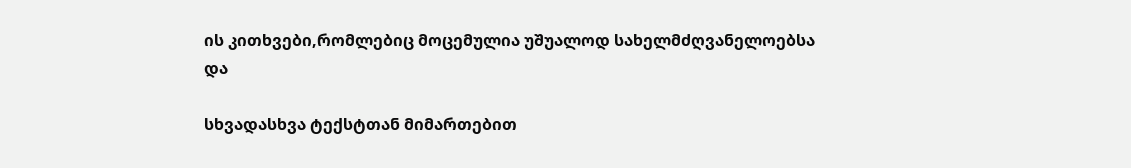ის კითხვები,რომლებიც მოცემულია უშუალოდ სახელმძღვანელოებსა და

სხვადასხვა ტექსტთან მიმართებით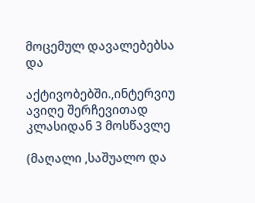მოცემულ დავალებებსა და

აქტივობებში.,ინტერვიუ ავიღე შერჩევითად კლასიდან 3 მოსწავლე

(მაღალი ,საშუალო და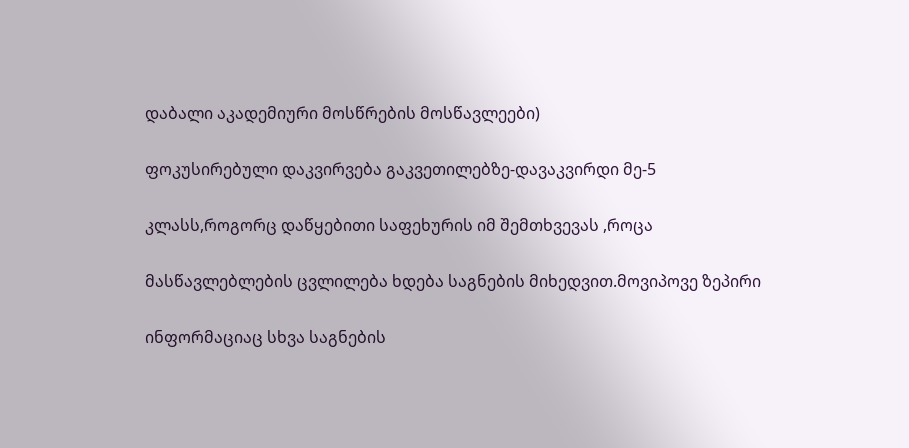დაბალი აკადემიური მოსწრების მოსწავლეები)

ფოკუსირებული დაკვირვება გაკვეთილებზე-დავაკვირდი მე-5

კლასს,როგორც დაწყებითი საფეხურის იმ შემთხვევას ,როცა

მასწავლებლების ცვლილება ხდება საგნების მიხედვით.მოვიპოვე ზეპირი

ინფორმაციაც სხვა საგნების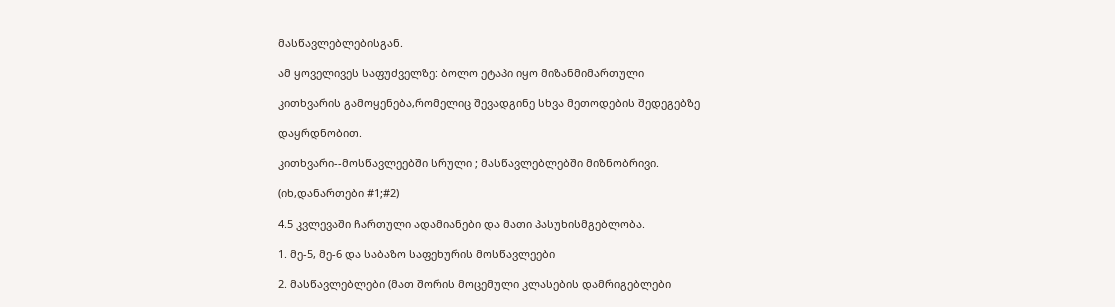მასწავლებლებისგან.

ამ ყოველივეს საფუძველზე: ბოლო ეტაპი იყო მიზანმიმართული

კითხვარის გამოყენება,რომელიც შევადგინე სხვა მეთოდების შედეგებზე

დაყრდნობით.

კითხვარი--მოსწავლეებში სრული ; მასწავლებლებში მიზნობრივი.

(იხ,დანართები #1;#2)

4.5 კვლევაში ჩართული ადამიანები და მათი პასუხისმგებლობა.

1. მე-5, მე-6 და საბაზო საფეხურის მოსწავლეები

2. მასწავლებლები (მათ შორის მოცემული კლასების დამრიგებლები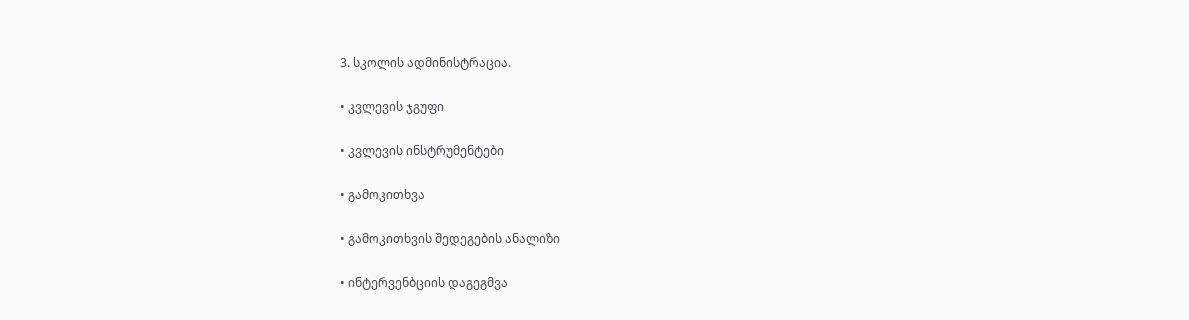3. სკოლის ადმინისტრაცია.

• კვლევის ჯგუფი

• კვლევის ინსტრუმენტები

• გამოკითხვა

• გამოკითხვის შედეგების ანალიზი

• ინტერვენბციის დაგეგმვა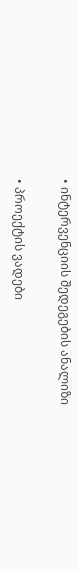• ინტერვენციის შედეგების ანალიზი

• პროექტის ვადები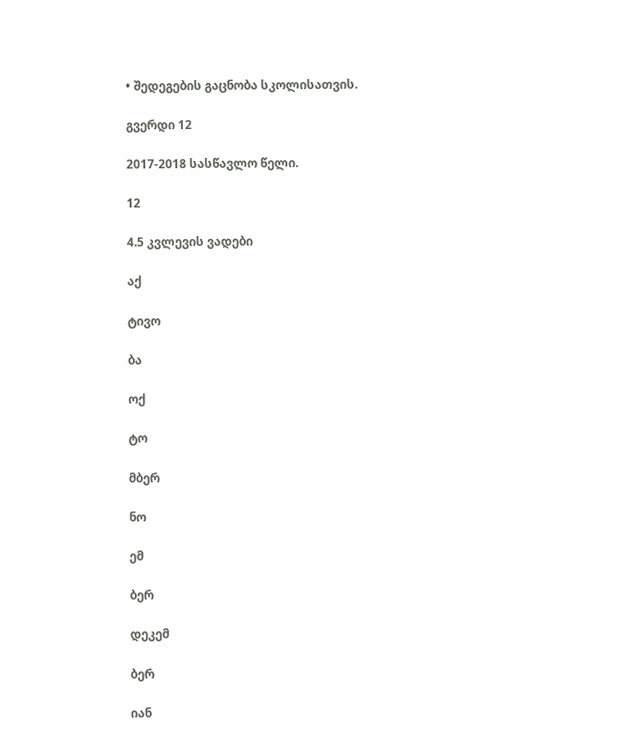• შედეგების გაცნობა სკოლისათვის.

გვერდი 12

2017-2018 სასწავლო წელი.

12

4.5 კვლევის ვადები

აქ

ტივო

ბა

ოქ

ტო

მბერ

ნო

ემ

ბერ

დეკემ

ბერ

იან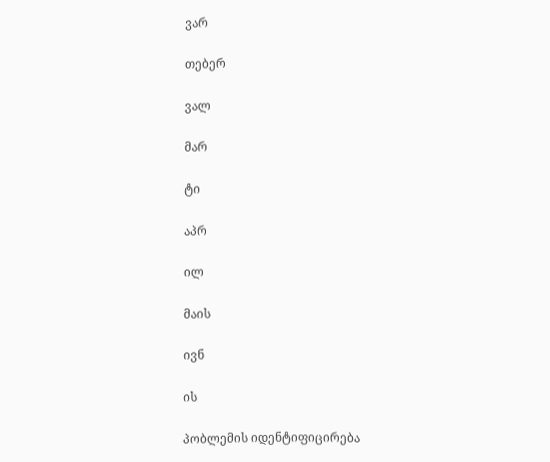ვარ

თებერ

ვალ

მარ

ტი

აპრ

ილ

მაის

ივნ

ის

პობლემის იდენტიფიცირება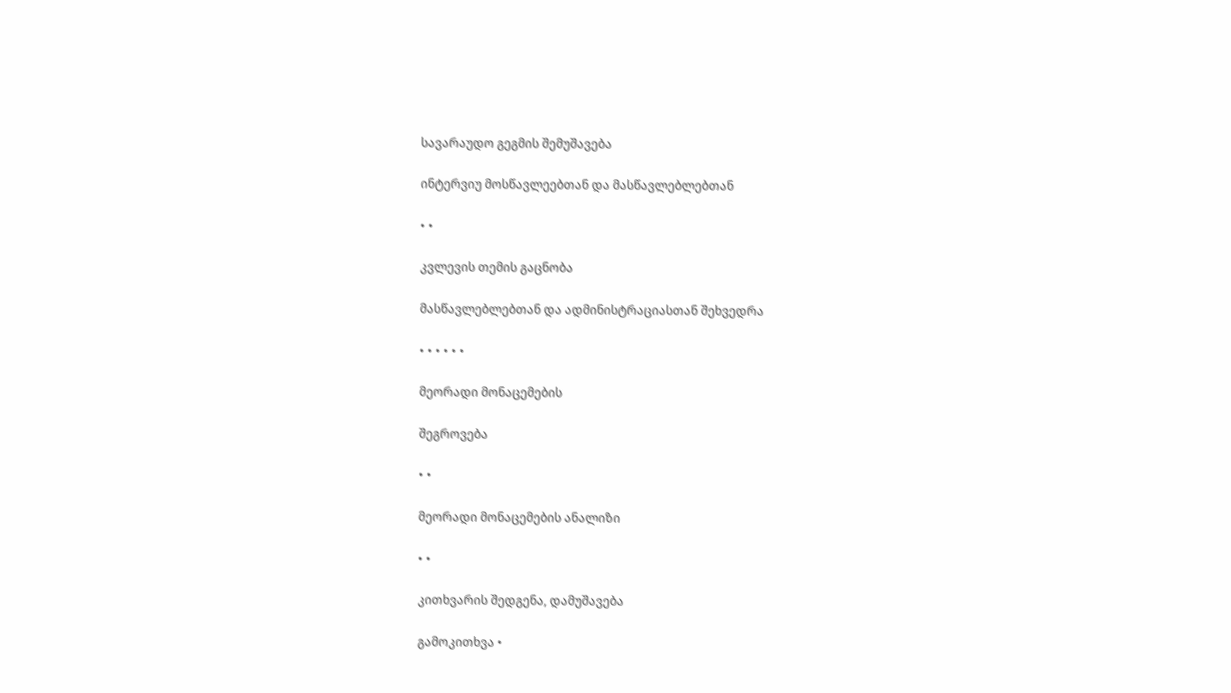სავარაუდო გეგმის შემუშავება

ინტერვიუ მოსწავლეებთან და მასწავლებლებთან

• •

კვლევის თემის გაცნობა

მასწავლებლებთან და ადმინისტრაციასთან შეხვედრა

• • • • • •

მეორადი მონაცემების

შეგროვება

• •

მეორადი მონაცემების ანალიზი

• •

კითხვარის შედგენა, დამუშავება

გამოკითხვა •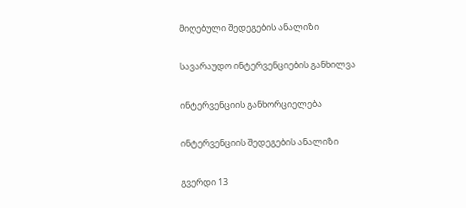მიღებული შედეგების ანალიზი

სავარაუდო ინტერვენციების განხილვა

ინტერვენციის განხორციელება

ინტერვენციის შედეგების ანალიზი

გვერდი 13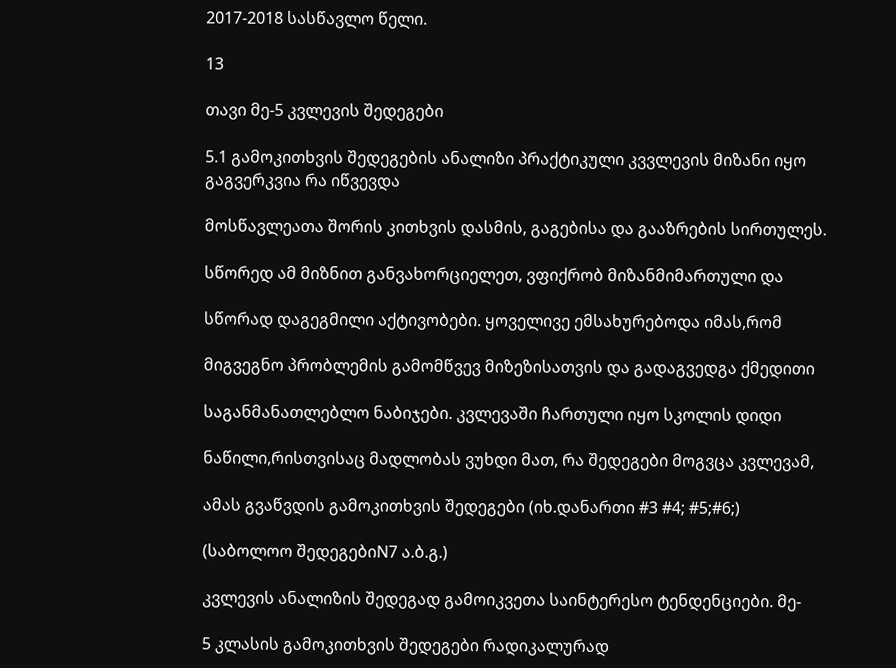2017-2018 სასწავლო წელი.

13

თავი მე-5 კვლევის შედეგები

5.1 გამოკითხვის შედეგების ანალიზი პრაქტიკული კვვლევის მიზანი იყო გაგვერკვია რა იწვევდა

მოსწავლეათა შორის კითხვის დასმის, გაგებისა და გააზრების სირთულეს.

სწორედ ამ მიზნით განვახორციელეთ, ვფიქრობ მიზანმიმართული და

სწორად დაგეგმილი აქტივობები. ყოველივე ემსახურებოდა იმას,რომ

მიგვეგნო პრობლემის გამომწვევ მიზეზისათვის და გადაგვედგა ქმედითი

საგანმანათლებლო ნაბიჯები. კვლევაში ჩართული იყო სკოლის დიდი

ნაწილი,რისთვისაც მადლობას ვუხდი მათ, რა შედეგები მოგვცა კვლევამ,

ამას გვაწვდის გამოკითხვის შედეგები (იხ.დანართი #3 #4; #5;#6;)

(საბოლოო შედეგებიN7 ა.ბ.გ.)

კვლევის ანალიზის შედეგად გამოიკვეთა საინტერესო ტენდენციები. მე-

5 კლასის გამოკითხვის შედეგები რადიკალურად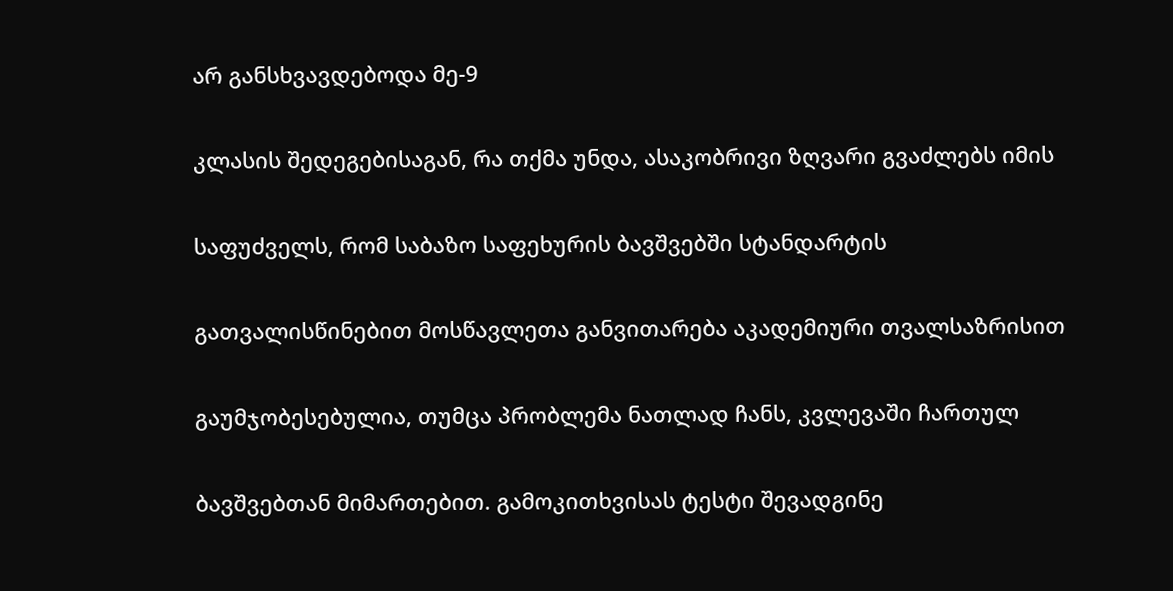არ განსხვავდებოდა მე-9

კლასის შედეგებისაგან, რა თქმა უნდა, ასაკობრივი ზღვარი გვაძლებს იმის

საფუძველს, რომ საბაზო საფეხურის ბავშვებში სტანდარტის

გათვალისწინებით მოსწავლეთა განვითარება აკადემიური თვალსაზრისით

გაუმჯობესებულია, თუმცა პრობლემა ნათლად ჩანს, კვლევაში ჩართულ

ბავშვებთან მიმართებით. გამოკითხვისას ტესტი შევადგინე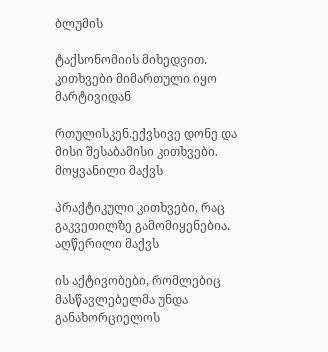ბლუმის

ტაქსონომიის მიხედვით. კითხვები მიმართული იყო მარტივიდან

რთულისკენ.ექვსივე დონე და მისი შესაბამისი კითხვები. მოყვანილი მაქვს

პრაქტიკული კითხვები, რაც გაკვეთილზე გამომიყენებია. აღწერილი მაქვს

ის აქტივობები, რომლებიც მასწავლებელმა უნდა განახორციელოს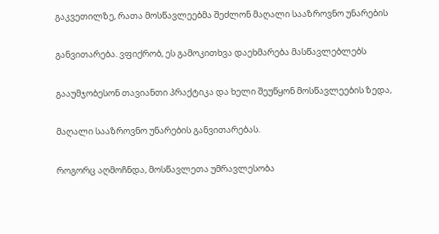გაკვეთილზე, რათა მოსწავლეებმა შეძლონ მაღალი სააზროვნო უნარების

განვითარება. ვფიქრობ, ეს გამოკითხვა დაეხმარება მასწავლებლებს

გააუმჯობესონ თავიანთი პრაქტიკა და ხელი შეუწყონ მოსწავლეების ზედა,

მაღალი სააზროვნო უნარების განვითარებას.

როგორც აღმოჩნდა, მოსწავლეთა უმრავლესობა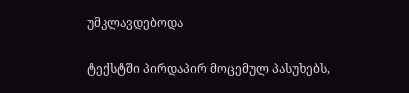უმკლავდებოდა

ტექსტში პირდაპირ მოცემულ პასუხებს,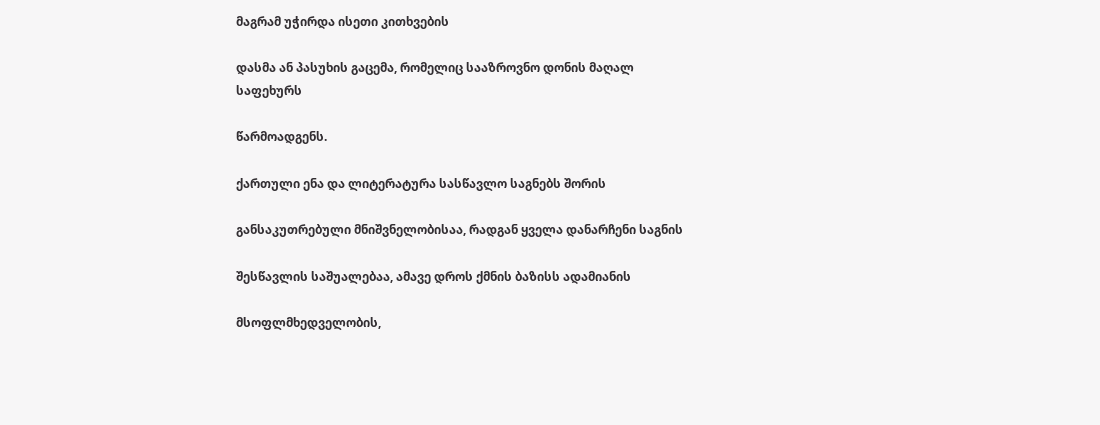მაგრამ უჭირდა ისეთი კითხვების

დასმა ან პასუხის გაცემა, რომელიც სააზროვნო დონის მაღალ საფეხურს

წარმოადგენს.

ქართული ენა და ლიტერატურა სასწავლო საგნებს შორის

განსაკუთრებული მნიშვნელობისაა, რადგან ყველა დანარჩენი საგნის

შესწავლის საშუალებაა, ამავე დროს ქმნის ბაზისს ადამიანის

მსოფლმხედველობის,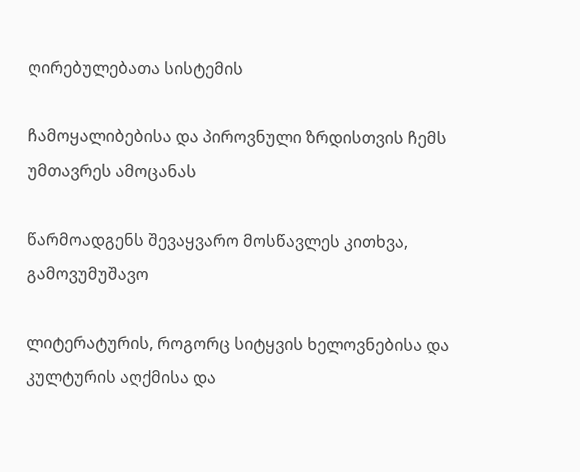ღირებულებათა სისტემის

ჩამოყალიბებისა და პიროვნული ზრდისთვის ჩემს უმთავრეს ამოცანას

წარმოადგენს შევაყვარო მოსწავლეს კითხვა, გამოვუმუშავო

ლიტერატურის, როგორც სიტყვის ხელოვნებისა და კულტურის აღქმისა და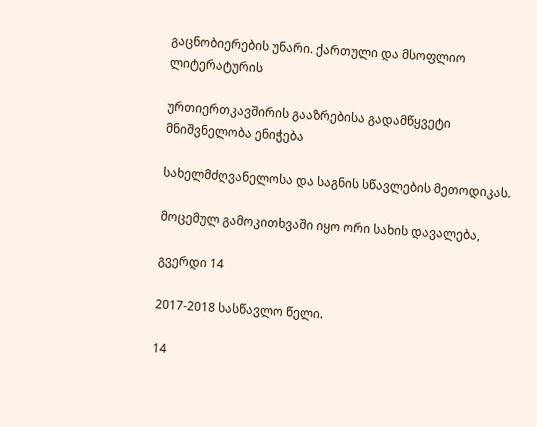გაცნობიერების უნარი. ქართული და მსოფლიო ლიტერატურის

ურთიერთკავშირის გააზრებისა გადამწყვეტი მნიშვნელობა ენიჭება

სახელმძღვანელოსა და საგნის სწავლების მეთოდიკას.

მოცემულ გამოკითხვაში იყო ორი სახის დავალება,

გვერდი 14

2017-2018 სასწავლო წელი.

14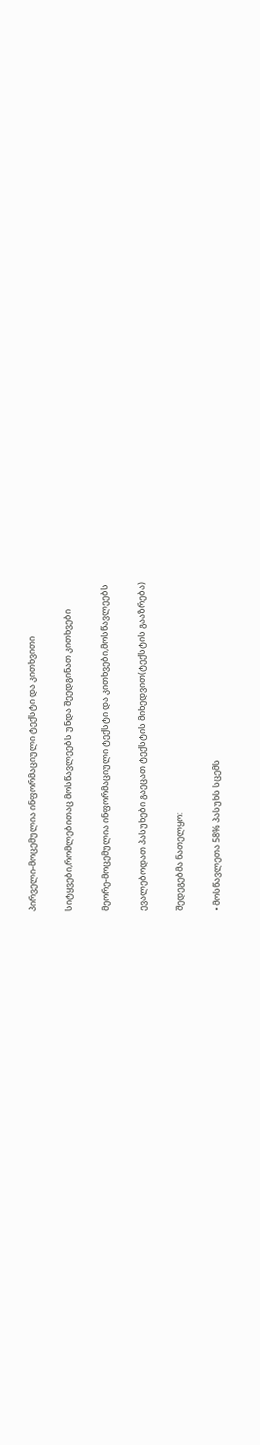პირველი-მოცემულია ინფორმაციული ტექსტი და კითხვითი

სიტყვები,რომლებითაც მოსწავლეებს უნდა შეედგინათ კითხვები

მეორე-მოცემულია ინფორმაციული ტექსტი და კითხვები,მოსწავლეებს

ევალებოდათ პასუხები გაეცათ ტექსტის მიხედვით(ტექსტის გააზრება)

შედეგებმა ნათელყო:

• მოსწავლეთა 58% პასუხს სცემს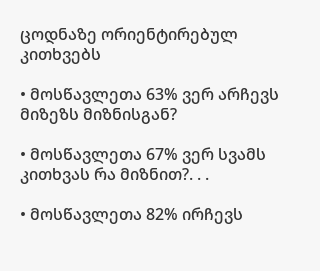ცოდნაზე ორიენტირებულ კითხვებს

• მოსწავლეთა 63% ვერ არჩევს მიზეზს მიზნისგან?

• მოსწავლეთა 67% ვერ სვამს კითხვას რა მიზნით?. . .

• მოსწავლეთა 82% ირჩევს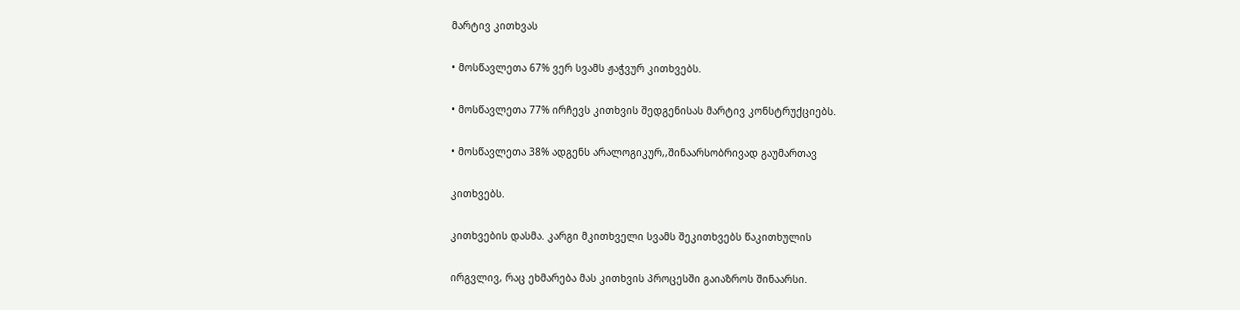მარტივ კითხვას

• მოსწავლეთა 67% ვერ სვამს ჟაჭვურ კითხვებს.

• მოსწავლეთა 77% ირჩევს კითხვის შედგენისას მარტივ კონსტრუქციებს.

• მოსწავლეთა 38% ადგენს არალოგიკურ,,შინაარსობრივად გაუმართავ

კითხვებს.

კითხვების დასმა. კარგი მკითხველი სვამს შეკითხვებს წაკითხულის

ირგვლივ, რაც ეხმარება მას კითხვის პროცესში გაიაზროს შინაარსი.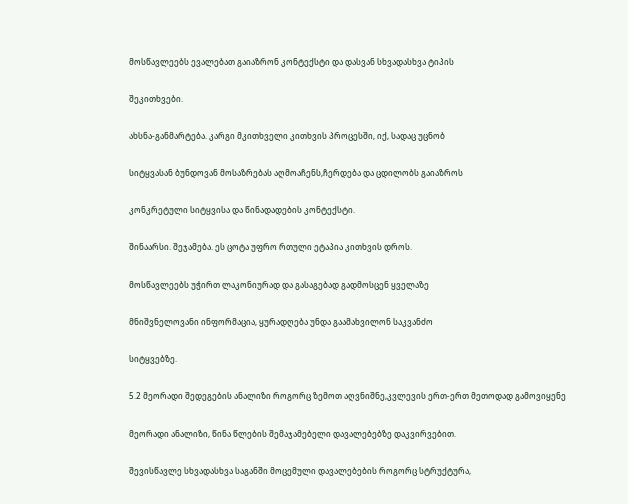მოსწავლეებს ევალებათ გაიაზრონ კონტექსტი და დასვან სხვადასხვა ტიპის

შეკითხვები.

ახსნა-განმარტება. კარგი მკითხველი კითხვის პროცესში, იქ, სადაც უცნობ

სიტყვასან ბუნდოვან მოსაზრებას აღმოაჩენს,ჩერდება და ცდილობს გაიაზროს

კონკრეტული სიტყვისა და წინადადების კონტექსტი.

შინაარსი. შეჯამება. ეს ცოტა უფრო რთული ეტაპია კითხვის დროს.

მოსწავლეებს უჭირთ ლაკონიურად და გასაგებად გადმოსცენ ყველაზე

მნიშვნელოვანი ინფორმაცია, ყურადღება უნდა გაამახვილონ საკვანძო

სიტყვებზე.

5.2 მეორადი შედეგების ანალიზი როგორც ზემოთ აღვნიშნე,კვლევის ერთ-ერთ მეთოდად გამოვიყენე

მეორადი ანალიზი, წინა წლების შემაჯამებელი დავალებებზე დაკვირვებით.

შევისწავლე სხვადასხვა საგანში მოცემული დავალებების როგორც სტრუქტურა,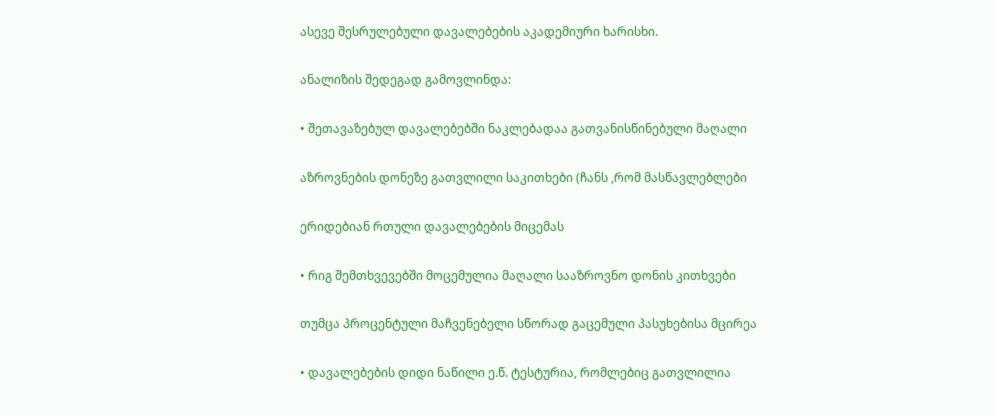ასევე შესრულებული დავალებების აკადემიური ხარისხი.

ანალიზის შედეგად გამოვლინდა:

• შეთავაზებულ დავალებებში ნაკლებადაა გათვანისწინებული მაღალი

აზროვნების დონეზე გათვლილი საკითხები (ჩანს ,რომ მასწავლებლები

ერიდებიან რთული დავალებების მიცემას

• რიგ შემთხვევებში მოცემულია მაღალი სააზროვნო დონის კითხვები

თუმცა პროცენტული მაჩვენებელი სწორად გაცემული პასუხებისა მცირეა

• დავალებების დიდი ნაწილი ე.წ. ტესტურია, რომლებიც გათვლილია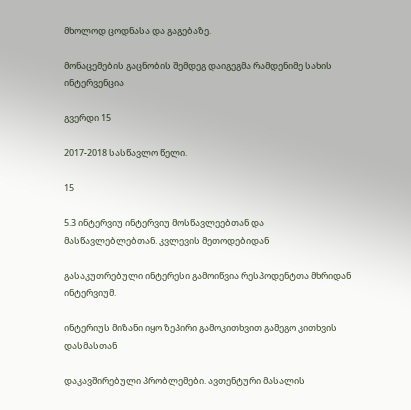მხოლოდ ცოდნასა და გაგებაზე.

მონაცემების გაცნობის შემდეგ დაიგეგმა რამდენიმე სახის ინტერვენცია

გვერდი 15

2017-2018 სასწავლო წელი.

15

5.3 ინტერვიუ ინტერვიუ მოსწავლეებთან და მასწავლებლებთან. კვლევის მეთოდებიდან

გასაკუთრებული ინტერესი გამოიწვია რესპოდენტთა მხრიდან ინტერვიუმ.

ინტერიუს მიზანი იყო ზეპირი გამოკითხვით გამეგო კითხვის დასმასთან

დაკავშირებული პრობლემები. ავთენტური მასალის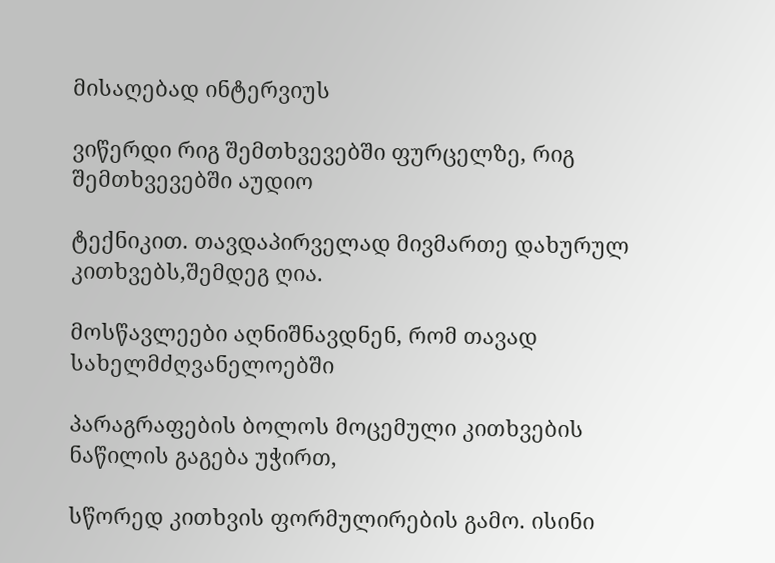მისაღებად ინტერვიუს

ვიწერდი რიგ შემთხვევებში ფურცელზე, რიგ შემთხვევებში აუდიო

ტექნიკით. თავდაპირველად მივმართე დახურულ კითხვებს,შემდეგ ღია.

მოსწავლეები აღნიშნავდნენ, რომ თავად სახელმძღვანელოებში

პარაგრაფების ბოლოს მოცემული კითხვების ნაწილის გაგება უჭირთ,

სწორედ კითხვის ფორმულირების გამო. ისინი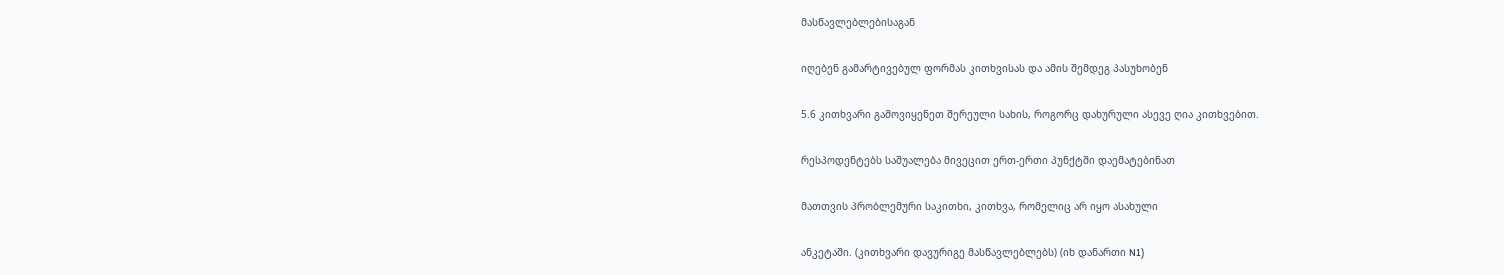მასწავლებლებისაგან

იღებენ გამარტივებულ ფორმას კითხვისას და ამის შემდეგ პასუხობენ

5.6 კითხვარი გამოვიყენეთ შერეული სახის, როგორც დახურული ასევე ღია კითხვებით.

რესპოდენტებს საშუალება მივეცით ერთ-ერთი პუნქტში დაემატებინათ

მათთვის პრობლემური საკითხი, კითხვა, რომელიც არ იყო ასახული

ანკეტაში. (კითხვარი დავურიგე მასწავლებლებს) (იხ დანართი N1)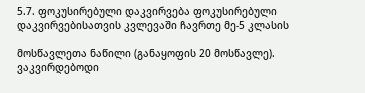5.7. ფოკუსირებული დაკვირვება ფოკუსირებული დაკვირვებისათვის კვლევაში ჩავრთე მე-5 კლასის

მოსწავლეთა ნაწილი (განაყოფის 20 მოსწავლე). ვაკვირდებოდი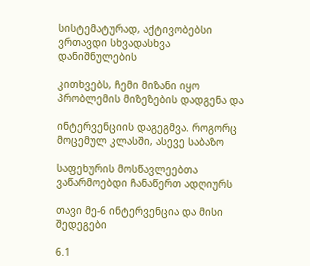სისტემატურად, აქტივობებსი ვრთავდი სხვადასხვა დანიშნულების

კითხვებს, ჩემი მიზანი იყო პრობლემის მიზეზების დადგენა და

ინტერვენციის დაგეგმვა. როგორც მოცემულ კლასში, ასევე საბაზო

საფეხურის მოსწავლეებთა ვაწარმოებდი ჩანაწერთ ადღიურს

თავი მე-6 ინტერვენცია და მისი შედეგები

6.1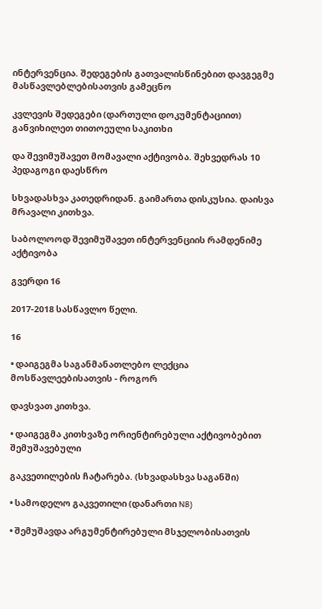ინტერვენცია. შედეგების გათვალისწინებით დავგეგმე მასწავლებლებისათვის გამეცნო

კვლევის შედეგები (დართული დოკუმენტაციით) განვიხილეთ თითოეული საკითხი

და შევიმუშავეთ მომავალი აქტივობა. შეხვედრას 10 პედაგოგი დაესწრო

სხვადასხვა კათედრიდან. გაიმართა დისკუსია. დაისვა მრავალი კითხვა.

საბოლოოდ შევიმუშავეთ ინტერვენციის რამდენიმე აქტივობა

გვერდი 16

2017-2018 სასწავლო წელი.

16

• დაიგეგმა საგანმანათლებო ლექცია მოსწავლეებისათვის - როგორ

დავსვათ კითხვა.

• დაიგეგმა კითხვაზე ორიენტირებული აქტივობებით შემუშავებული

გაკვეთილების ჩატარება. (სხვადასხვა საგანში)

• სამოდელო გაკვეთილი (დანართი N8)

• შემუშავდა არგუმენტირებული მსჯელობისათვის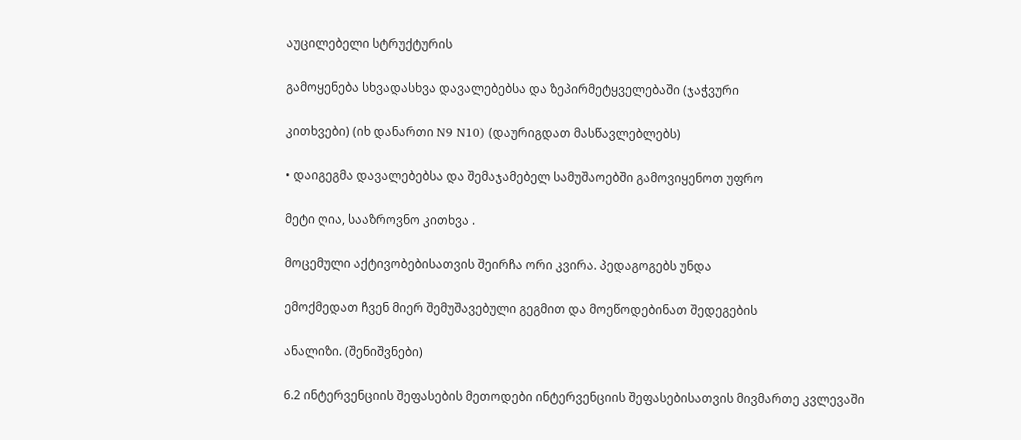აუცილებელი სტრუქტურის

გამოყენება სხვადასხვა დავალებებსა და ზეპირმეტყველებაში (ჯაჭვური

კითხვები) (იხ დანართი N9 N10) (დაურიგდათ მასწავლებლებს)

• დაიგეგმა დავალებებსა და შემაჯამებელ სამუშაოებში გამოვიყენოთ უფრო

მეტი ღია, სააზროვნო კითხვა .

მოცემული აქტივობებისათვის შეირჩა ორი კვირა. პედაგოგებს უნდა

ემოქმედათ ჩვენ მიერ შემუშავებული გეგმით და მოეწოდებინათ შედეგების

ანალიზი. (შენიშვნები)

6.2 ინტერვენციის შეფასების მეთოდები ინტერვენციის შეფასებისათვის მივმართე კვლევაში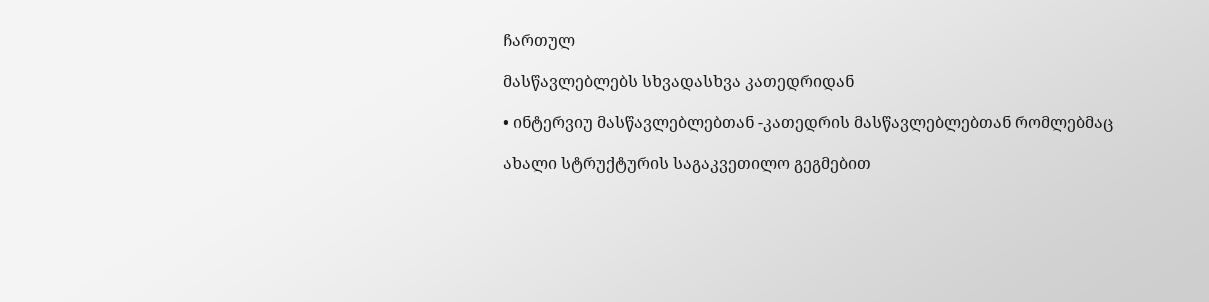ჩართულ

მასწავლებლებს სხვადასხვა კათედრიდან

• ინტერვიუ მასწავლებლებთან -კათედრის მასწავლებლებთან რომლებმაც

ახალი სტრუქტურის საგაკვეთილო გეგმებით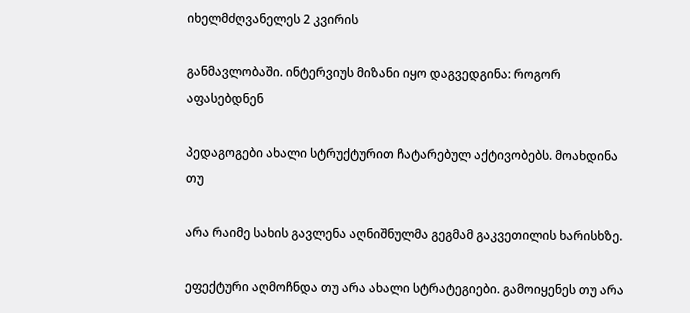იხელმძღვანელეს 2 კვირის

განმავლობაში. ინტერვიუს მიზანი იყო დაგვედგინა: როგორ აფასებდნენ

პედაგოგები ახალი სტრუქტურით ჩატარებულ აქტივობებს. მოახდინა თუ

არა რაიმე სახის გავლენა აღნიშნულმა გეგმამ გაკვეთილის ხარისხზე.

ეფექტური აღმოჩნდა თუ არა ახალი სტრატეგიები. გამოიყენეს თუ არა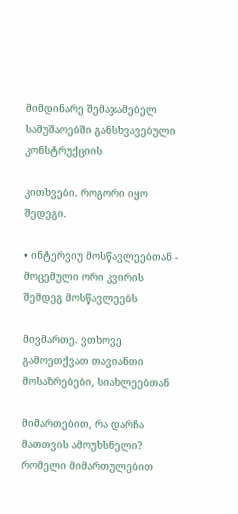მიმდინარე შემაჯამებელ სამუშაოებში განსხვავებული კონსტრუქციის

კითხვები. როგორი იყო შედეგი.

• ინტერვიუ მოსწავლეებთან - მოცემული ორი კვირის შემდეგ მოსწავლეებს

მივმართე. ვთხოვე გამოეთქვათ თავიანთი მოსაზრებები, სიახლეებთან

მიმართებით, რა დარჩა მათთვის ამოუხსნელი? რომელი მიმართულებით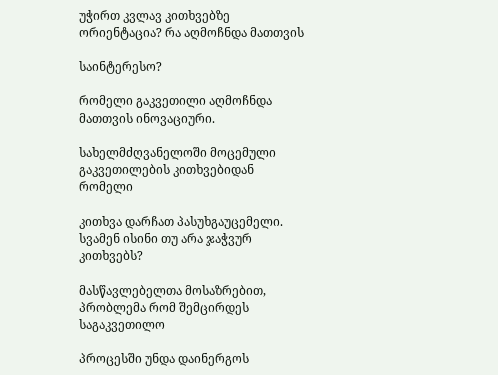უჭირთ კვლავ კითხვებზე ორიენტაცია? რა აღმოჩნდა მათთვის

საინტერესო?

რომელი გაკვეთილი აღმოჩნდა მათთვის ინოვაციური.

სახელმძღვანელოში მოცემული გაკვეთილების კითხვებიდან რომელი

კითხვა დარჩათ პასუხგაუცემელი. სვამენ ისინი თუ არა ჯაჭვურ კითხვებს?

მასწავლებელთა მოსაზრებით, პრობლემა რომ შემცირდეს საგაკვეთილო

პროცესში უნდა დაინერგოს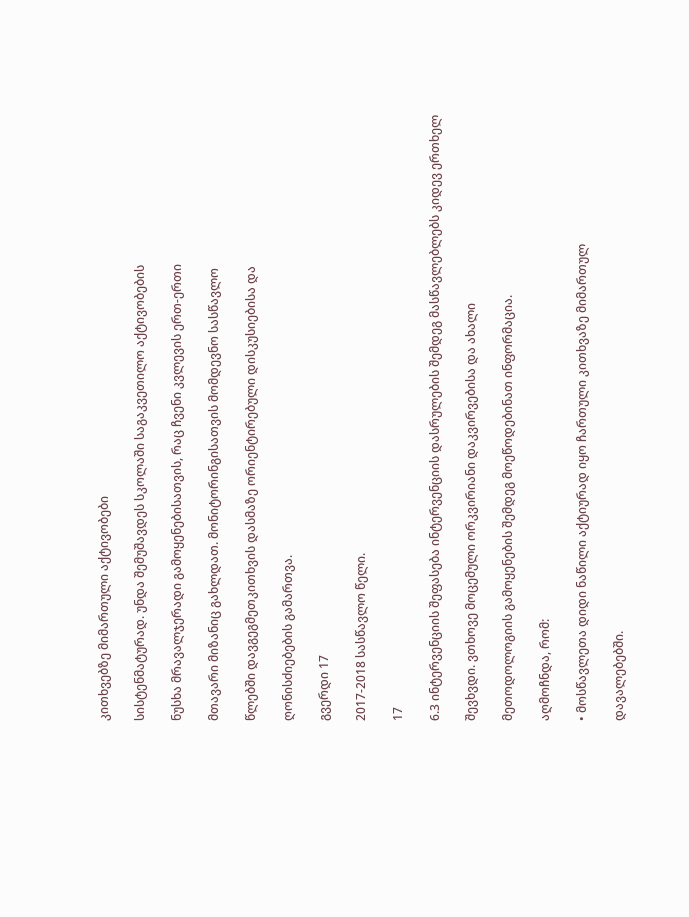კითხვებზე მიმართული აქტივობები

სისტენმატურად. უნდა შემუშავდეს სკოლაში საგაკვეთილო აქტივობების

ნუსხა მრავალჯერადი გამოყენებისათვის, რაც ჩვენი კვლევის ერთ-ერთი

მთავარი მიზანიც გახლდათ. მონიტორინგისათვის მომდევნო სასწავლო

წლებში დავგეგმეთკითხვის დასმაზე ორიენტირებული დისკუსიებისა და

ღონისძიებების გამართვა.

გვერდი 17

2017-2018 სასწავლო წელი.

17

6.3 ინტერვენციის შეფასება ინტერვენციის დასრულების შემდეგ მასწავლებლებს კიდევ ერთხელ

შევხვდი. ვთხოვე მოცემული ორკვირიანი დაკვირვებისა და ახალი

მეთოდოლოგიის გამოყენების შემდეგ მოეწოდებინათ ინფორმაცია.

აღმოჩნდა, რომ:

• მოსწავლეთა დიდი ნაწილი აქტიურად იყო ჩართული კითხვაზე მიმართულ

დავალებებში.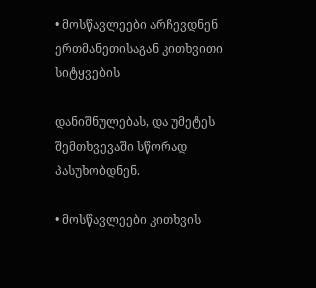• მოსწავლეები არჩევდნენ ერთმანეთისაგან კითხვითი სიტყვების

დანიშნულებას, და უმეტეს შემთხვევაში სწორად პასუხობდნენ.

• მოსწავლეები კითხვის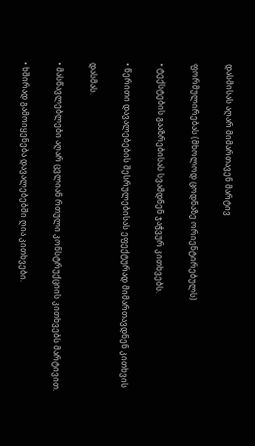დასმისას აღარ მიმართავენ მარტივ

ფორმულირებას (მხოლოდ ცოდნაზე ორიენტირებულს)

• ტექსტების გააზრებისას სვამდნენ ჯაჭვურ კითხვებს.

• წერითი დავალებების შესრულებისას ეფექტურად მიმართავდნენ კითხვის

დასმას.

• მასწავლებლები აღარ ცვლიან რთული კონსტრუქციის კითხვებს მარტივით.

• ხშირად გამოიყენება დავალებებში ღია კითხვები.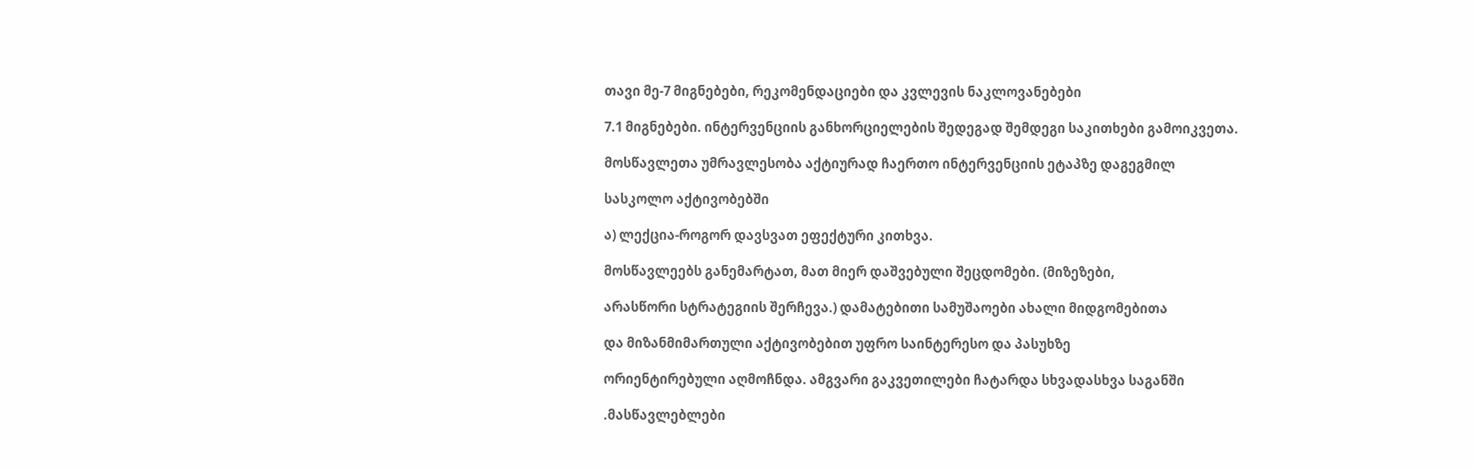თავი მე-7 მიგნებები, რეკომენდაციები და კვლევის ნაკლოვანებები

7.1 მიგნებები. ინტერვენციის განხორციელების შედეგად შემდეგი საკითხები გამოიკვეთა.

მოსწავლეთა უმრავლესობა აქტიურად ჩაერთო ინტერვენციის ეტაპზე დაგეგმილ

სასკოლო აქტივობებში

ა) ლექცია-როგორ დავსვათ ეფექტური კითხვა.

მოსწავლეებს განემარტათ, მათ მიერ დაშვებული შეცდომები. (მიზეზები,

არასწორი სტრატეგიის შერჩევა.) დამატებითი სამუშაოები ახალი მიდგომებითა

და მიზანმიმართული აქტივობებით უფრო საინტერესო და პასუხზე

ორიენტირებული აღმოჩნდა. ამგვარი გაკვეთილები ჩატარდა სხვადასხვა საგანში

.მასწავლებლები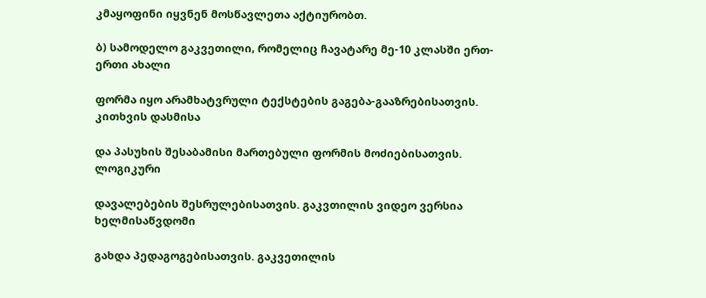კმაყოფინი იყვნენ მოსწავლეთა აქტიურობთ.

ბ) სამოდელო გაკვეთილი, რომელიც ჩავატარე მე-10 კლასში ერთ-ერთი ახალი

ფორმა იყო არამხატვრული ტექსტების გაგება-გააზრებისათვის. კითხვის დასმისა

და პასუხის შესაბამისი მართებული ფორმის მოძიებისათვის. ლოგიკური

დავალებების შესრულებისათვის. გაკვთილის ვიდეო ვერსია ხელმისაწვდომი

გახდა პედაგოგებისათვის. გაკვეთილის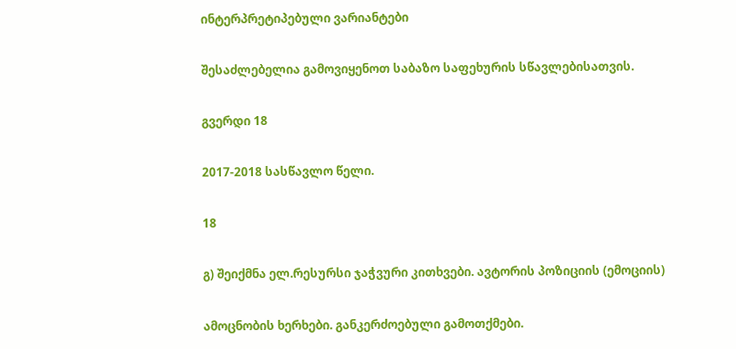ინტერპრეტიპებული ვარიანტები

შესაძლებელია გამოვიყენოთ საბაზო საფეხურის სწავლებისათვის.

გვერდი 18

2017-2018 სასწავლო წელი.

18

გ) შეიქმნა ელ.რესურსი ჯაჭვური კითხვები. ავტორის პოზიციის (ემოციის)

ამოცნობის ხერხები. განკერძოებული გამოთქმები.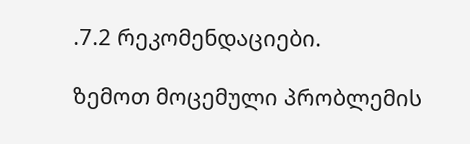.7.2 რეკომენდაციები.

ზემოთ მოცემული პრობლემის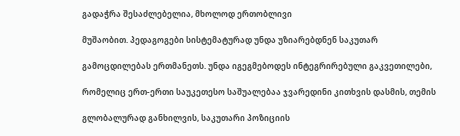გადაჭრა შესაძლებელია, მხოლოდ ერთობლივი

მუშაობით. პედაგოგები სისტემატურად უნდა უზიარებდნენ საკუთარ

გამოცდილებას ერთმანეთს. უნდა იგეგმებოდეს ინტეგრირებული გაკვეთილები,

რომელიც ერთ-ერთი საუკეთესო საშუალებაა ჯვარედინი კითხვის დასმის, თემის

გლობალურად განხილვის, საკუთარი პოზიციის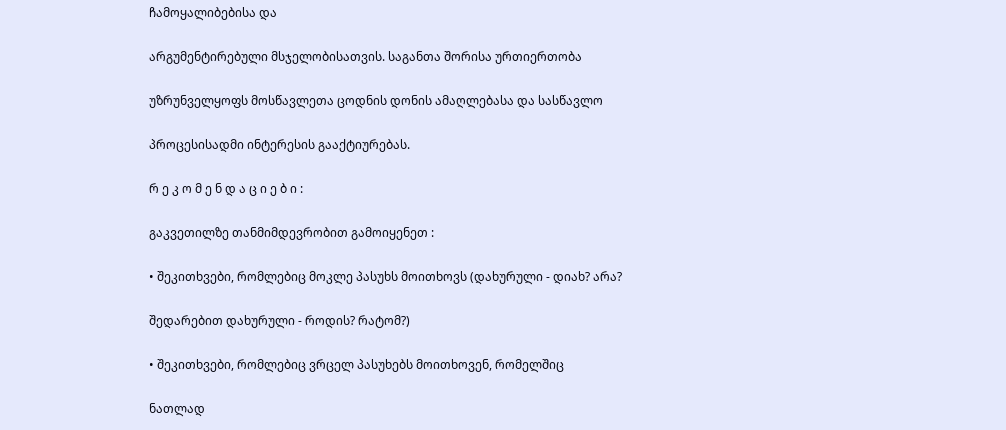ჩამოყალიბებისა და

არგუმენტირებული მსჯელობისათვის. საგანთა შორისა ურთიერთობა

უზრუნველყოფს მოსწავლეთა ცოდნის დონის ამაღლებასა და სასწავლო

პროცესისადმი ინტერესის გააქტიურებას.

რ ე კ ო მ ე ნ დ ა ც ი ე ბ ი :

გაკვეთილზე თანმიმდევრობით გამოიყენეთ :

• შეკითხვები, რომლებიც მოკლე პასუხს მოითხოვს (დახურული - დიახ? არა?

შედარებით დახურული - როდის? რატომ?)

• შეკითხვები, რომლებიც ვრცელ პასუხებს მოითხოვენ, რომელშიც

ნათლად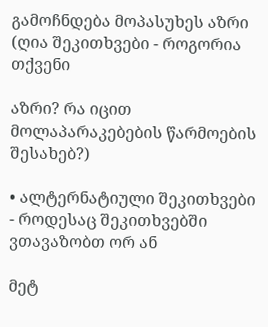გამოჩნდება მოპასუხეს აზრი (ღია შეკითხვები - როგორია თქვენი

აზრი? რა იცით მოლაპარაკებების წარმოების შესახებ?)

• ალტერნატიული შეკითხვები - როდესაც შეკითხვებში ვთავაზობთ ორ ან

მეტ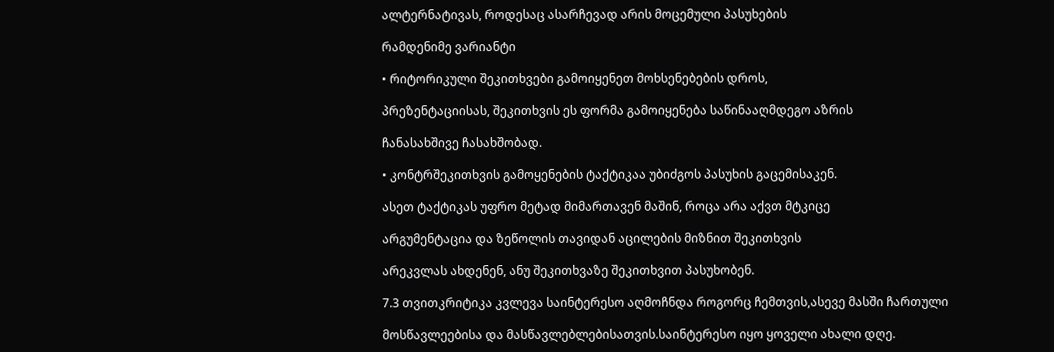ალტერნატივას, როდესაც ასარჩევად არის მოცემული პასუხების

რამდენიმე ვარიანტი

• რიტორიკული შეკითხვები გამოიყენეთ მოხსენებების დროს,

პრეზენტაციისას, შეკითხვის ეს ფორმა გამოიყენება საწინააღმდეგო აზრის

ჩანასახშივე ჩასახშობად.

• კონტრშეკითხვის გამოყენების ტაქტიკაა უბიძგოს პასუხის გაცემისაკენ.

ასეთ ტაქტიკას უფრო მეტად მიმართავენ მაშინ, როცა არა აქვთ მტკიცე

არგუმენტაცია და ზეწოლის თავიდან აცილების მიზნით შეკითხვის

არეკვლას ახდენენ, ანუ შეკითხვაზე შეკითხვით პასუხობენ.

7.3 თვითკრიტიკა კვლევა საინტერესო აღმოჩნდა როგორც ჩემთვის,ასევე მასში ჩართული

მოსწავლეებისა და მასწავლებლებისათვის.საინტერესო იყო ყოველი ახალი დღე.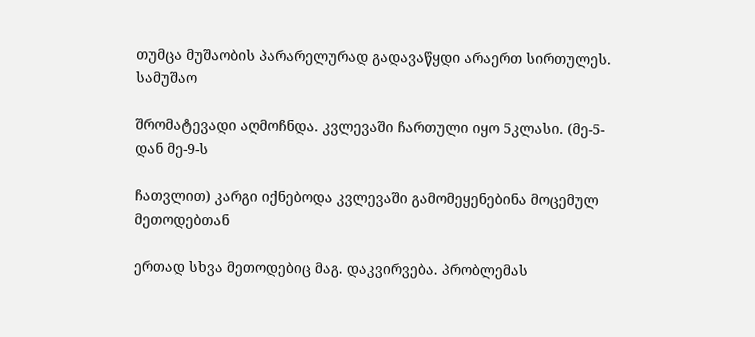თუმცა მუშაობის პარარელურად გადავაწყდი არაერთ სირთულეს. სამუშაო

შრომატევადი აღმოჩნდა. კვლევაში ჩართული იყო 5კლასი. (მე-5-დან მე-9-ს

ჩათვლით) კარგი იქნებოდა კვლევაში გამომეყენებინა მოცემულ მეთოდებთან

ერთად სხვა მეთოდებიც მაგ. დაკვირვება. პრობლემას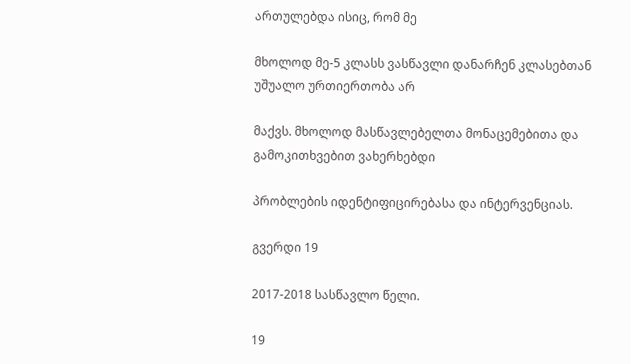ართულებდა ისიც, რომ მე

მხოლოდ მე-5 კლასს ვასწავლი დანარჩენ კლასებთან უშუალო ურთიერთობა არ

მაქვს. მხოლოდ მასწავლებელთა მონაცემებითა და გამოკითხვებით ვახერხებდი

პრობლების იდენტიფიცირებასა და ინტერვენციას.

გვერდი 19

2017-2018 სასწავლო წელი.

19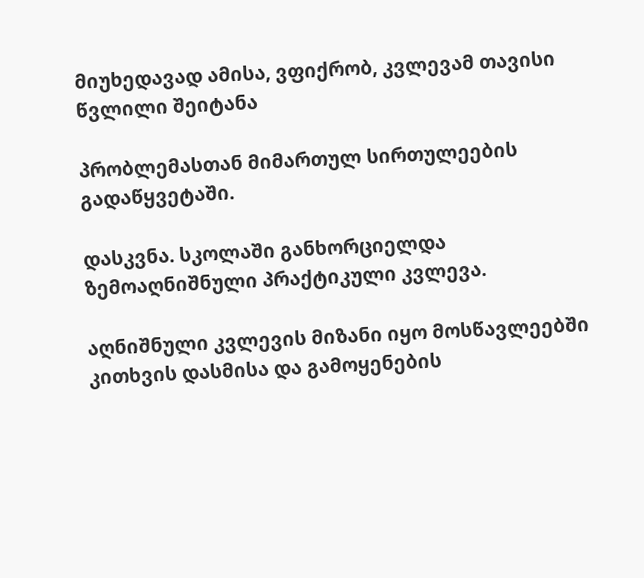მიუხედავად ამისა, ვფიქრობ, კვლევამ თავისი წვლილი შეიტანა

პრობლემასთან მიმართულ სირთულეების გადაწყვეტაში.

დასკვნა. სკოლაში განხორციელდა ზემოაღნიშნული პრაქტიკული კვლევა.

აღნიშნული კვლევის მიზანი იყო მოსწავლეებში კითხვის დასმისა და გამოყენების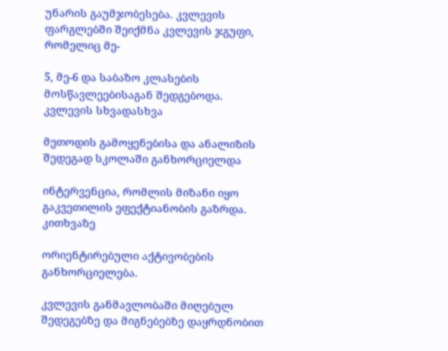უნარის გაუმჯობესება. კვლევის ფარგლებში შეიქმნა კვლევის ჯგუფი, რომელიც მე-

5, მე-6 და საბაზო კლასების მოსწავლეებისაგან შედგებოდა. კვლევის სხვადასხვა

მეთოდის გამოყენებისა და ანალიზის შედეგად სკოლაში განხორციელდა

ინტერვენცია, რომლის მიზანი იყო გაკვეთილის ეფექტიანობის გაზრდა. კითხვაზე

ორიენტირებული აქტივობების განხორციელება.

კვლევის განმავლობაში მიღებულ შედეგებზე და მიგნებებზე დაყრდნობით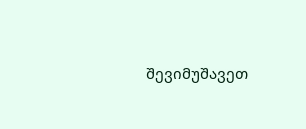შევიმუშავეთ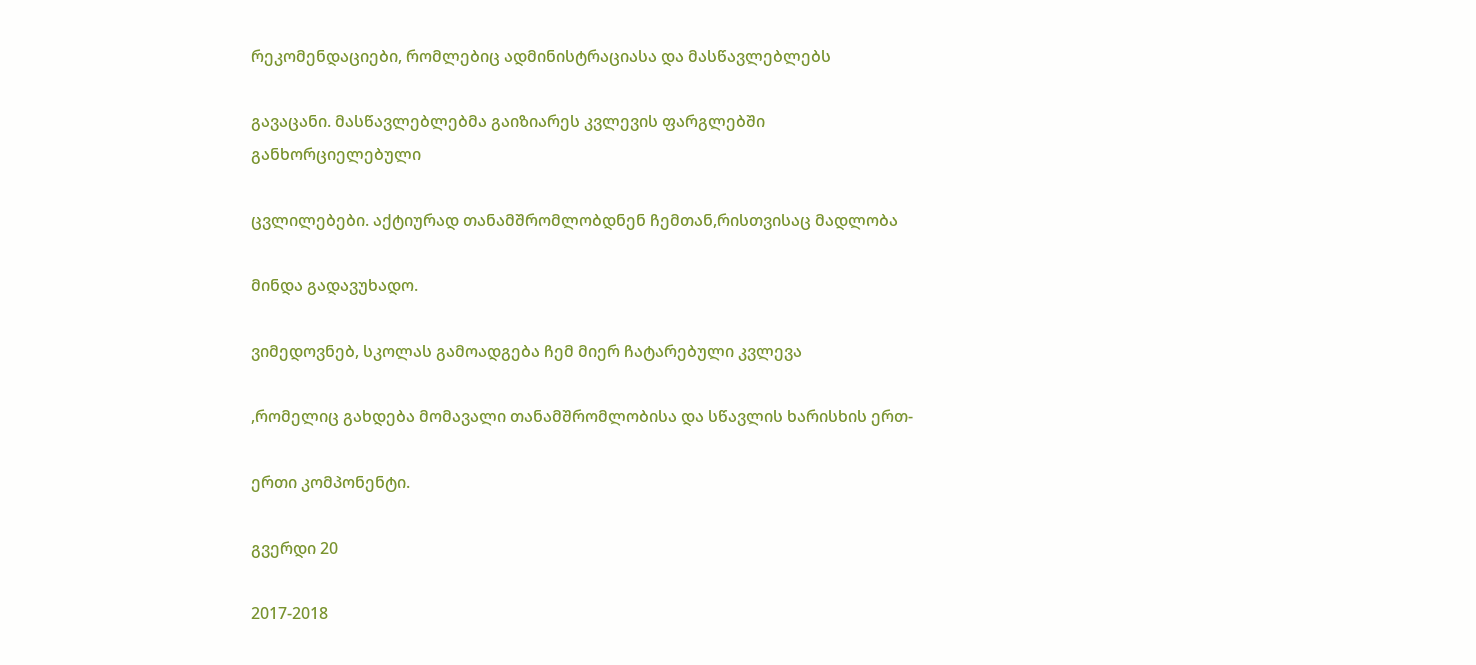რეკომენდაციები, რომლებიც ადმინისტრაციასა და მასწავლებლებს

გავაცანი. მასწავლებლებმა გაიზიარეს კვლევის ფარგლებში განხორციელებული

ცვლილებები. აქტიურად თანამშრომლობდნენ ჩემთან,რისთვისაც მადლობა

მინდა გადავუხადო.

ვიმედოვნებ, სკოლას გამოადგება ჩემ მიერ ჩატარებული კვლევა

,რომელიც გახდება მომავალი თანამშრომლობისა და სწავლის ხარისხის ერთ-

ერთი კომპონენტი.

გვერდი 20

2017-2018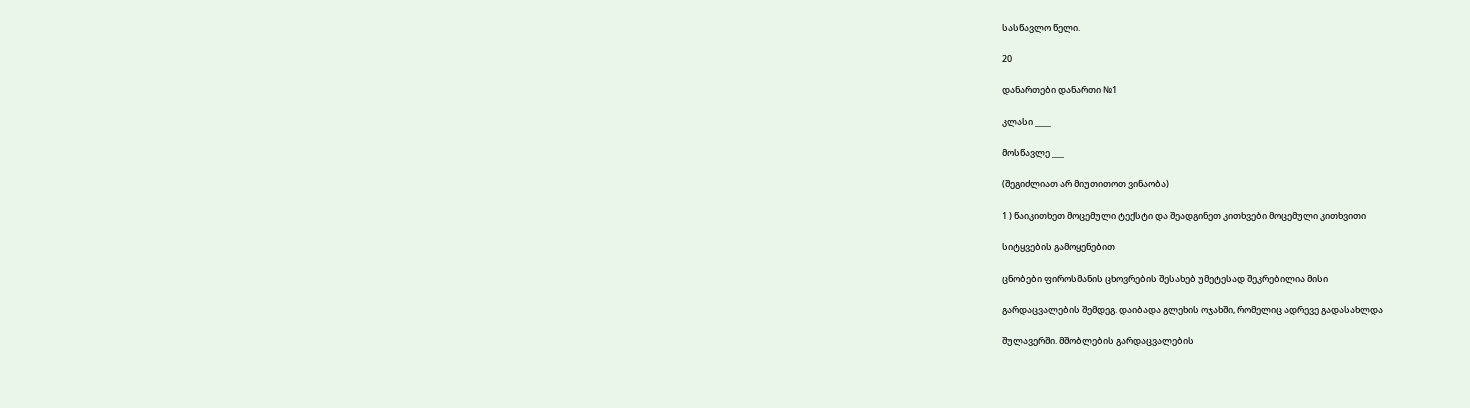სასწავლო წელი.

20

დანართები დანართი №1

კლასი ____

მოსწავლე ___

(შეგიძლიათ არ მიუთითოთ ვინაობა)

1 ) წაიკითხეთ მოცემული ტექსტი და შეადგინეთ კითხვები მოცემული კითხვითი

სიტყვების გამოყენებით

ცნობები ფიროსმანის ცხოვრების შესახებ უმეტესად შეკრებილია მისი

გარდაცვალების შემდეგ. დაიბადა გლეხის ოჯახში, რომელიც ადრევე გადასახლდა

შულავერში. მშობლების გარდაცვალების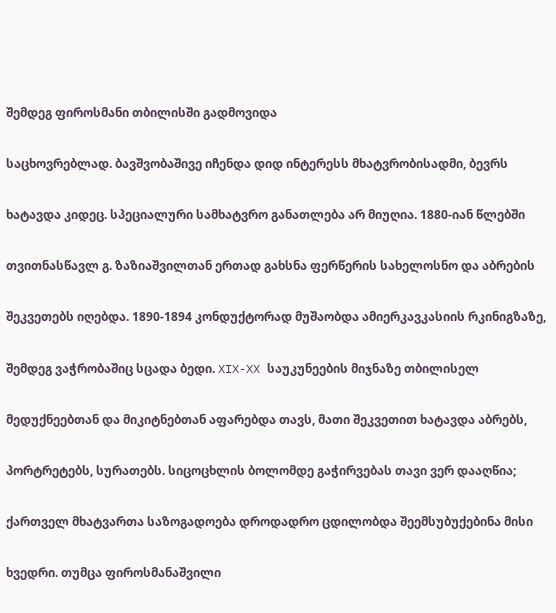შემდეგ ფიროსმანი თბილისში გადმოვიდა

საცხოვრებლად. ბავშვობაშივე იჩენდა დიდ ინტერესს მხატვრობისადმი, ბევრს

ხატავდა კიდეც. სპეციალური სამხატვრო განათლება არ მიუღია. 1880-იან წლებში

თვითნასწავლ გ. ზაზიაშვილთან ერთად გახსნა ფერწერის სახელოსნო და აბრების

შეკვეთებს იღებდა. 1890-1894 კონდუქტორად მუშაობდა ამიერკავკასიის რკინიგზაზე,

შემდეგ ვაჭრობაშიც სცადა ბედი. XIX-XX საუკუნეების მიჯნაზე თბილისელ

მედუქნეებთან და მიკიტნებთან აფარებდა თავს, მათი შეკვეთით ხატავდა აბრებს,

პორტრეტებს, სურათებს. სიცოცხლის ბოლომდე გაჭირვებას თავი ვერ დააღწია;

ქართველ მხატვართა საზოგადოება დროდადრო ცდილობდა შეემსუბუქებინა მისი

ხვედრი. თუმცა ფიროსმანაშვილი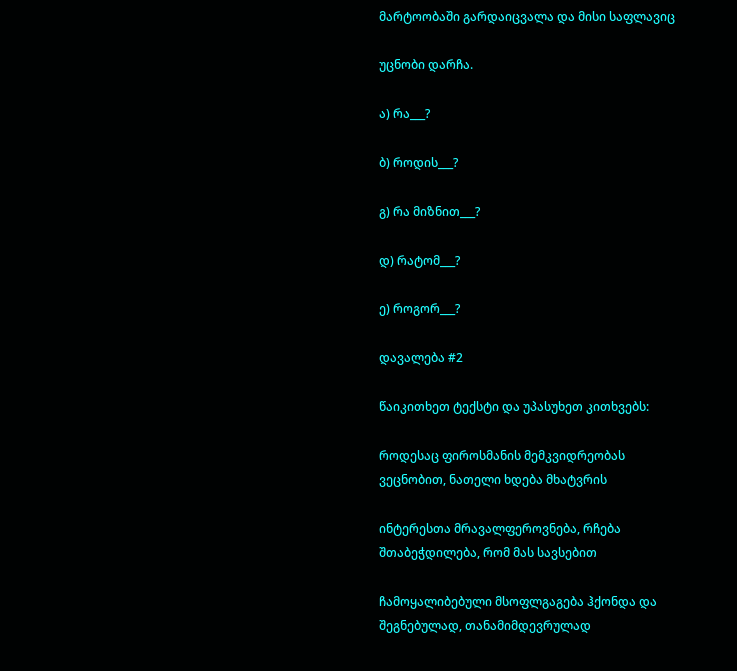მარტოობაში გარდაიცვალა და მისი საფლავიც

უცნობი დარჩა.

ა) რა___?

ბ) როდის___?

გ) რა მიზნით___?

დ) რატომ___?

ე) როგორ___?

დავალება #2

წაიკითხეთ ტექსტი და უპასუხეთ კითხვებს:

როდესაც ფიროსმანის მემკვიდრეობას ვეცნობით, ნათელი ხდება მხატვრის

ინტერესთა მრავალფეროვნება, რჩება შთაბეჭდილება, რომ მას სავსებით

ჩამოყალიბებული მსოფლგაგება ჰქონდა და შეგნებულად, თანამიმდევრულად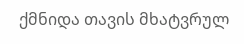ქმნიდა თავის მხატვრულ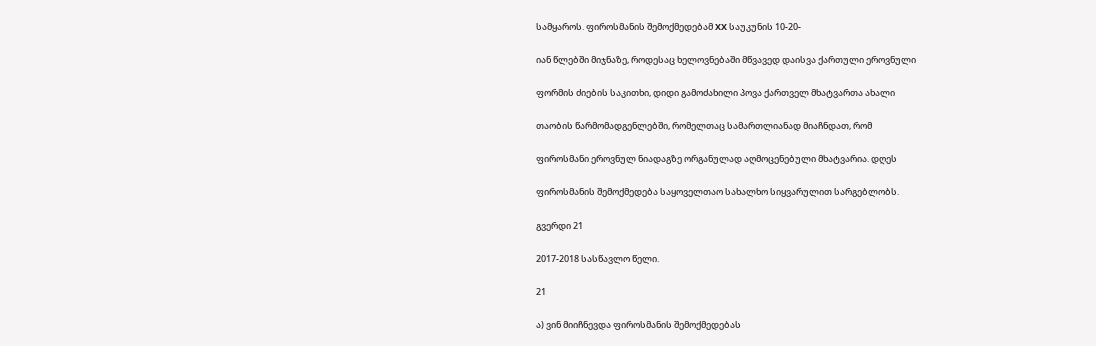სამყაროს. ფიროსმანის შემოქმედებამ XX საუკუნის 10-20-

იან წლებში მიჯნაზე, როდესაც ხელოვნებაში მწვავედ დაისვა ქართული ეროვნული

ფორმის ძიების საკითხი, დიდი გამოძახილი პოვა ქართველ მხატვართა ახალი

თაობის წარმომადგენლებში, რომელთაც სამართლიანად მიაჩნდათ, რომ

ფიროსმანი ეროვნულ ნიადაგზე ორგანულად აღმოცენებული მხატვარია. დღეს

ფიროსმანის შემოქმედება საყოველთაო სახალხო სიყვარულით სარგებლობს.

გვერდი 21

2017-2018 სასწავლო წელი.

21

ა) ვინ მიიჩნევდა ფიროსმანის შემოქმედებას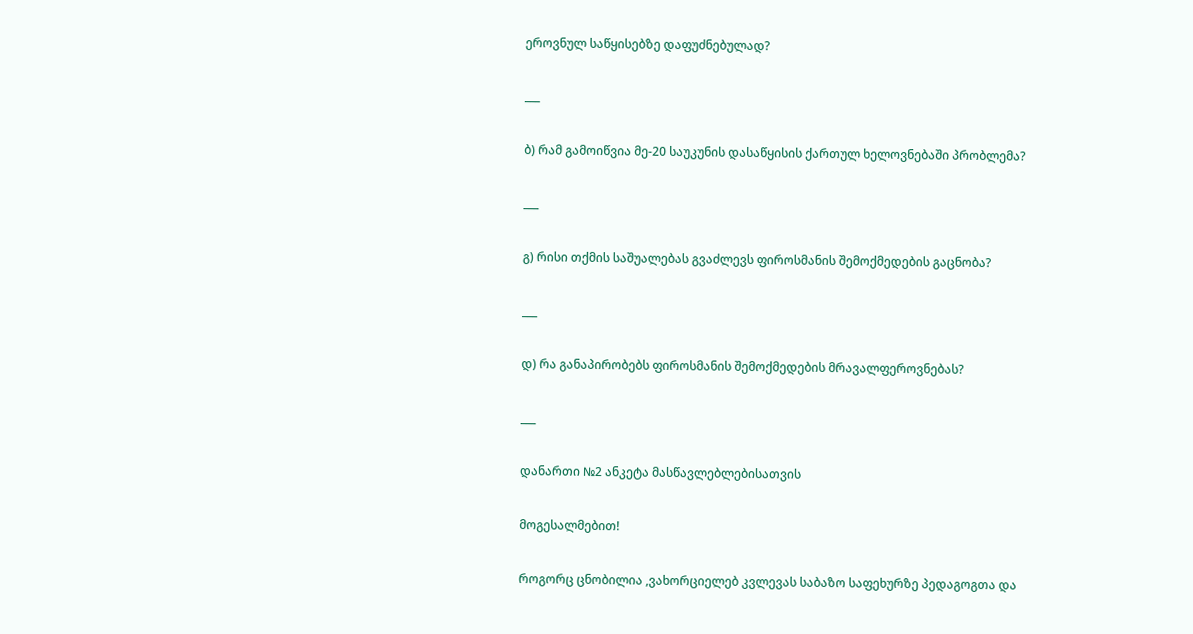ეროვნულ საწყისებზე დაფუძნებულად?

___

ბ) რამ გამოიწვია მე-20 საუკუნის დასაწყისის ქართულ ხელოვნებაში პრობლემა?

___

გ) რისი თქმის საშუალებას გვაძლევს ფიროსმანის შემოქმედების გაცნობა?

___

დ) რა განაპირობებს ფიროსმანის შემოქმედების მრავალფეროვნებას?

___

დანართი №2 ანკეტა მასწავლებლებისათვის

მოგესალმებით!

როგორც ცნობილია ,ვახორციელებ კვლევას საბაზო საფეხურზე პედაგოგთა და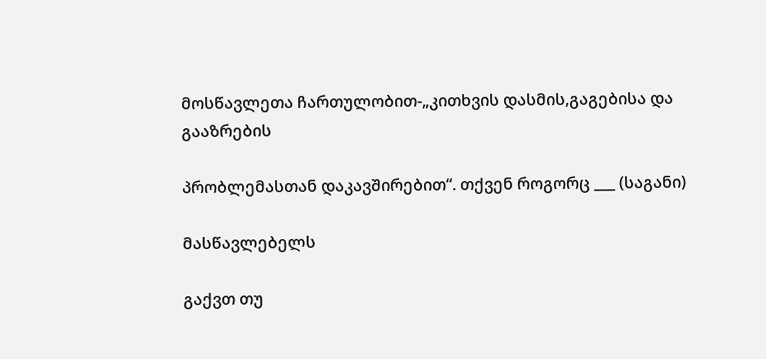მოსწავლეთა ჩართულობით-„კითხვის დასმის,გაგებისა და გააზრების

პრობლემასთან დაკავშირებით“. თქვენ როგორც ___ (საგანი)

მასწავლებელს

გაქვთ თუ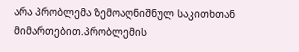არა პრობლემა ზემოაღნიშნულ საკითხთან მიმართებით.პრობლემის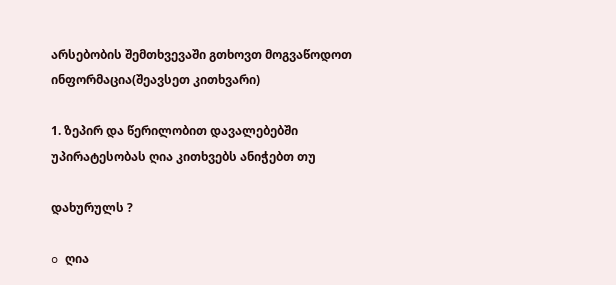არსებობის შემთხვევაში გთხოვთ მოგვაწოდოთ ინფორმაცია(შეავსეთ კითხვარი)

1. ზეპირ და წერილობით დავალებებში უპირატესობას ღია კითხვებს ანიჭებთ თუ

დახურულს ?

o ღია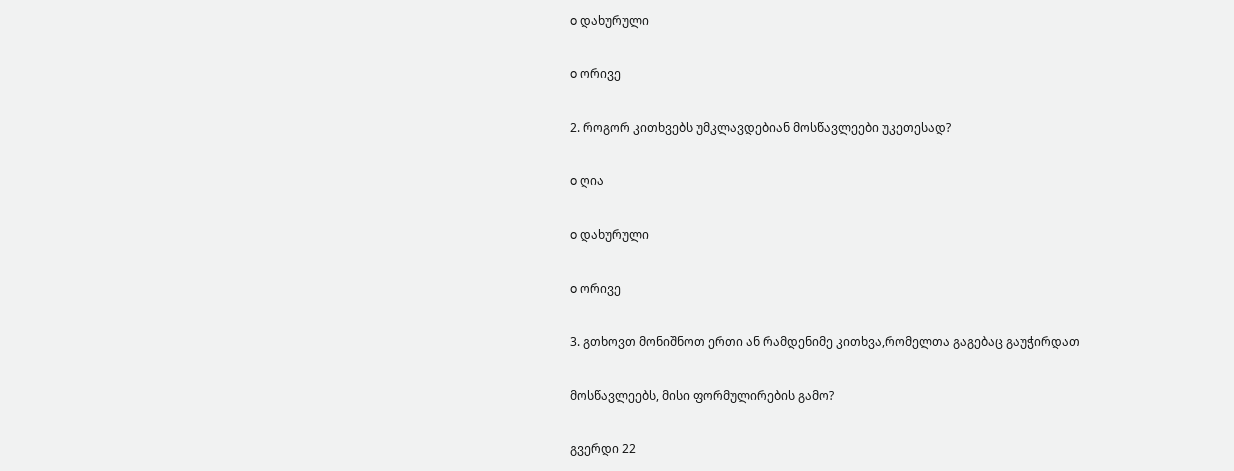o დახურული

o ორივე

2. როგორ კითხვებს უმკლავდებიან მოსწავლეები უკეთესად?

o ღია

o დახურული

o ორივე

3. გთხოვთ მონიშნოთ ერთი ან რამდენიმე კითხვა,რომელთა გაგებაც გაუჭირდათ

მოსწავლეებს, მისი ფორმულირების გამო?

გვერდი 22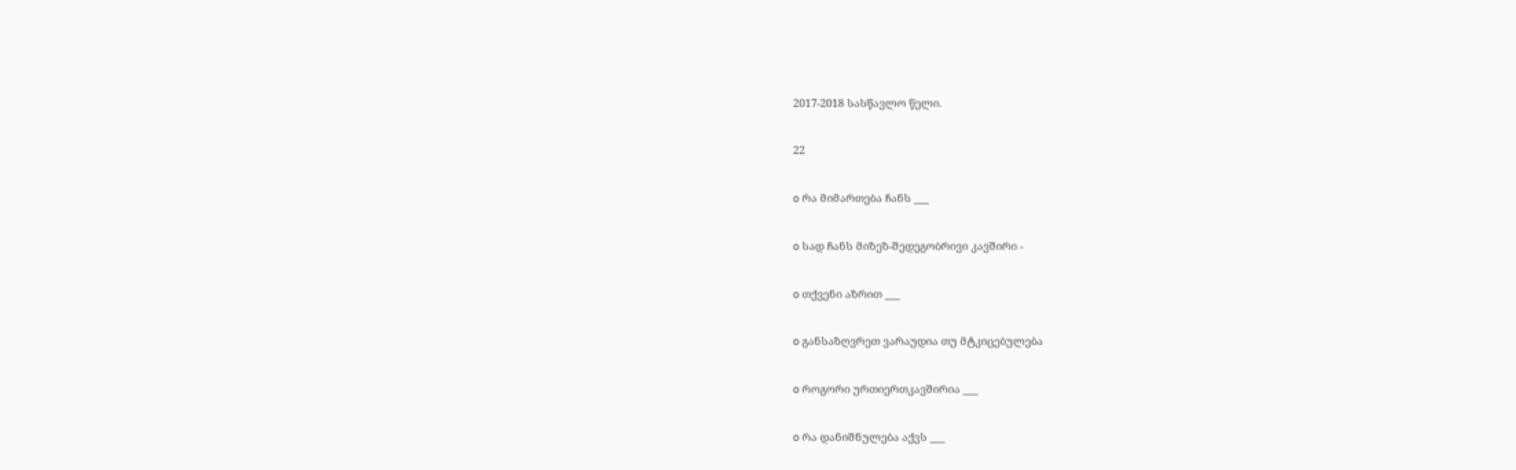2017-2018 სასწავლო წელი.

22

o რა მიმართება ჩანს ___

o სად ჩანს მიზეზ-შედეგობრივი კავშირი -

o თქვენი აზრით ___

o განსაზღვრეთ ვარაუდია თუ მტკიცებულება

o როგორი ურთიერთკავშირია ___

o რა დანიშნულება აქვს ___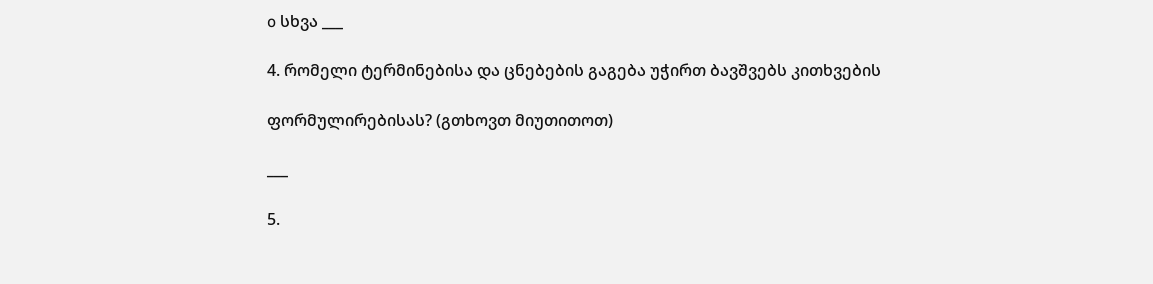o სხვა ___

4. რომელი ტერმინებისა და ცნებების გაგება უჭირთ ბავშვებს კითხვების

ფორმულირებისას? (გთხოვთ მიუთითოთ)

___

5.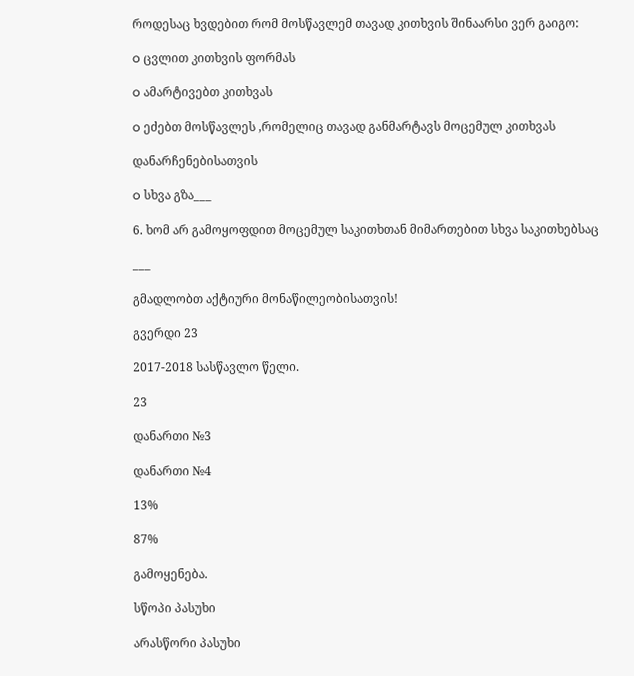როდესაც ხვდებით რომ მოსწავლემ თავად კითხვის შინაარსი ვერ გაიგო:

o ცვლით კითხვის ფორმას

o ამარტივებთ კითხვას

o ეძებთ მოსწავლეს ,რომელიც თავად განმარტავს მოცემულ კითხვას

დანარჩენებისათვის

o სხვა გზა___

6. ხომ არ გამოყოფდით მოცემულ საკითხთან მიმართებით სხვა საკითხებსაც

___

გმადლობთ აქტიური მონაწილეობისათვის!

გვერდი 23

2017-2018 სასწავლო წელი.

23

დანართი №3

დანართი №4

13%

87%

გამოყენება.

სწოპი პასუხი

არასწორი პასუხი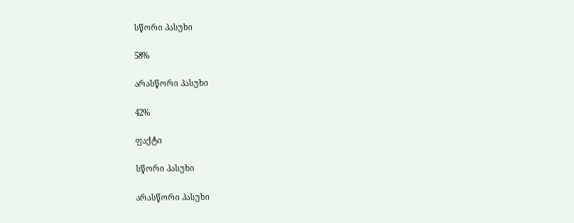სწორი პასუხი

58%

არასწორი პასუხი

42%

ფაქტი

სწორი პასუხი

არასწორი პასუხი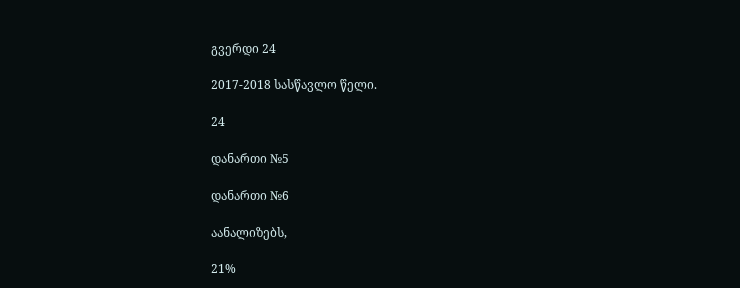გვერდი 24

2017-2018 სასწავლო წელი.

24

დანართი №5

დანართი №6

აანალიზებს,

21%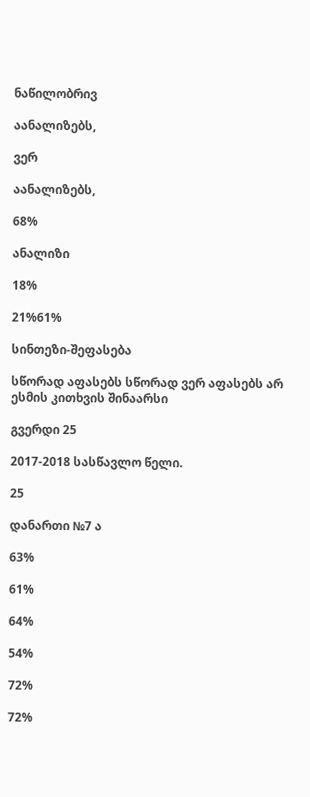ნაწილობრივ

აანალიზებს,

ვერ

აანალიზებს,

68%

ანალიზი

18%

21%61%

სინთეზი-შეფასება

სწორად აფასებს სწორად ვერ აფასებს არ ესმის კითხვის შინაარსი

გვერდი 25

2017-2018 სასწავლო წელი.

25

დანართი №7 ა

63%

61%

64%

54%

72%

72%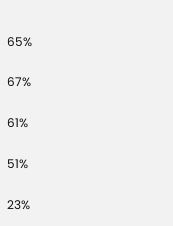65%

67%

61%

51%

23%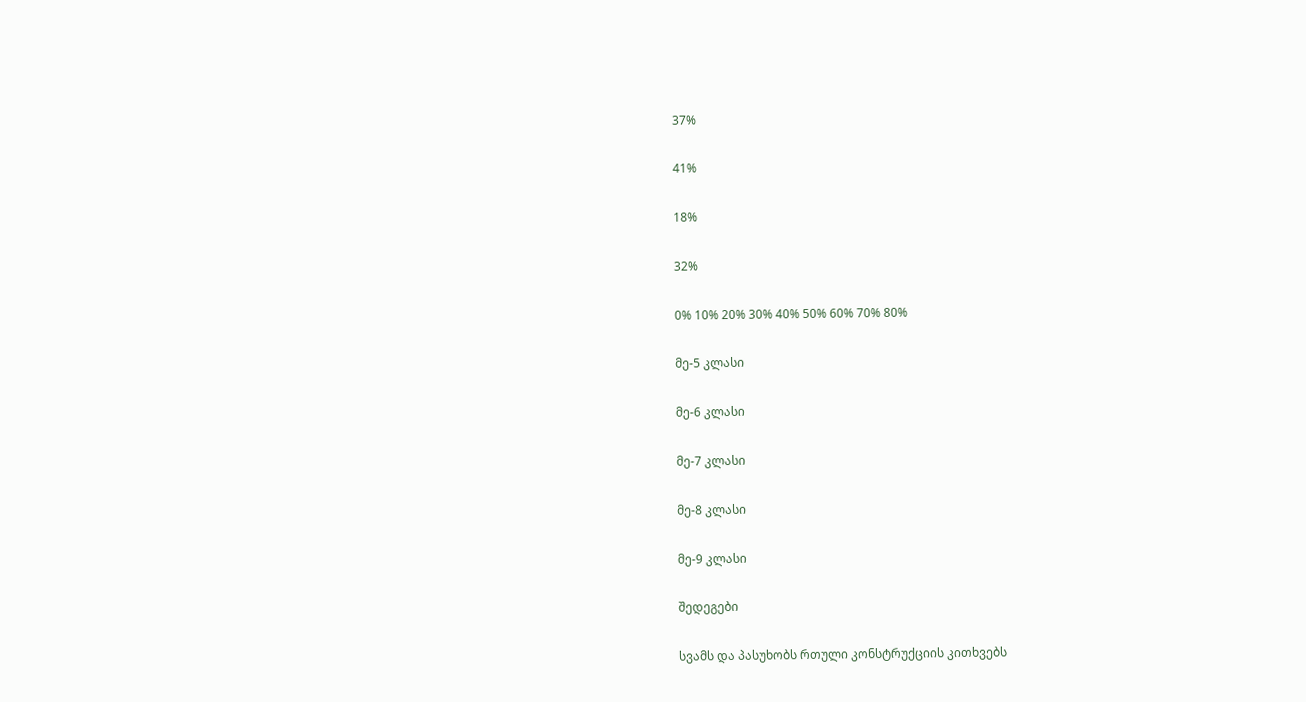37%

41%

18%

32%

0% 10% 20% 30% 40% 50% 60% 70% 80%

მე-5 კლასი

მე-6 კლასი

მე-7 კლასი

მე-8 კლასი

მე-9 კლასი

შედეგები

სვამს და პასუხობს რთული კონსტრუქციის კითხვებს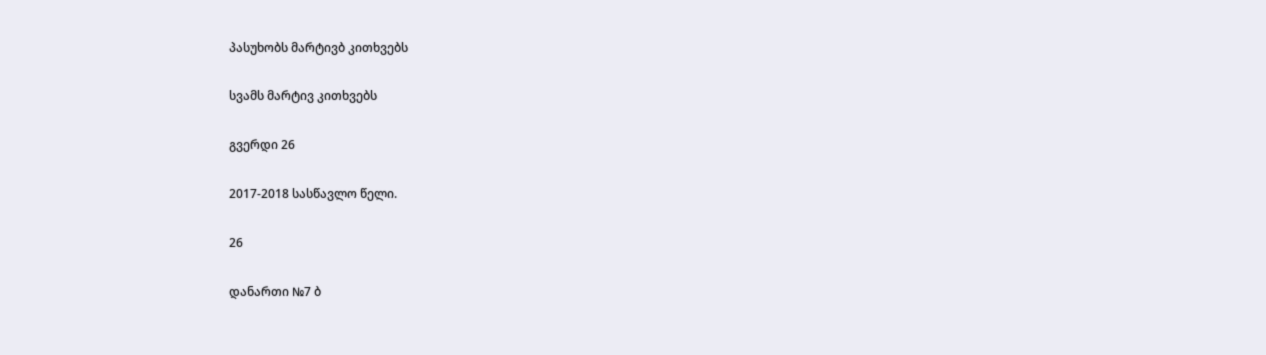პასუხობს მარტივბ კითხვებს

სვამს მარტივ კითხვებს

გვერდი 26

2017-2018 სასწავლო წელი.

26

დანართი №7 ბ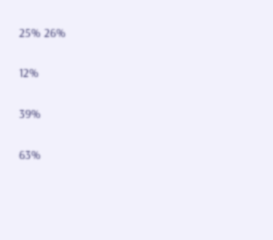25% 26%

12%

39%

63%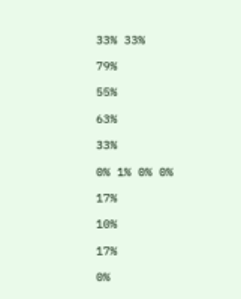33% 33%

79%

55%

63%

33%

0% 1% 0% 0%

17%

10%

17%

0%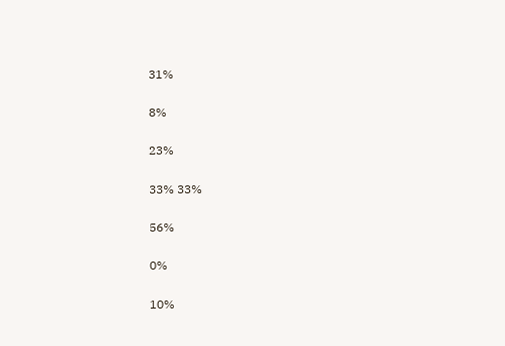31%

8%

23%

33% 33%

56%

0%

10%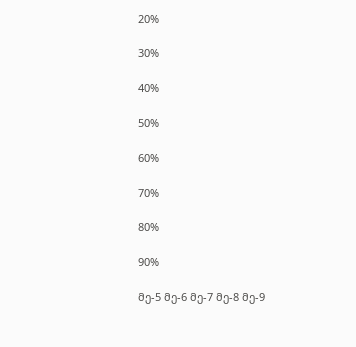20%

30%

40%

50%

60%

70%

80%

90%

მე-5 მე-6 მე-7 მე-8 მე-9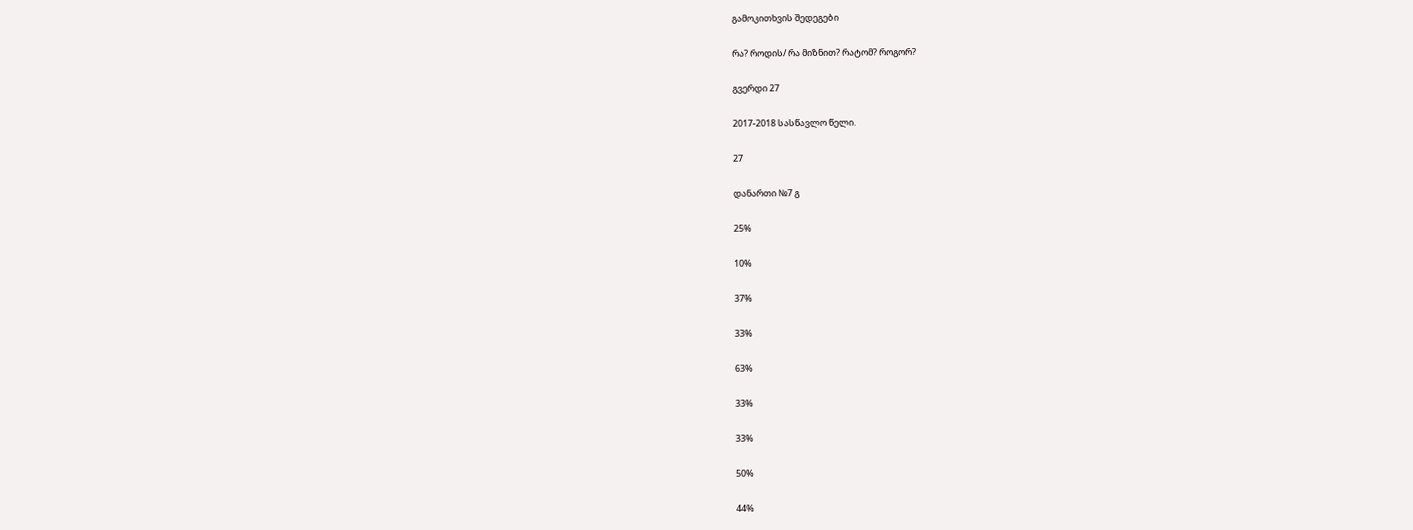გამოკითხვის შედეგები

რა? როდის/ რა მიზნით? რატომ? როგორ?

გვერდი 27

2017-2018 სასწავლო წელი.

27

დანართი №7 გ

25%

10%

37%

33%

63%

33%

33%

50%

44%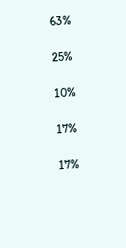63%

25%

10%

17%

17%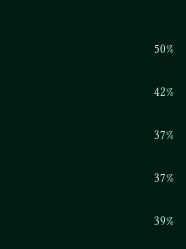50%

42%

37%

37%

39%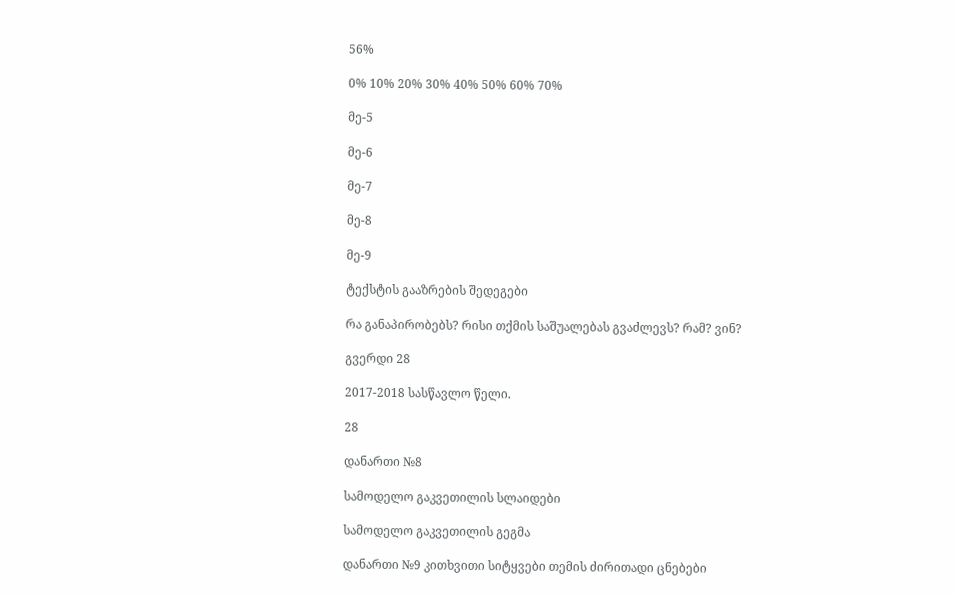56%

0% 10% 20% 30% 40% 50% 60% 70%

მე-5

მე-6

მე-7

მე-8

მე-9

ტექსტის გააზრების შედეგები

რა განაპირობებს? რისი თქმის საშუალებას გვაძლევს? რამ? ვინ?

გვერდი 28

2017-2018 სასწავლო წელი.

28

დანართი №8

სამოდელო გაკვეთილის სლაიდები

სამოდელო გაკვეთილის გეგმა

დანართი №9 კითხვითი სიტყვები თემის ძირითადი ცნებები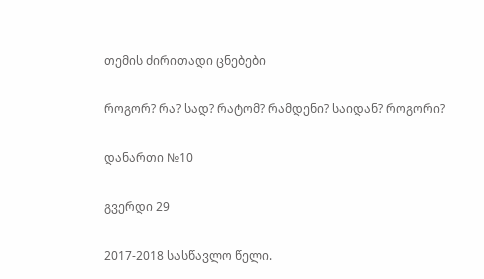თემის ძირითადი ცნებები

როგორ? რა? სად? რატომ? რამდენი? საიდან? როგორი?

დანართი №10

გვერდი 29

2017-2018 სასწავლო წელი.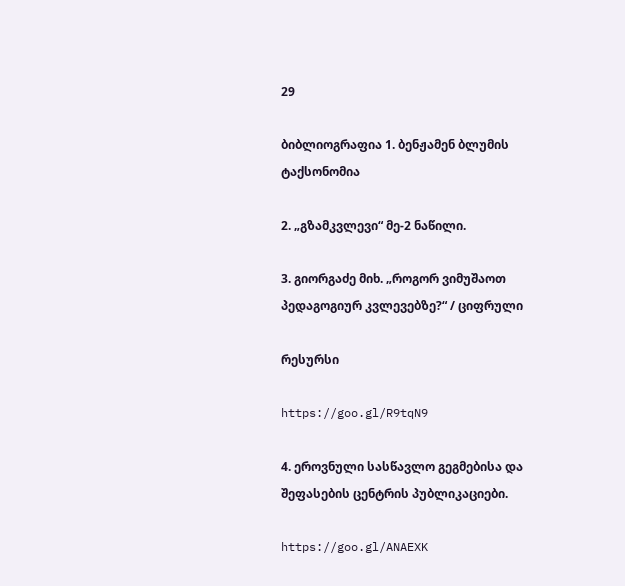29

ბიბლიოგრაფია 1. ბენჟამენ ბლუმის ტაქსონომია

2. „გზამკვლევი“ მე-2 ნაწილი.

3. გიორგაძე მიხ. „როგორ ვიმუშაოთ პედაგოგიურ კვლევებზე?“ / ციფრული

რესურსი

https://goo.gl/R9tqN9

4. ეროვნული სასწავლო გეგმებისა და შეფასების ცენტრის პუბლიკაციები.

https://goo.gl/ANAEXK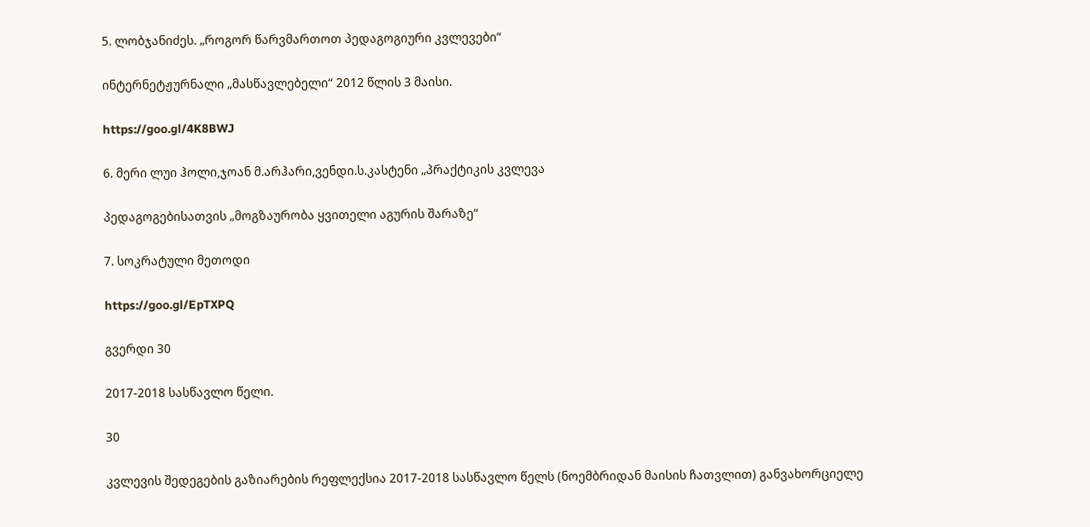5. ლობჯანიძეს. „როგორ წარვმართოთ პედაგოგიური კვლევები“

ინტერნეტჟურნალი „მასწავლებელი“ 2012 წლის 3 მაისი.

https://goo.gl/4K8BWJ

6. მერი ლუი ჰოლი,ჯოან მ.არჰარი,ვენდი.ს.კასტენი „პრაქტიკის კვლევა

პედაგოგებისათვის „მოგზაურობა ყვითელი აგურის შარაზე“

7. სოკრატული მეთოდი

https://goo.gl/EpTXPQ

გვერდი 30

2017-2018 სასწავლო წელი.

30

კვლევის შედეგების გაზიარების რეფლექსია 2017-2018 სასწავლო წელს (ნოემბრიდან მაისის ჩათვლით) განვახორციელე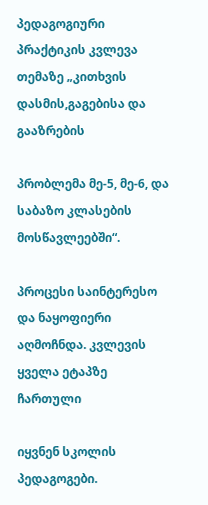პედაგოგიური პრაქტიკის კვლევა თემაზე „კითხვის დასმის,გაგებისა და გააზრების

პრობლემა მე-5, მე-6, და საბაზო კლასების მოსწავლეებში“.

პროცესი საინტერესო და ნაყოფიერი აღმოჩნდა. კვლევის ყველა ეტაპზე ჩართული

იყვნენ სკოლის პედაგოგები.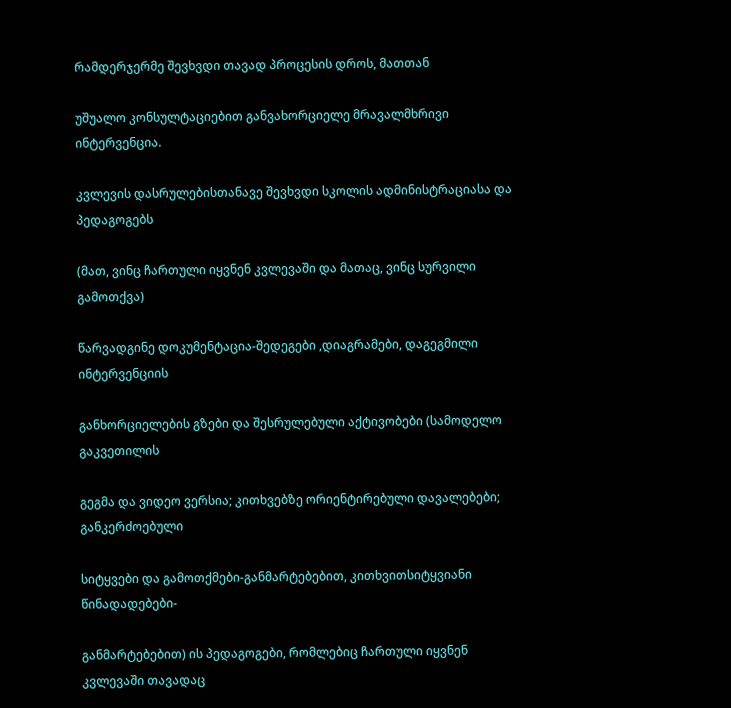რამდერჯერმე შევხვდი თავად პროცესის დროს, მათთან

უშუალო კონსულტაციებით განვახორციელე მრავალმხრივი ინტერვენცია.

კვლევის დასრულებისთანავე შევხვდი სკოლის ადმინისტრაციასა და პედაგოგებს

(მათ, ვინც ჩართული იყვნენ კვლევაში და მათაც, ვინც სურვილი გამოთქვა)

წარვადგინე დოკუმენტაცია-შედეგები ,დიაგრამები, დაგეგმილი ინტერვენციის

განხორციელების გზები და შესრულებული აქტივობები (სამოდელო გაკვეთილის

გეგმა და ვიდეო ვერსია; კითხვებზე ორიენტირებული დავალებები; განკერძოებული

სიტყვები და გამოთქმები-განმარტებებით, კითხვითსიტყვიანი წინადადებები-

განმარტებებით) ის პედაგოგები, რომლებიც ჩართული იყვნენ კვლევაში თავადაც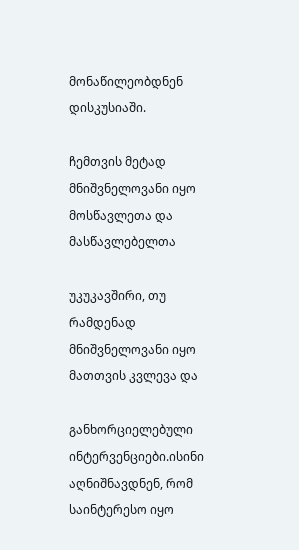მონაწილეობდნენ დისკუსიაში.

ჩემთვის მეტად მნიშვნელოვანი იყო მოსწავლეთა და მასწავლებელთა

უკუკავშირი, თუ რამდენად მნიშვნელოვანი იყო მათთვის კვლევა და

განხორციელებული ინტერვენციები.ისინი აღნიშნავდნენ, რომ საინტერესო იყო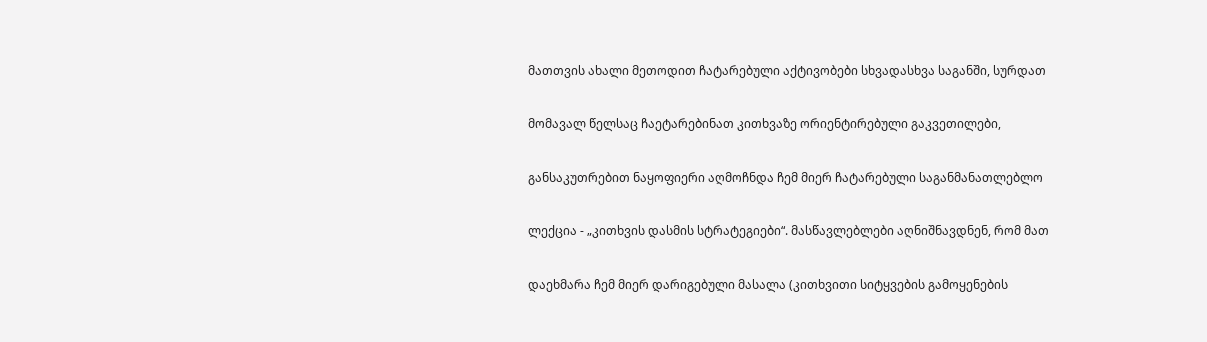მათთვის ახალი მეთოდით ჩატარებული აქტივობები სხვადასხვა საგანში, სურდათ

მომავალ წელსაც ჩაეტარებინათ კითხვაზე ორიენტირებული გაკვეთილები,

განსაკუთრებით ნაყოფიერი აღმოჩნდა ჩემ მიერ ჩატარებული საგანმანათლებლო

ლექცია - „კითხვის დასმის სტრატეგიები“. მასწავლებლები აღნიშნავდნენ, რომ მათ

დაეხმარა ჩემ მიერ დარიგებული მასალა (კითხვითი სიტყვების გამოყენების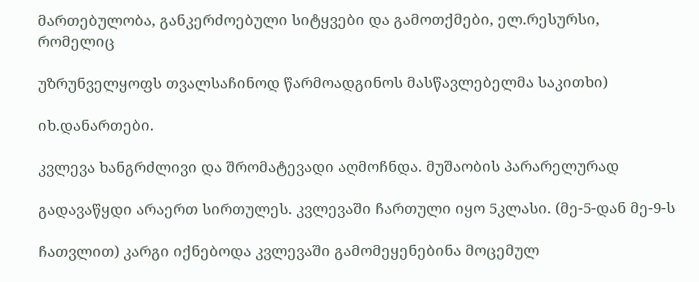მართებულობა, განკერძოებული სიტყვები და გამოთქმები, ელ.რესურსი, რომელიც

უზრუნველყოფს თვალსაჩინოდ წარმოადგინოს მასწავლებელმა საკითხი)

იხ.დანართები.

კვლევა ხანგრძლივი და შრომატევადი აღმოჩნდა. მუშაობის პარარელურად

გადავაწყდი არაერთ სირთულეს. კვლევაში ჩართული იყო 5კლასი. (მე-5-დან მე-9-ს

ჩათვლით) კარგი იქნებოდა კვლევაში გამომეყენებინა მოცემულ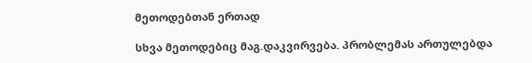მეთოდებთან ერთად

სხვა მეთოდებიც მაგ.დაკვირვება. პრობლემას ართულებდა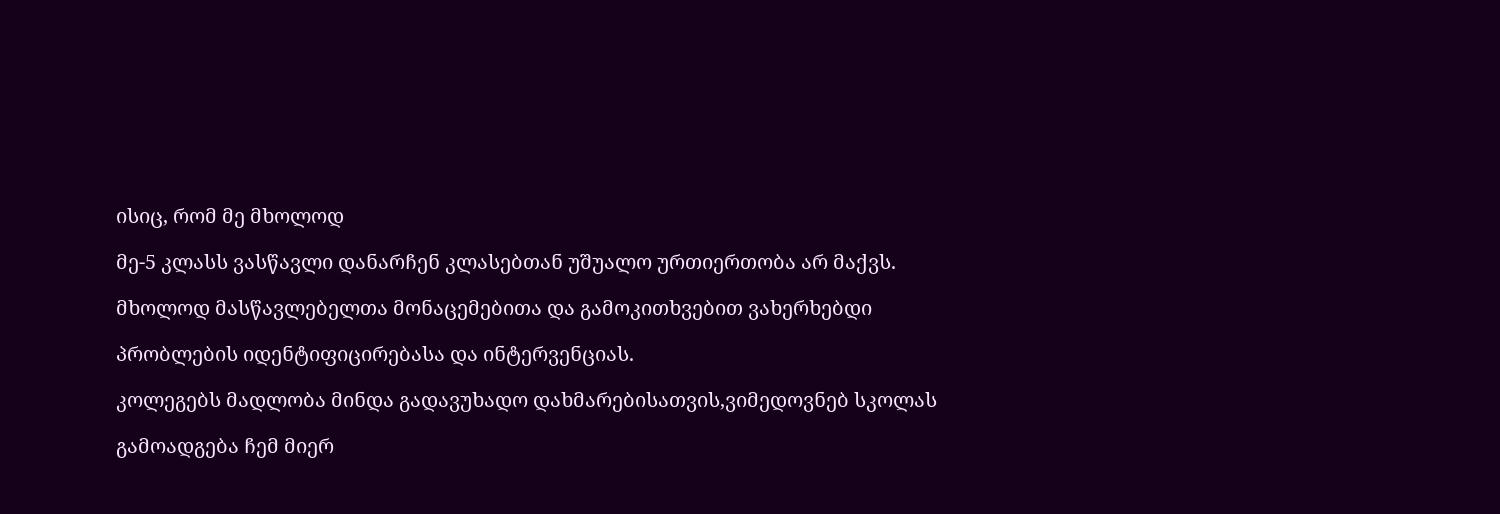ისიც, რომ მე მხოლოდ

მე-5 კლასს ვასწავლი დანარჩენ კლასებთან უშუალო ურთიერთობა არ მაქვს.

მხოლოდ მასწავლებელთა მონაცემებითა და გამოკითხვებით ვახერხებდი

პრობლების იდენტიფიცირებასა და ინტერვენციას.

კოლეგებს მადლობა მინდა გადავუხადო დახმარებისათვის,ვიმედოვნებ სკოლას

გამოადგება ჩემ მიერ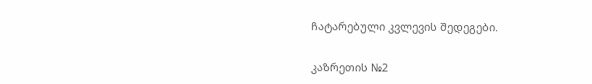ჩატარებული კვლევის შედეგები.

კაზრეთის №2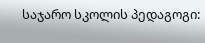საჯარო სკოლის პედაგოგი: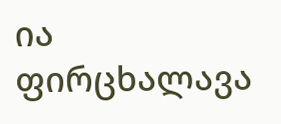ია ფირცხალავა